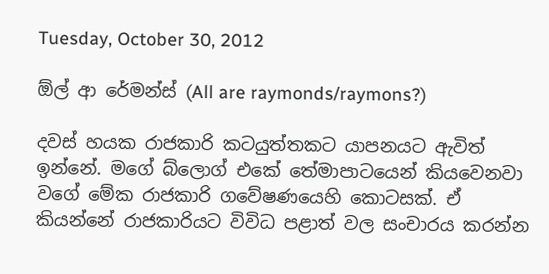Tuesday, October 30, 2012

ඕල් ආ රේමන්ස් (All are raymonds/raymons?)

දවස් හයක රාජකාරි කටයුත්තකට යාපනයට ඇවිත් ඉන්නේ. මගේ බ්ලොග් එකේ තේමාපාටයෙන් කියවෙනවා  වගේ මේක රාජකාරි ගවේෂණයෙහි කොටසක්. ඒ කියන්නේ රාජකාරියට විවිධ පළාත් වල සංචාරය කරන්න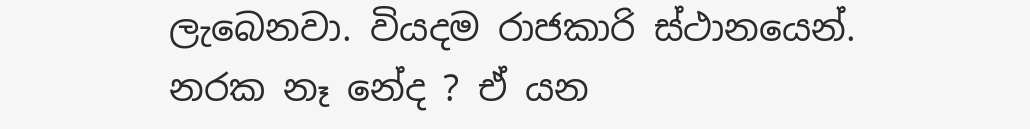ලැබෙනවා. වියදම රාජකාරි ස්ථානයෙන්. නරක නෑ නේද ? ඒ යන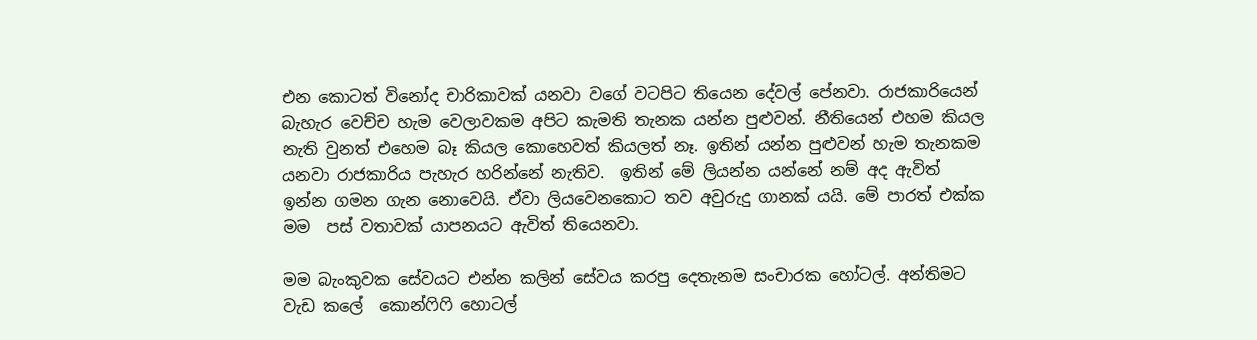එන කොටත් විනෝද චාරිකාවක් යනවා වගේ වටපිට තියෙන දේවල් පේනවා. රාජකාරියෙන් බැහැර වෙච්ච හැම වෙලාවකම අපිට කැමති තැනක යන්න පුළුවන්. නීතියෙන් එහම කියල නැති වුනත් එහෙම බෑ කියල කොහෙවත් කියලත් නෑ. ඉතින් යන්න පුළුවන් හැම තැනකම යනවා රාජකාරිය පැහැර හරින්නේ නැතිව.  ඉතින් මේ ලියන්න යන්නේ නම් අද ඇවිත් ඉන්න ගමන ගැන නොවෙයි. ඒවා ලියවෙනකොට තව අවුරුදු ගානක් යයි. මේ පාරත් එක්ක මම  පස් වතාවක් යාපනයට ඇවිත් තියෙනවා.

මම බැංකුවක සේවයට එන්න කලින් සේවය කරපු දෙතැනම සංචාරක හෝටල්. අන්තිමට වැඩ කලේ  කොන්ෆිෆි හොටල්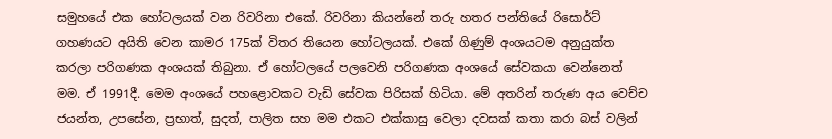සමුහයේ එක හෝටලයක් වන රිවරිනා එකේ. රිවරිනා කියන්නේ තරු හතර පන්තියේ රිසොර්ට් ගහණයට අයිති වෙන කාමර 175ක් විතර තියෙන හෝටලයක්. එකේ ගිණුම් අංශයටම අනුයුක්ත කරලා පරිගණක අංශයක් තිබුනා. ඒ හෝටලයේ පලවෙනි පරිගණක අංශයේ සේවකයා වෙන්නෙත් මම. ඒ 1991දී. මෙම අංශයේ පහළොවකට වැඩි සේවක පිරිසක් හිටියා. මේ අතරින් තරුණ අය වෙච්ච ජයන්ත, උපසේන, ප්‍රභාත්, සුදත්, පාලිත සහ මම එකට එක්කාසු වෙලා දවසක් කතා කරා බස් වලින්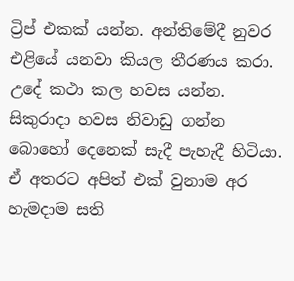ට්‍රිප් එකක් යන්න. අන්තිමේදී නුවර එළියේ යනවා කියල තීරණය කරා. උදේ කථා කල හවස යන්න. සිකුරාදා හවස නිවාඩු ගන්න බොහෝ දෙනෙක් සැදී පැහැදී හිටියා. ඒ අතරට අපිත් එක් වුනාම අර හැමදාම සති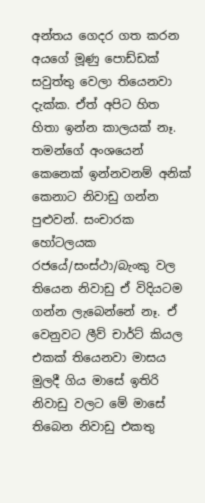අන්තය ගෙදර ගත කරන අයගේ මූණු පොඩ්ඩක් සවුත්තු වෙලා තියෙනවා දැක්ක. ඒත් අපිට හිත හිතා ඉන්න කාලයක් නෑ. තමන්ගේ අංශයෙන් කෙනෙක් ඉන්නවනම් අනික් කෙනාට නිවාඩු ගන්න පුළුවන්. සංචාරක හෝටලයක රජයේ/සංස්ථා/බැංකු වල තියෙන නිවාඩු ඒ විදියටම ගන්න ලැබෙන්නේ නෑ. ඒ වෙනුවට ලීව් චාර්ට් කියල එකක් තියෙනවා මාසය මුලදී ගිය මාසේ ඉතිරි නිවාඩු වලට මේ මාසේ තිබෙන නිවාඩු එකතු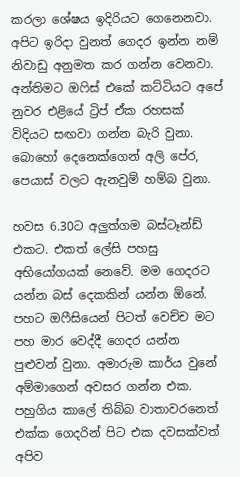කරලා ශේෂය ඉදිරියට ගෙනෙනවා. අපිට ඉරිදා වුනත් ගෙදර ඉන්න නම් නිවාඩු අනුමත කර ගන්න වෙනවා. අන්තිමට ඔෆිස් එකේ කට්ටියට අපේ නුවර එළියේ ට්‍රිප් ඒක රහසක් විදියට සඟවා ගන්න බැරි වුනා. බොහෝ දෙනෙක්ගෙන් අලි පේර, පෙයාස් වලට ඇනවුම් හම්බ වුනා.

හවස 6.30ට අලුත්ගම බස්ටෑන්ඩ් එකට. එකත් ලේසි පහසු අභියෝගයක් නෙවේ. මම ගෙදරට යන්න බස් දෙකකින් යන්න ඕනේ. පහට ඔෆීසියෙන් පිටත් වෙච්ච මට පහ මාර වෙද්දී ගෙදර යන්න පුළුවන් වුනා. අමාරුම කාර්ය වුනේ අම්මාගෙන් අවසර ගන්න එක. පහුගිය කාලේ තිබ්බ වාතාවරනෙත් එක්ක ගෙදරින් පිට එක දවසක්වත් අපිව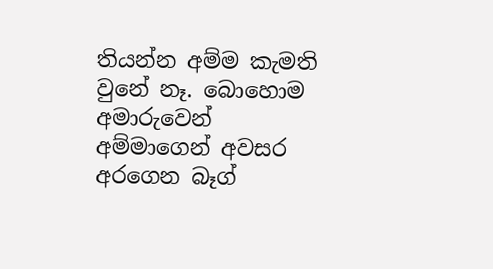තියන්න අම්ම කැමති වුනේ නෑ. බොහොම අමාරුවෙන් අම්මාගෙන් අවසර අරගෙන බෑග්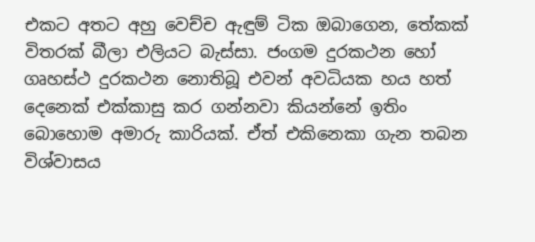එකට අතට අහු වෙච්ච ඇඳුම් ටික ඔබාගෙන, තේකක් විතරක් බීලා එලියට බැස්සා. ජංගම දුරකථන හෝ ගෘහස්ථ දුරකථන නොතිබූ එවන් අවධියක හය හත් දෙනෙක් එක්කාසු කර ගන්නවා කියන්නේ ඉතිං බොහොම අමාරු කාරියක්. ඒත් එකිනෙකා ගැන තබන විශ්වාසය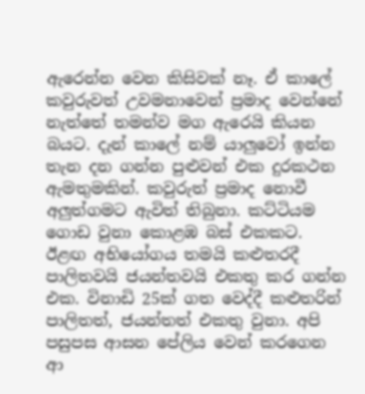ඇරෙන්න වෙන කිසිවක් නෑ. ඒ කාලේ කවුරුවත් උවමනාවෙන් ප්‍රමාද වෙන්නේ නැත්තේ තමන්ව මග ඇරෙයි කියන බයට. දැන් කාලේ නම් යාලුවෝ ඉන්න තැන දන ගන්න පුළුවන් එක දුරකථන ඇමතුමකින්. කවුරුත් ප්‍රමාද නොවී අලුත්ගමට ඇවිත් තිබුනා. කට්ටියම ගොඩ වුනා කොළඹ බස් එකකට. ඊළඟ අභියෝගය තමයි කළුතරදී පාලිතවයි ජයන්තවයි එකතු කර ගන්න එක. විනාඩි 25ක් ගත වෙද්දී කළුතරින් පාලිතත්, ජයන්තත් එකතු වුනා. අපි පසුපස ආසන පේලිය වෙන් කරගෙන ආ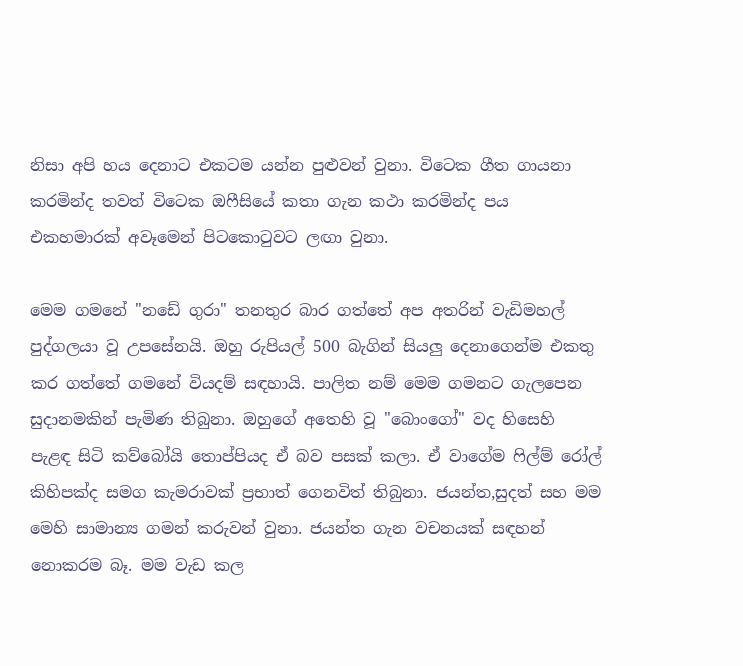නිසා අපි හය දෙනාට එකටම යන්න පුළුවන් වුනා. විටෙක ගීත ගායනා කරමින්ද තවත් විටෙක ඔෆීසියේ කතා ගැන කථා කරමින්ද පය එකහමාරක් අවෑමෙන් පිටකොටුවට ලඟා වුනා.

මෙම ගමනේ "නඩේ ගුරා" තනතුර බාර ගත්තේ අප අතරින් වැඩිමහල් පුද්ගලයා වූ උපසේනයි. ඔහු රුපියල් 500 බැගින් සියලු දෙනාගෙන්ම එකතු කර ගත්තේ ගමනේ වියදම් සඳහායි. පාලිත නම් මෙම ගමනට ගැලපෙන සුදානමකින් පැමිණ තිබුනා. ඔහුගේ අතෙහි වූ "බොංගෝ" වද හිසෙහි පැළඳ සිටි කව්බෝයි තොප්පියද ඒ බව පසක් කලා. ඒ වාගේම ෆිල්ම් රෝල් කිහිපක්ද සමග කැමරාවක් ප්‍රභාත් ගෙනවිත් තිබුනා. ජයන්ත,සුදත් සහ මම මෙහි සාමාන්‍ය ගමන් කරුවන් වුනා. ජයන්ත ගැන වචනයක් සඳහන් නොකරම බෑ. මම වැඩ කල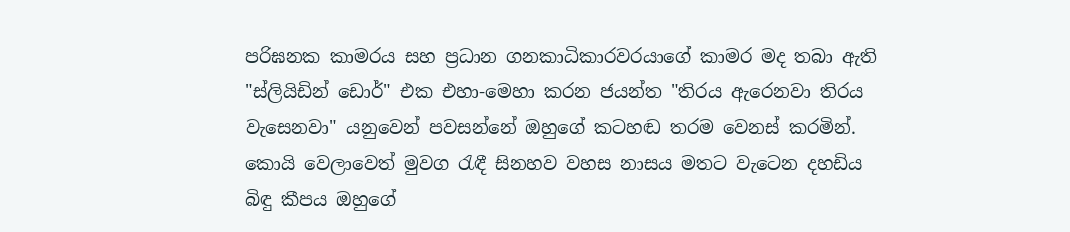පරිඝනක කාමරය සහ ප්‍රධාන ගනකාධිකාරවරයාගේ කාමර මද තබා ඇති "ස්ලියිඩින් ඩොර්" එක එහා-මෙහා කරන ජයන්ත "තිරය ඇරෙනවා තිරය වැසෙනවා" යනුවෙන් පවසන්නේ ඔහුගේ කටහඬ තරම වෙනස් කරමින්. කොයි වෙලාවෙත් මුවග රැඳී සිනහව වහස නාසය මතට වැටෙන දහඩිය බිඳු කීපය ඔහුගේ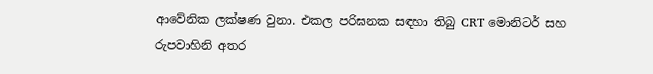ආවේනික ලක්ෂණ වුනා. එකල පරිඝනක සඳහා තිබු CRT මොනිටර් සහ රුපවාහිනි අතර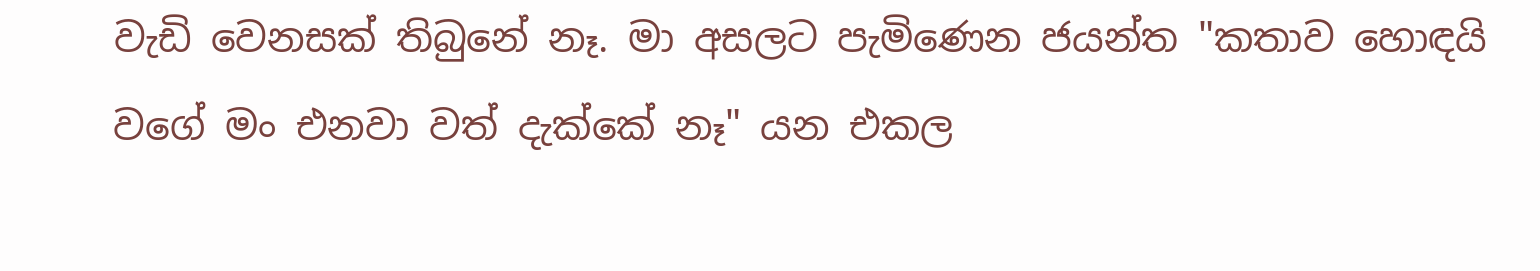වැඩි වෙනසක් තිබුනේ නෑ. මා අසලට පැමිණෙන ජයන්ත "කතාව හොඳයි වගේ මං එනවා වත් දැක්කේ නෑ" යන එකල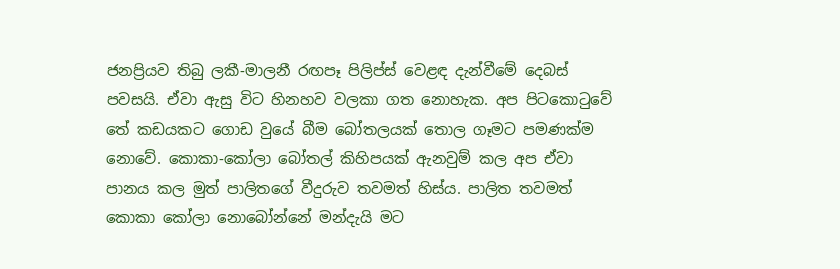ජනප්‍රියව තිබු ලකී-මාලනී රඟපෑ පිලිප්ස් වෙළඳ දැන්වීමේ දෙබස් පවසයි. ඒවා ඇසු විට හිනහව වලකා ගත නොහැක. අප පිටකොටුවේ තේ කඩයකට ගොඩ වුයේ බීම බෝතලයක් තොල ගෑමට පමණක්ම නොවේ. කොකා-කෝලා බෝතල් කිහිපයක් ඇනවුම් කල අප ඒවා පානය කල මුත් පාලිතගේ වීදුරුව තවමත් හිස්ය. පාලිත තවමත් කොකා කෝලා නොබෝන්නේ මන්දැයි මට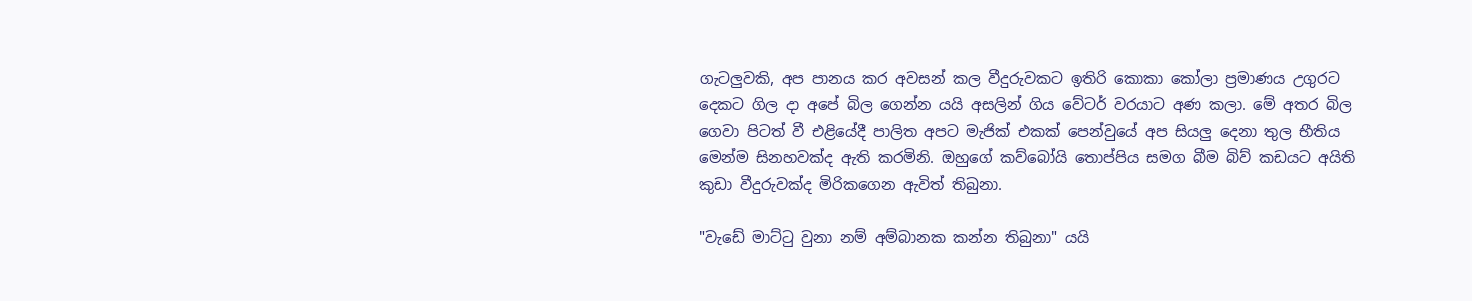ගැටලුවකි, අප පානය කර අවසන් කල වීදුරුවකට ඉතිරි කොකා කෝලා ප්‍රමාණය උගුරට දෙකට ගිල දා අපේ බිල ගෙන්න යයි අසලින් ගිය වේටර් වරයාට අණ කලා. මේ අතර බිල ගෙවා පිටත් වී එළියේදී පාලිත අපට මැජික් එකක් පෙන්වුයේ අප සියලු දෙනා තුල භීතිය මෙන්ම සිනහවක්ද ඇති කරමිනි. ඔහුගේ කව්බෝයි තොප්පිය සමග බීම බිව් කඩයට අයිති කුඩා වීදුරුවක්ද මිරිකගෙන ඇවිත් තිබුනා.

"වැඩේ මාට්ටු වුනා නම් අම්බානක කන්න තිබුනා" යයි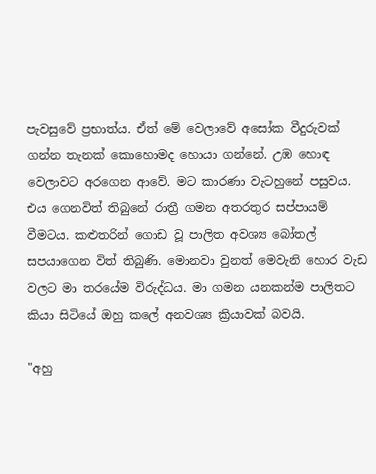පැවසුවේ ප්‍රභාත්ය. ඒත් මේ වෙලාවේ අසෝක වීදුරුවක් ගන්න තැනක් කොහොමද හොයා ගන්නේ. උඹ හොඳ වෙලාවට අරගෙන ආවේ. මට කාරණා වැටහුනේ පසුවය. එය ගෙනවිත් තිබුනේ රාත්‍රී ගමන අතරතුර සප්පායම් වීමටය. කළුතරින් ගොඩ වූ පාලිත අවශ්‍ය බෝතල් සපයාගෙන විත් තිබුණි. මොනවා වුනත් මෙවැනි හොර වැඩ වලට මා තරයේම විරුද්ධය. මා ගමන යනකන්ම පාලිතට කියා සිටියේ ඔහු කලේ අනවශ්‍ය ක්‍රියාවක් බවයි.

"අහු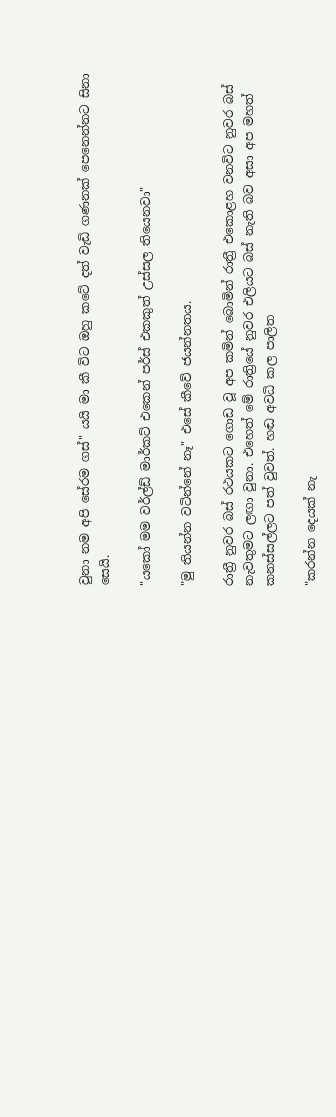වුනා නම අපි සේරම ගස්" යයි මා කී විට ඔහු කටේ දත් වැඩි ගණනක් පෙනෙන්නට සිනා සෙයි.

"යකෝ මම වර්ල්ඩ් මාර්කට් එකෙන් පර්ස් එකකුත් උස්සල තියෙනවා"

"මු තියන්න වටින්නේ නෑ" එසේ කීවේ ජයන්නතය.

රාත්‍රී නුවර බස් රථයකට ගොඩ වූ අප කමින් බොමින් රාත්‍රී එකොළහ වනවිට නුවර බස් නැවතුමට ලඟා වුනා. එහෙත් මේ රාත්‍රියේ නුවර එලියට බස් නැති බව අසා අප මහත් කනස්සල්ලට පත් වුවත්. හඬ අවධි කල පාලිත

"කරන්න දෙයක් නැ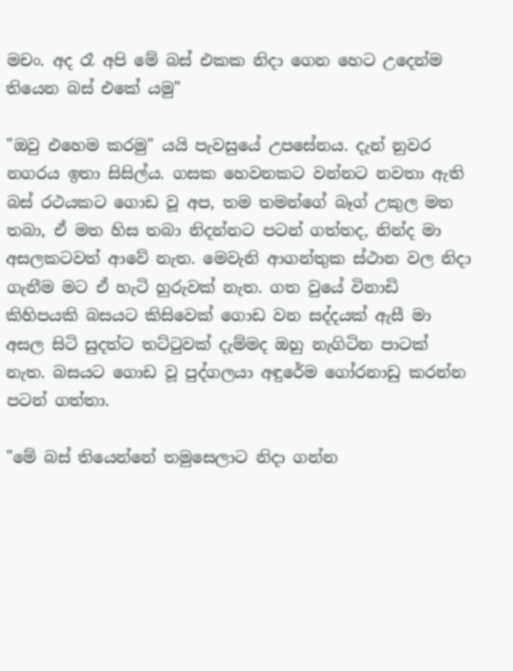මචං. අද රෑ අපි මේ බස් එකක නිදා ගෙන හෙට උදෙන්ම තියෙන බස් එකේ යමු"

"ඔවු එහෙම කරමු" යයි පැවසුයේ උපසේනය. දැන් නුවර නගරය ඉතා සිසිල්ය. ගසක හෙවනකට වන්නට නවතා ඇති බස් රථයකට ගොඩ වූ අප, තම තමන්ගේ බෑග් උකුල මත තබා, ඒ මත හිස තබා නිදන්නට පටන් ගත්තද, නින්ද මා අසලකටවත් ආවේ නැත. මෙවැනි ආගන්තුක ස්ථාන වල නිදා ගැනීම මට ඒ හැටි හුරුවක් නැත. ගත වුයේ විනාඩි කිහිපයකි බසයට කිසිවෙක් ගොඩ වන සද්දයක් ඇසී මා අසල සිටි සුදත්ට තට්ටුවක් දැම්මද ඔහු නැගිටින පාටක් නැත. බසයට ගොඩ වූ පුද්ගලයා අඳුරේම ගෝරනාඩු කරන්න පටන් ගත්තා.

"මේ බස් තියෙන්නේ තමුසෙලාට නිදා ගන්න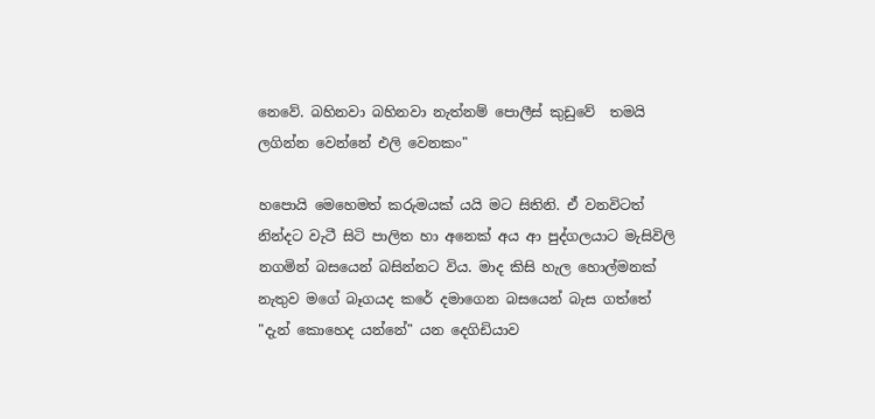නෙවේ. බහිනවා බහිනවා නැත්නම් පොලීස් කුඩුවේ  තමයි ලගින්න වෙන්නේ එලි වෙනකං"

හපොයි මෙහෙමත් කරුමයක් යයි මට සිතිනි. ඒ වනවිටත් නින්දට වැටී සිටි පාලිත හා අනෙක් අය ආ පුද්ගලයාට මැසිවිලි නගමින් බසයෙන් බසින්නට විය. මාද කිසි හැල හොල්මනක් නැතුව මගේ බෑගයද කරේ දමාගෙන බසයෙන් බැස ගත්තේ "දැන් කොහෙද යන්නේ" යන දෙගිඩියාව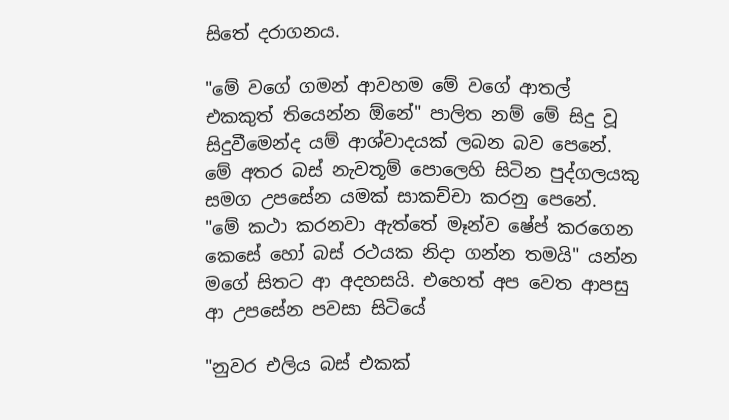සිතේ දරාගනය.

"මේ වගේ ගමන් ආවහම මේ වගේ ආතල් එකකුත් තියෙන්න ඕනේ" පාලිත නම් මේ සිදු වූ සිදුවීමෙන්ද යම් ආශ්වාදයක් ලබන බව පෙනේ. මේ අතර බස් නැවතූම් පොලෙහි සිටින පුද්ගලයකු සමග උපසේන යමක් සාකච්චා කරනු පෙනේ. "මේ කථා කරනවා ඇත්තේ මෑන්ව ෂේප් කරගෙන කෙසේ හෝ බස් රථයක නිදා ගන්න තමයි" යන්න මගේ සිතට ආ අදහසයි. එහෙත් අප වෙත ආපසු ආ උපසේන පවසා සිටියේ

"නුවර එලිය බස් එකක්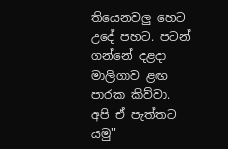තියෙනවලු හෙට උදේ පහට. පටන් ගන්නේ දළදා මාලිගාව ළඟ පාරක කිව්වා. අපි ඒ පැත්තට යමු"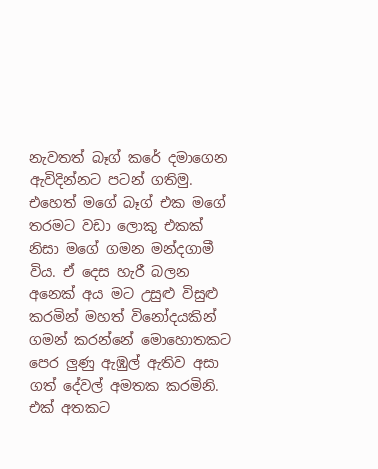නැවතත් බෑග් කරේ දමාගෙන ඇවිදින්නට පටන් ගතිමු. එහෙත් මගේ බෑග් එක මගේ තරමට වඩා ලොකු එකක් නිසා මගේ ගමන මන්දගාමී විය. ඒ දෙස හැරී බලන අනෙක් අය මට උසුළු විසුළු කරමින් මහත් විනෝදයකින් ගමන් කරන්නේ මොහොතකට පෙර ලුණු ඇඹුල් ඇතිව අසා ගත් දේවල් අමතක කරමිනි. එක් අතකට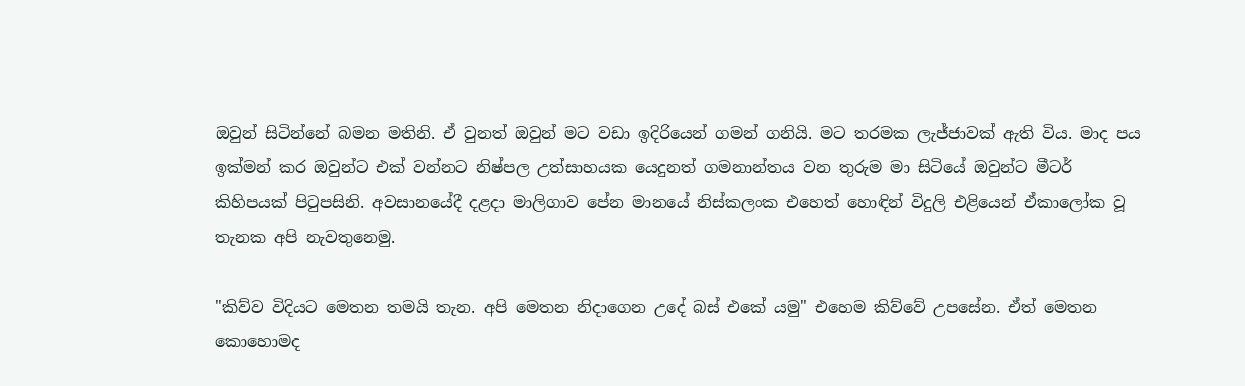ඔවුන් සිටින්නේ බමන මතිනි. ඒ වුනත් ඔවුන් මට වඩා ඉදිරියෙන් ගමන් ගනියි. මට තරමක ලැජ්ජාවක් ඇති විය. මාද පය ඉක්මන් කර ඔවුන්ට එක් වන්නට නිෂ්පල උත්සාහයක යෙදුනත් ගමනාන්තය වන තුරුම මා සිටියේ ඔවුන්ට මීටර් කිහිපයක් පිටුපසිනි. අවසානයේදී දළදා මාලිගාව පේන මානයේ නිස්කලංක එහෙත් හොඳින් විදුලි එළියෙන් ඒකාලෝක වූ තැනක අපි නැවතුනෙමු.

"කිව්ව විදියට මෙතන තමයි තැන. අපි මෙතන නිදාගෙන උදේ බස් එකේ යමු" එහෙම කිව්වේ උපසේන. ඒත් මෙතන කොහොමද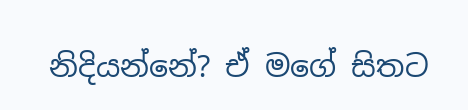නිදියන්නේ? ඒ මගේ සිතට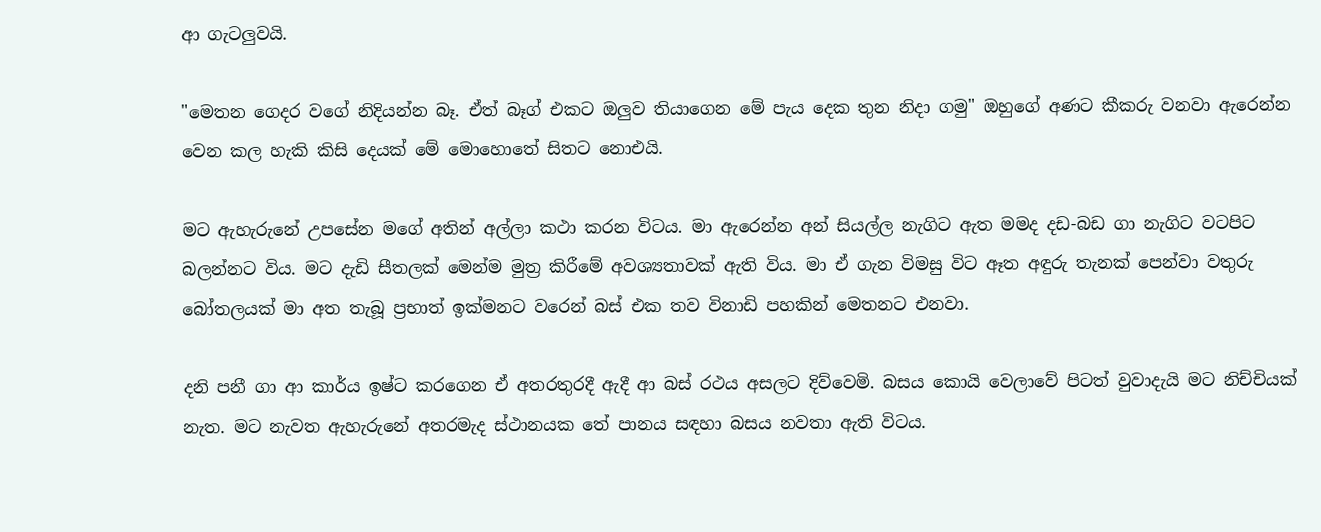ආ ගැටලුවයි.

"මෙතන ගෙදර වගේ නිදියන්න බෑ. ඒත් බෑග් එකට ඔලුව තියාගෙන මේ පැය දෙක තුන නිදා ගමු" ඔහුගේ අණට කීකරු වනවා ඇරෙන්න වෙන කල හැකි කිසි දෙයක් මේ මොහොතේ සිතට නොඑයි.

මට ඇහැරුනේ උපසේන මගේ අතින් අල්ලා කථා කරන විටය. මා ඇරෙන්න අන් සියල්ල නැගිට ඇත මමද දඩ-බඩ ගා නැගිට වටපිට බලන්නට විය. මට දැඩි සීතලක් මෙන්ම මුත්‍ර කිරීමේ අවශ්‍යතාවක් ඇති විය. මා ඒ ගැන විමසු විට ඈත අඳුරු තැනක් පෙන්වා වතුරු බෝතලයක් මා අත තැබූ ප්‍රභාත් ඉක්මනට වරෙන් බස් එක තව විනාඩි පහකින් මෙතනට එනවා.

දනි පනී ගා ආ කාර්ය ඉෂ්ට කරගෙන ඒ අතරතුරදී ඇදී ආ බස් රථය අසලට දිව්වෙමි. බසය කොයි වෙලාවේ පිටත් වුවාදැයි මට නිච්චියක් නැත. මට නැවත ඇහැරුනේ අතරමැද ස්ථානයක තේ පානය සඳහා බසය නවතා ඇති විටය.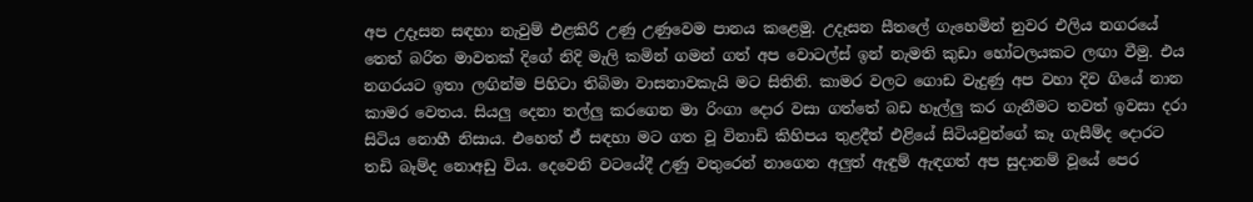අප උදෑසන සඳහා නැවුම් එළකිරි උණු උණුවෙම පානය කළෙමු. උදෑසන සීතලේ ගැහෙමින් නුවර එලිය නගරයේ තෙත් බරිත මාවතක් දිගේ නිදි මැලි කමින් ගමන් ගත් අප වොටල්ස් ඉන් නැමති කුඩා හෝටලයකට ලඟා වීමු. එය නගරයට ඉතා ලඟින්ම පිහිටා තිබිමා වාසනාවකැයි මට සිතිනි. කාමර වලට ගොඩ වැදුණු අප වහා දිව ගියේ නාන කාමර වෙතය. සියලු දෙනා තල්ලු කරගෙන මා රිංගා දොර වසා ගත්තේ බඩ හෑල්ලු කර ගැනීමට තවත් ඉවසා දරා සිටිය නොහී නිසාය. එහෙත් ඒ සඳහා මට ගත වූ විනාඩි කිහිපය තුළදීත් එළියේ සිටියවුන්ගේ කෑ ගැසීම්ද දොරට තඩි බෑම්ද නොඅඩු විය. දෙවෙනි වටයේදී උණු වතුරෙන් නාගෙන අලුත් ඇඳුම් ඇඳගත් අප සුදානම් වූයේ පෙර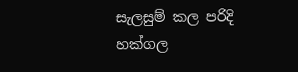සැලසුම් කල පරිදි හක්ගල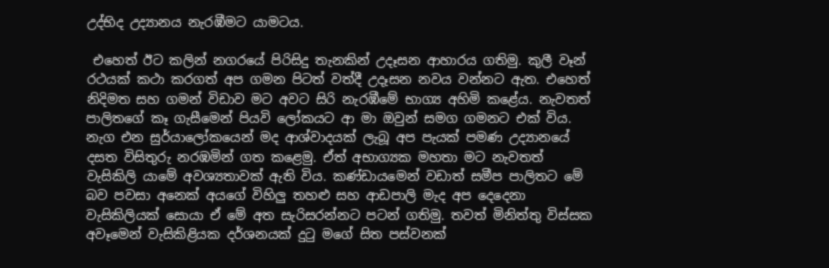උද්භිද උද්‍යානය නැරඹීමට යාමටය.

 එහෙත් ඊට කලින් නගරයේ පිරිසිදු තැනකින් උදෑසන ආහාරය ගතිමු. කුලී වෑන් රථයක් කථා කරගත් අප ගමන පිටත් වත්දී උදෑසන නවය වන්නට ඇත. එහෙත් නිදිමත සහ ගමන් විඩාව මට අවට සිරි නැරඹීමේ භාග්‍ය අහිමි කළේය. නැවතත් පාලිතගේ කෑ ගැසීමෙන් පියවි ලෝකයට ආ මා ඔවුන් සමග ගමනට එක් විය. නැග එන සුර්යාලෝකයෙන් මද ආශ්වාදයක් ලැබූ අප පැයක් පමණ උද්‍යානයේ දසත විසිතුරු නරඹමින් ගත කළෙමු. ඒත් අභාග්‍යක මහතා මට නැවතත් වැසිකිලි යාමේ අවශ්‍යතාවක් ඇති විය. කණ්ඩායමෙන් වඩාත් සමීප පාලිතට මේ බව පවසා අනෙක් අයගේ විහිලු තහළු සහ ආඩපාලි මැද අප දෙදෙනා වැසිකිලියක් සොයා ඒ මේ අත සැරිසරන්නට පටන් ගතිමු. තවත් මිනිත්තු විස්සක අවෑමෙන් වැසිකිළියක දර්ශනයක් දුටු මගේ සිත පස්වනක්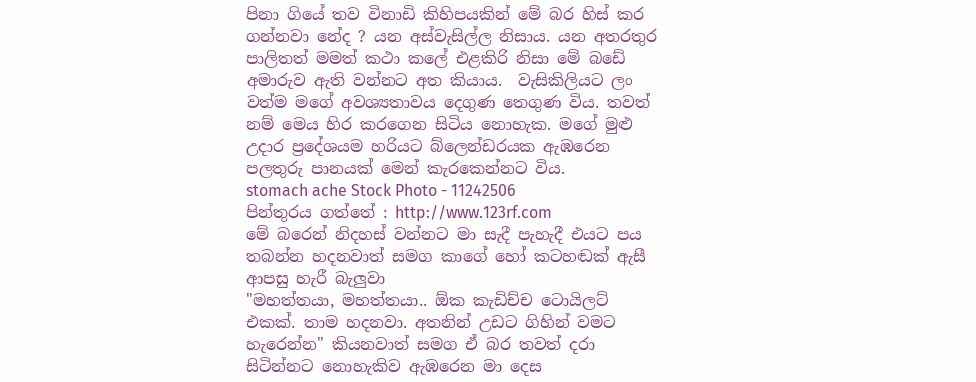පිනා ගියේ තව විනාඩි කිහිපයකින් මේ බර හිස් කර ගන්නවා නේද ? යන අස්වැසිල්ල නිසාය. යන අතරතුර පාලිතත් මමත් කථා කලේ එළකිරි නිසා මේ බඩේ අමාරුව ඇති වන්නට අත කියාය.  වැසිකිලියට ලං වත්ම මගේ අවශ්‍යතාවය දෙගුණ තෙගුණ විය. තවත් නම් මෙය හිර කරගෙන සිටිය නොහැක. මගේ මුළු උදාර ප්‍රදේශයම හරියට බ්ලෙන්ඩරයක ඇඹරෙන පලතුරු පානයක් මෙන් කැරකෙන්නට විය.
stomach ache Stock Photo - 11242506
පින්තුරය ගත්තේ : http://www.123rf.com
මේ බරෙන් නිදහස් වන්නට මා සැදී පැහැදී එයට පය තබන්න හදනවාත් සමග කාගේ හෝ කටහඬක් ඇසී ආපසු හැරී බැලුවා
"මහත්තයා, මහත්තයා.. ඕක කැඩිච්ච ටොයිලට් එකක්. තාම හදනවා. අතනින් උඩට ගිහින් වමට හැරෙන්න" කියනවාත් සමග ඒ බර තවත් දරා සිටින්නට නොහැකිව ඇඹරෙන මා දෙස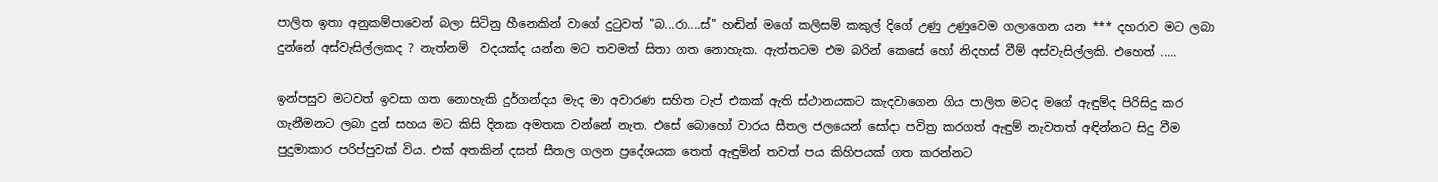පාලිත ඉතා අනුකම්පාවෙන් බලා සිටිනු හීනෙකින් වාගේ දුටුවත් "බ...රා....ස්" හඬින් මගේ කලිසම් කකුල් දිගේ උණු උණුවෙම ගලාගෙන යන *** දහරාව මට ලබා දුන්නේ අස්වැසිල්ලකද ? නැත්නම්  වදයක්ද යන්න මට තවමත් සිතා ගත නොහැක. ඇත්තටම එම බරින් කෙසේ හෝ නිදහස් වීම් අස්වැසිල්ලකි. එහෙත් .....

ඉන්පසුව මටවත් ඉවසා ගත නොහැකි දුර්ගන්දය මැද මා අවාරණ සහිත ටැප් එකක් ඇති ස්ථානයකට කැදවාගෙන ගිය පාලිත මටද මගේ ඇඳුම්ද පිරිසිදු කර ගැනීමනට ලබා දුන් සහය මට කිසි දිනක අමතක වන්නේ නැත. එසේ බොහෝ වාරය සීතල ජලයෙන් සෝදා පවිත්‍ර කරගත් ඇඳුම් නැවතත් අඳින්නට සිදු වීම පුදුමාකාර පරිප්පුවක් විය. එක් අතකින් දසත් සීතල ගලන ප්‍රදේශයක තෙත් ඇඳුමින් තවත් පය කිහිපයක් ගත කරන්නට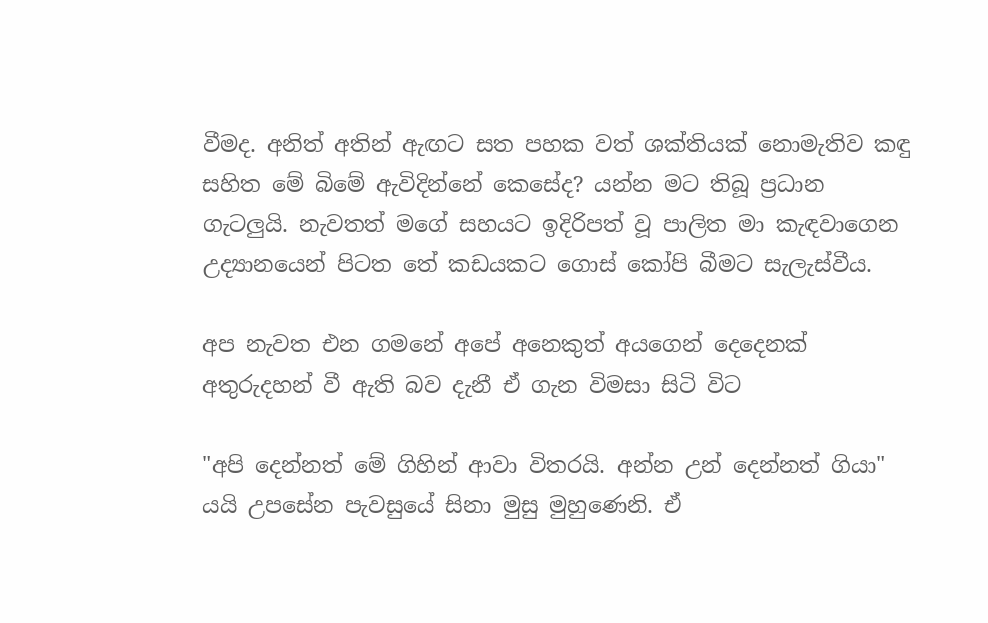වීමද. අනිත් අතින් ඇඟට සත පහක වත් ශක්තියක් නොමැතිව කඳු සහිත මේ බිමේ ඇවිදින්නේ කෙසේද? යන්න මට තිබූ ප්‍රධාන ගැටලුයි. නැවතත් මගේ සහයට ඉදිරිපත් වූ පාලිත මා කැඳවාගෙන උද්‍යානයෙන් පිටත තේ කඩයකට ගොස් කෝපි බීමට සැලැස්වීය.

අප නැවත එන ගමනේ අපේ අනෙකුත් අයගෙන් දෙදෙනක් අතුරුදහන් වී ඇති බව දැනී ඒ ගැන විමසා සිටි විට

"අපි දෙන්නත් මේ ගිහින් ආවා විතරයි. අන්න උන් දෙන්නත් ගියා" යයි උපසේන පැවසුයේ සිනා මුසු මුහුණෙනි. ඒ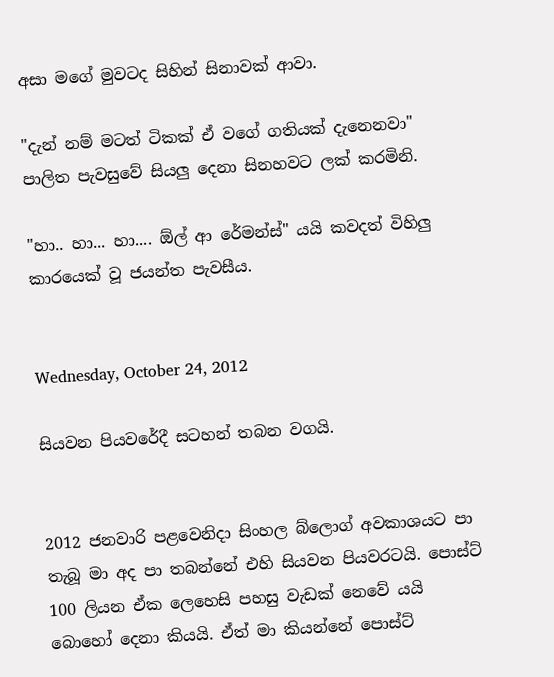අසා මගේ මුවටද සිහින් සිනාවක් ආවා.

"දැන් නම් මටත් ටිකක් ඒ වගේ ගතියක් දැනෙනවා" පාලිත පැවසුවේ සියලු දෙනා සිනහවට ලක් කරමිනි.

"හා.. හා... හා.... ඕල් ආ රේමන්ස්" යයි කවදත් විහිලු කාරයෙක් වූ ජයන්ත පැවසීය.


Wednesday, October 24, 2012

සියවන පියවරේදී සටහන් තබන වගයි.


2012 ජනවාරි පළවෙනිදා සිංහල බ්ලොග් අවකාශයට පා තැබූ මා අද පා තබන්නේ එහි සියවන පියවරටයි. පොස්ට් 100 ලියන ඒක ලෙහෙසි පහසු වැඩක් නෙවේ යයි බොහෝ දෙනා කියයි. ඒත් මා කියන්නේ පොස්ට්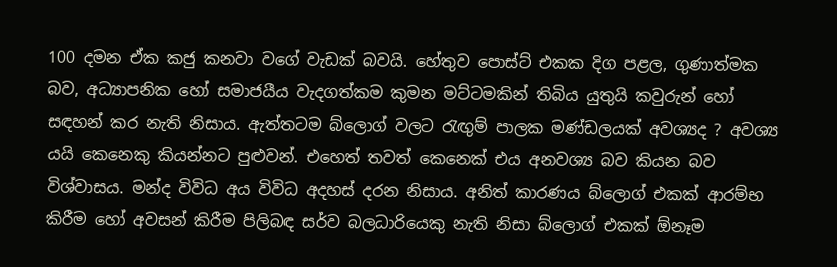100 දමන ඒක කජු කනවා වගේ වැඩක් බවයි. හේතුව පොස්ට් එකක දිග පළල, ගුණාත්මක බව, අධ්‍යාපනික හෝ සමාජයීය වැදගත්කම කුමන මට්ටමකින් තිබිය යුතුයි කවුරුන් හෝ සඳහන් කර නැති නිසාය. ඇත්තටම බ්ලොග් වලට රැඟුම් පාලක මණ්ඩලයක් අවශ්‍යද ? අවශ්‍ය යයි කෙනෙකු කියන්නට පුළුවන්. එහෙත් තවත් කෙනෙක් එය අනවශ්‍ය බව කියන බව විශ්වාසය. මන්ද විවිධ අය විවිධ අදහස් දරන නිසාය. අනිත් කාරණය බ්ලොග් එකක් ආරම්භ කිරීම හෝ අවසන් කිරීම පිලිබඳ සර්ව බලධාරියෙකු නැති නිසා බ්ලොග් එකක් ඕනෑම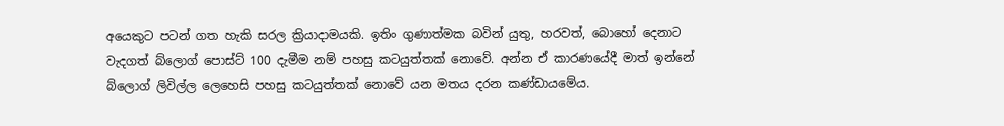අයෙකුට පටන් ගත හැකි සරල ක්‍රියාදාමයකි. ඉතිං ගුණාත්මක බවින් යුතු, හරවත්, බොහෝ දෙනාට වැදගත් බ්ලොග් පොස්ට් 100 දැමීම නම් පහසු කටයුත්තක් නොවේ. අන්න ඒ කාරණයේදී මාත් ඉන්නේ බ්ලොග් ලිවිල්ල ලෙහෙසි පහසු කටයුත්තක් නොවේ යන මතය දරන කණ්ඩායමේය.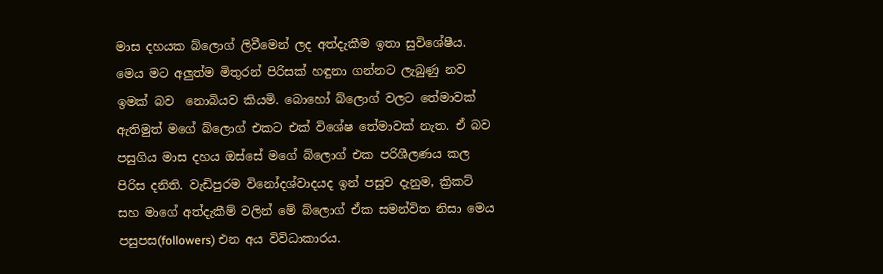මාස දහයක බ්ලොග් ලිවීමෙන් ලද අත්දැකීම ඉතා සුවිශේෂීය. මෙය මට අලුත්ම මිතුරන් පිරිසක් හඳුනා ගන්නට ලැබුණු නව ඉමක් බව  නොබියව කියමි. බොහෝ බ්ලොග් වලට තේමාවක් ඇතිමුත් මගේ බ්ලොග් එකට එක් විශේෂ තේමාවක් නැත. ඒ බව පසුගිය මාස දහය ඔස්සේ මගේ බ්ලොග් එක පරිශීලණය කල පිරිස දනිති. වැඩිපුරම විනෝදශ්වාදයද ඉන් පසුව දැනුම, ක්‍රිකට් සහ මාගේ අත්දැකීම් වලින් මේ බ්ලොග් ඒක සමන්විත නිසා මෙය පසුපස(followers) එන අය විවිධාකාරය.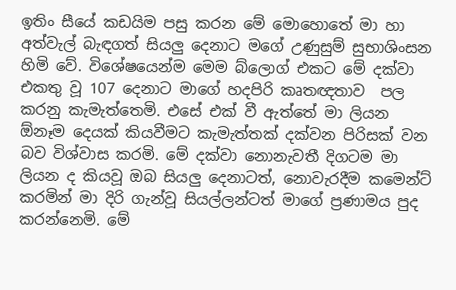ඉතිං සීයේ කඩයිම පසු කරන මේ මොහොතේ මා හා අත්වැල් බැඳගත් සියලු දෙනාට මගේ උණුසුම් සුභාශිංසන හිමි වේ. විශේෂයෙන්ම මෙම බ්ලොග් එකට මේ දක්වා එකතු වූ 107 දෙනාට මාගේ හදපිරි කෘතඥතාව  පල කරනු කැමැත්තෙමි. එසේ එක් වී ඇත්තේ මා ලියන ඕනෑම දෙයක් කියවීමට කැමැත්තක් දක්වන පිරිසක් වන බව විශ්වාස කරමි. මේ දක්වා නොනැවතී දිගටම මා ලියන ද කියවූ ඔබ සියලු දෙනාටත්, නොවැරදීම කමෙන්ට් කරමින් මා දිරි ගැන්වූ සියල්ලන්ටත් මාගේ ප්‍රණාමය පුද කරන්නෙමි. මේ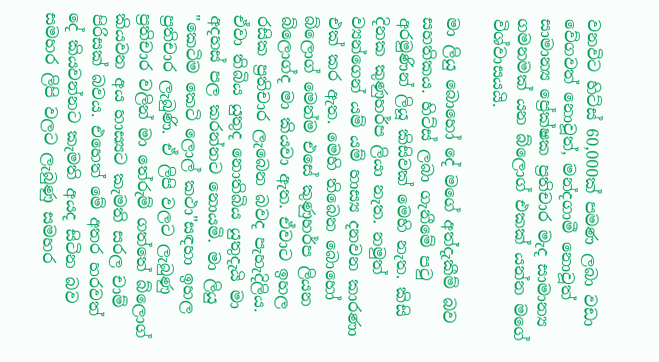වනවිට හිට්ස් 60,000ක් පමණ ලබා වඩා වේගවත් නොවූත්, මන්දගාමී නොවූත් සාමාන්‍ය ප්‍රේක්ෂක ප්‍රතිචාර මැද සාමාන්‍ය ගමනමක් යන බ්ලොග් එකක් යන්න මගේ විශ්වාසයයි.

මා ලියු බොහෝ දේ මගේ අත්දැකීම් බව සහතිකය. හිට්ස් ලබා ගැනීමේ පටු අරමුණින් ලියූ කිසිවක් මෙහි නැත. කිසි දිනක කුණුහර්ප ලියා නැත. නමුත් ව්‍යන්ගෙන් යම් යම් හාස්‍ය දනවන කාරණා එක් කර ඇත. මෙහි තිබෙන බොහෝ බ්ලොග් මෙන්ම එසේ කුණුහර්ප ලියන බ්ලොග්ද මා කියවා ඇත. ඒවාට ඉහල රසික ප්‍රතිචාර ලැබෙන බවද පැහැදිලිය. ඒවා තිබිය යුතුද නොතිබිය යුතුදැයි මා අදහස් පල කරන්නට නොයමි. මා ලියු "කෙටිම කෙටි ලොල් කථා"සඳහා ඉහල ප්‍රතිචාර ලැබුණි. ඒ ලිපි වලට ලැබුණු ප්‍රතිචාර වලින් මා තේරුම් ගත්තේ බ්ලොග් කියවන අය හාස්‍යට කැමති සරල චාම් පිරිසක් බවය. එහෙත් මේ අතර හරවත් දේ කියවන්නට කැමති අයද සිටින බව සමහර ලිපි වලට ලැබුණු සමහර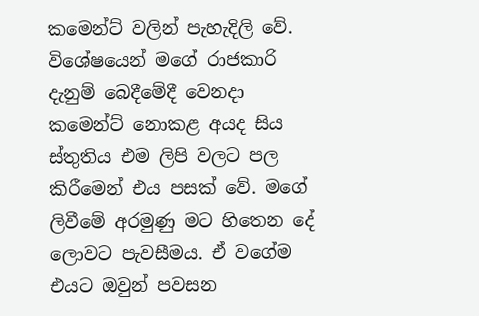කමෙන්ට් වලින් පැහැදිලි වේ. විශේෂයෙන් මගේ රාජකාරි දැනුම් බෙදීමේදී වෙනදා කමෙන්ට් නොකළ අයද සිය ස්තුතිය එම ලිපි වලට පල කිරීමෙන් එය පසක් වේ. මගේ ලිවීමේ අරමුණු මට හිතෙන දේ ලොවට පැවසීමය. ඒ වගේම එයට ඔවුන් පවසන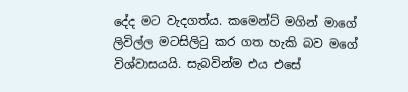දේද මට වැදගත්ය. කමෙන්ට් මගින් මාගේ ලිවිල්ල මටසිලිටු කර ගත හැකි බව මගේ විශ්වාසයයි. සැබවින්ම එය එසේ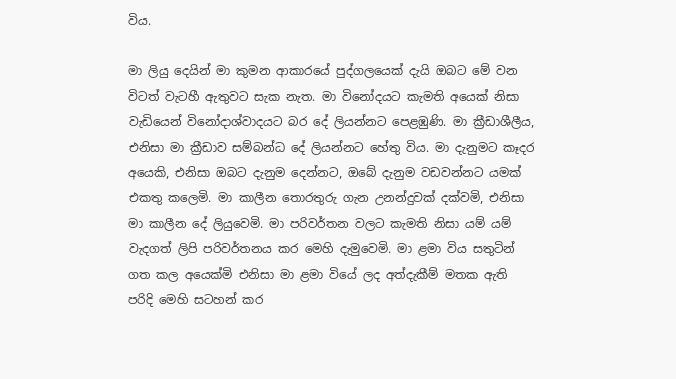විය.

මා ලියු දෙයින් මා කුමන ආකාරයේ පුද්ගලයෙක් දැයි ඔබට මේ වන විටත් වැටහී ඇතුවට සැක නැත. මා විනෝදයට කැමති අයෙක් නිසා වැඩියෙන් විනෝදාශ්වාදයට බර දේ ලියන්නට පෙළඹුණි. මා ක්‍රීඩාශීලීය, එනිසා මා ක්‍රීඩාව සම්බන්ධ දේ ලියන්නට හේතු විය. මා දැනුමට කෑදර අයෙකි, එනිසා ඔබට දැනුම දෙන්නට, ඔබේ දැනුම වඩවන්නට යමක් එකතු කලෙමි. මා කාලීන තොරතුරු ගැන උනන්දුවක් දක්වමි, එනිසා මා කාලීන දේ ලියුවෙමි. මා පරිවර්තන වලට කැමති නිසා යම් යම් වැදගත් ලිපි පරිවර්තනය කර මෙහි දැමුවෙමි. මා ළමා විය සතුටින් ගත කල අයෙක්මි එනිසා මා ළමා වියේ ලද අත්දැකීම් මතක ඇති පරිදි මෙහි සටහන් කර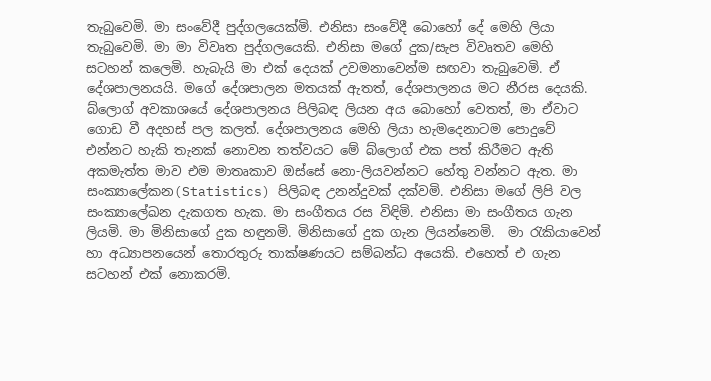තැබුවෙමි. මා සංවේදී පුද්ගලයෙක්මි. එනිසා සංවේදී බොහෝ දේ මෙහි ලියා තැබුවෙමි. මා මා විවෘත පුද්ගලයෙකි. එනිසා මගේ දුක/සැප විවෘතව මෙහි සටහන් කලෙමි. හැබැයි මා එක් දෙයක් උවමනාවෙන්ම සඟවා තැබුවෙමි. ඒ දේශපාලනයයි. මගේ දේශපාලන මතයක් ඇතත්, දේශපාලනය මට නීරස දෙයකි. බ්ලොග් අවකාශයේ දේශපාලනය පිලිබඳ ලියන අය බොහෝ වෙතත්, මා ඒවාට ගොඩ වී අදහස් පල කලත්. දේශපාලනය මෙහි ලියා හැමදෙනාටම පොදුවේ එන්නට හැකි තැනක් නොවන තත්වයට මේ බ්ලොග් එක පත් කිරීමට ඇති අකමැත්ත මාව එම මාතෘකාව ඔස්සේ නො-ලියවන්නට හේතු වන්නට ඇත. මා සංක්‍යාලේකන(Statistics) පිලිබඳ උනන්දුවක් දක්වමි. එනිසා මගේ ලිපි වල සංක්‍යාලේඛන දැකගත හැක. මා සංගීතය රස විඳිමි. එනිසා මා සංගීතය ගැන ලියමි. මා මිනිසාගේ දුක හඳුනමි. මිනිසාගේ දුක ගැන ලියන්නෙමි.  මා රැකියාවෙන් හා අධ්‍යාපනයෙන් තොරතුරු තාක්ෂණයට සම්බන්ධ අයෙකි. එහෙත් එ ගැන සටහන් එක් නොකරමි.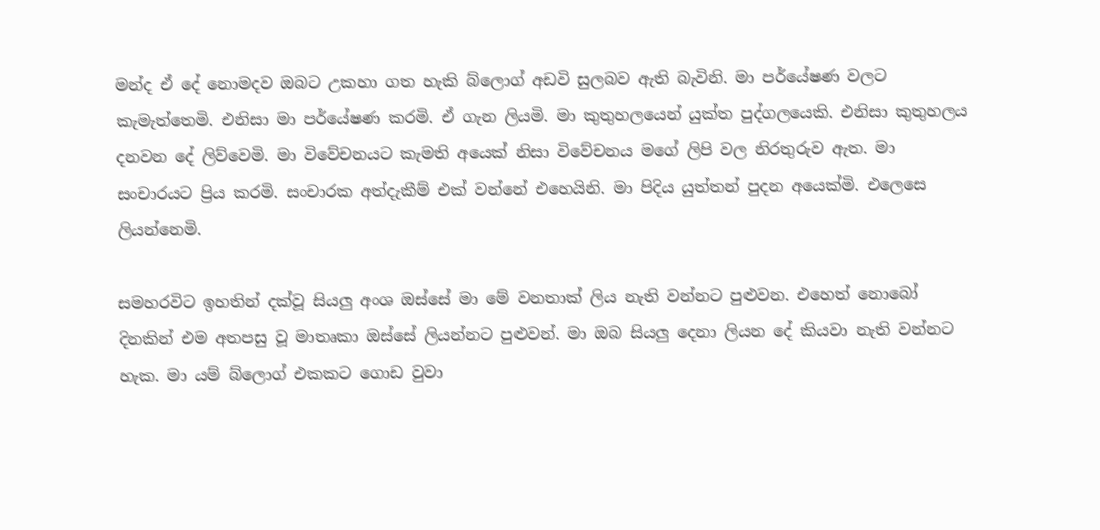මන්ද ඒ දේ නොමදව ඔබට උකහා ගත හැකි බ්ලොග් අඩවි සුලබව ඇති බැවිනි. මා පර්යේෂණ වලට කැමැත්තෙමි. එනිසා මා පර්යේෂණ කරමි. ඒ ගැන ලියමි. මා කුතුහලයෙන් යුක්ත පුද්ගලයෙකි. එනිසා කුතුහලය දනවන දේ ලිව්වෙමි. මා විවේචනයට කැමති අයෙක් නිසා විවේචනය මගේ ලිපි වල නිරතුරුව ඇත. මා සංචාරයට ප්‍රිය කරමි. සංචාරක අත්දැකීම් එක් වන්නේ එහෙයිනි. මා පිදිය යුත්තන් පුදන අයෙක්මි. එලෙසෙ ලියන්නෙමි.

සමහරවිට ඉහතින් දක්වූ සියලු අංශ ඔස්සේ මා මේ වනතාක් ලිය නැති වන්නට පුළුවන. එහෙත් නොබෝ දිනකින් එම අතපසු වූ මාතෘකා ඔස්සේ ලියන්නට පුළුවන්. මා ඔබ සියලු දෙනා ලියන දේ කියවා නැති වන්නට හැක. මා යම් බ්ලොග් එකකට ගොඩ වුවා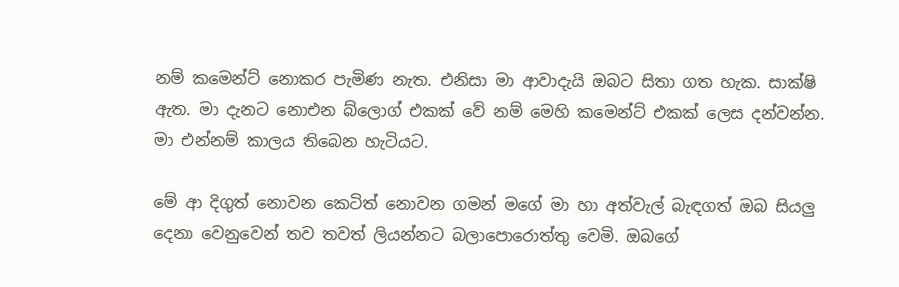නම් කමෙන්ට් නොකර පැමිණ නැත. එනිසා මා ආවාදැයි ඔබට සිතා ගත හැක. සාක්ෂි ඇත. මා දැනට නොඑන බ්ලොග් එකක් වේ නම් මෙහි කමෙන්ට් එකක් ලෙස දන්වන්න. මා එන්නම් කාලය තිබෙන හැටියට.

මේ ආ දිගුත් නොවන කෙටිත් නොවන ගමන් මගේ මා හා අත්වැල් බැඳගත් ඔබ සියලු දෙනා වෙනුවෙන් තව තවත් ලියන්නට බලාපොරොත්තු වෙමි. ඔබගේ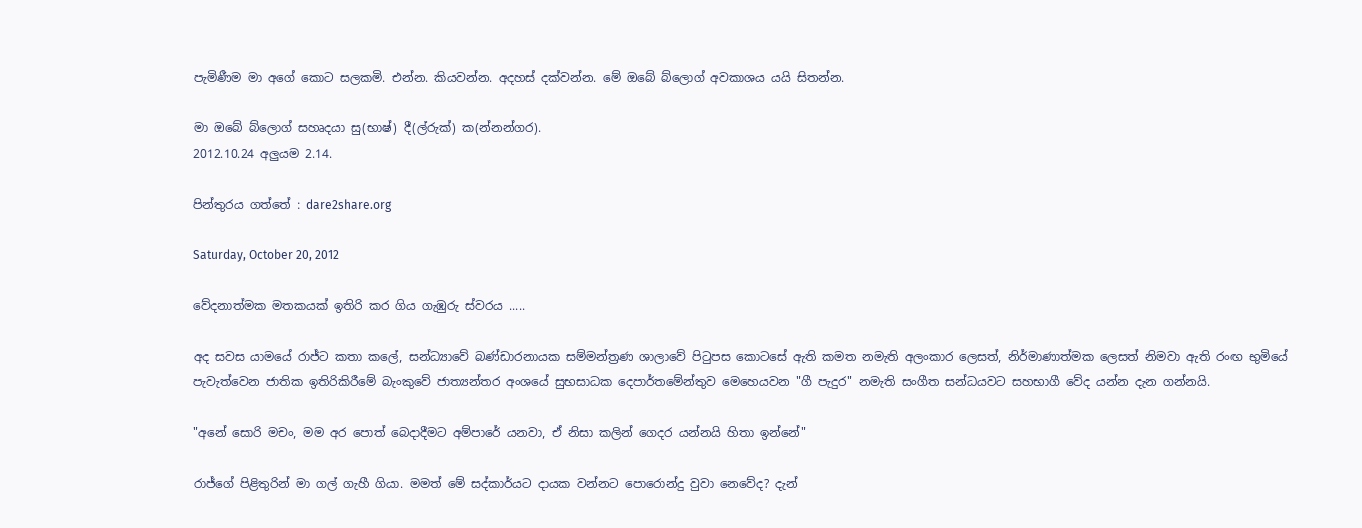පැමිණීම මා අගේ කොට සලකමි. එන්න. කියවන්න. අදහස් දක්වන්න. මේ ඔබේ බ්ලොග් අවකාශය යයි සිතන්න.

මා ඔබේ බ්ලොග් සහෘදයා සු(භාෂ්) දී(ල්රුක්) ක(න්නන්ගර).
2012.10.24 අලුයම 2.14.

පින්තුරය ගත්තේ : dare2share.org

Saturday, October 20, 2012

වේදනාත්මක මතකයක් ඉතිරි කර ගිය ගැඹුරු ස්වරය .....

අද සවස යාමයේ රාජ්ට කතා කලේ, සන්ධ්‍යාවේ බණ්ඩාරනායක සම්මන්ත්‍රණ ශාලාවේ පිටුපස කොටසේ ඇති කමත නමැති අලංකාර ලෙසත්, නිර්මාණාත්මක ලෙසත් නිමවා ඇති රංඟ භුමියේ පැවැත්වෙන ජාතික ඉතිරිකිරීමේ බැංකුවේ ජාත්‍යන්තර අංශයේ සුභසාධක දෙපාර්තමේන්තුව මෙහෙයවන "ගී පැදුර" නමැති සංගීත සන්ධයවට සහභාගී වේද යන්න දැන ගන්නයි.

"අනේ සොරි මචං, මම අර පොත් බෙදාදීමට අම්පාරේ යනවා, ඒ නිසා කලින් ගෙදර යන්නයි හිතා ඉන්නේ"

රාජ්ගේ පිළිතුරින් මා ගල් ගැහී ගියා. මමත් මේ සද්කාර්යට දායක වන්නට පොරොන්දු වුවා නෙවේද? දැන්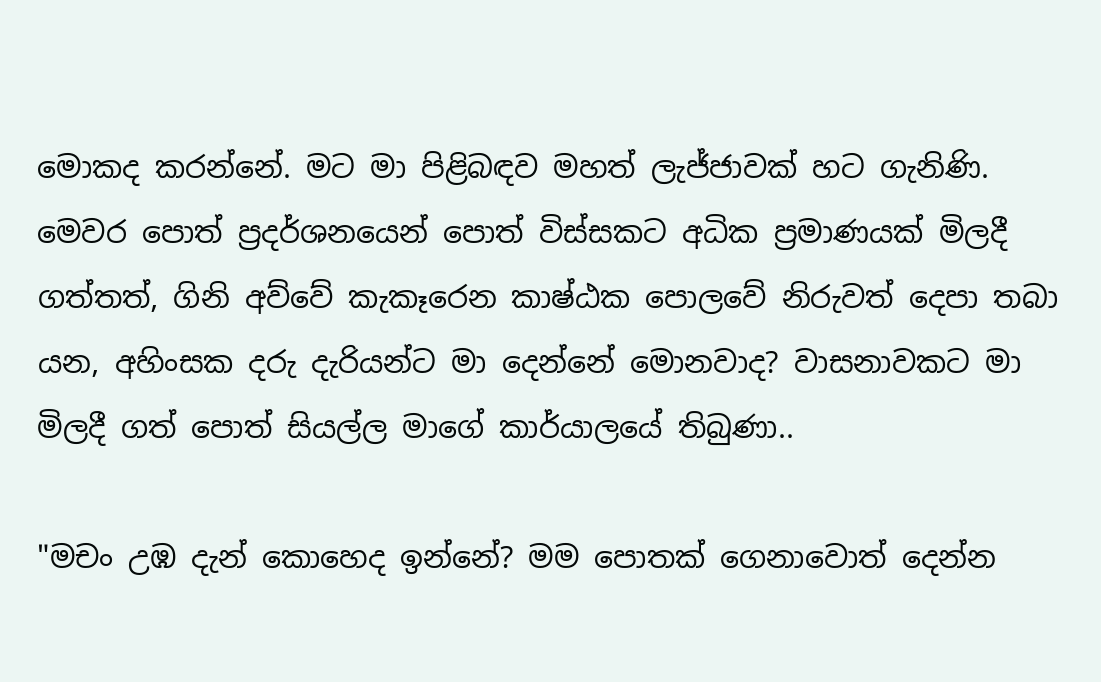මොකද කරන්නේ. මට මා පිළිබඳව මහත් ලැජ්ජාවක් හට ගැනිණි. මෙවර පොත් ප්‍රදර්ශනයෙන් පොත් විස්සකට අධික ප්‍රමාණයක් මිලදී ගත්තත්, ගිනි අව්වේ කැකෑරෙන කාෂ්ඨක පොලවේ නිරුවත් දෙපා තබා යන, අහිංසක දරු දැරියන්ට මා දෙන්නේ මොනවාද? වාසනාවකට මා මිලදී ගත් පොත් සියල්ල මාගේ කාර්යාලයේ තිබුණා..

"මචං උඹ දැන් කොහෙද ඉන්නේ? මම පොතක් ගෙනාවොත් දෙන්න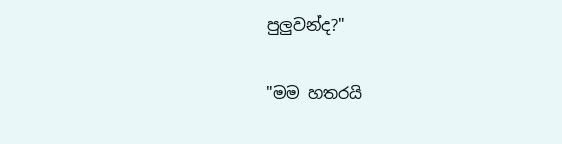පුලුවන්ද?"

"මම හතරයි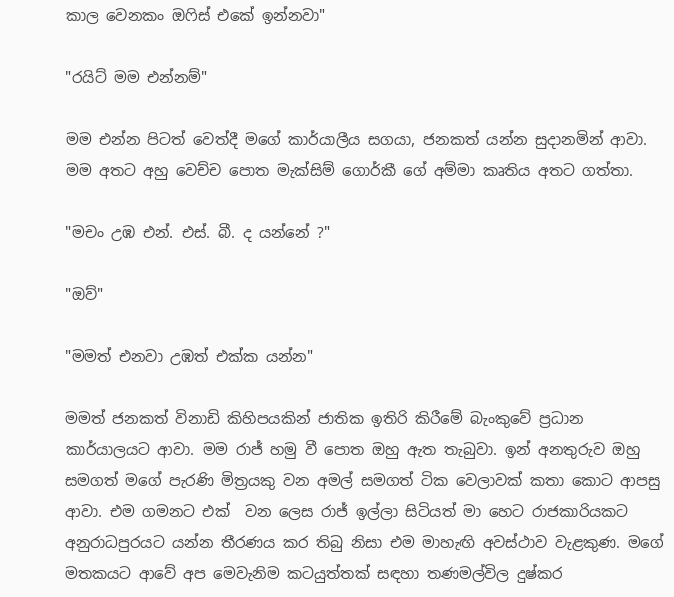කාල වෙනකං ඔෆිස් එකේ ඉන්නවා"

"රයිට් මම එන්නම්"

මම එන්න පිටත් වෙත්දී මගේ කාර්යාලීය සගයා, ජනකත් යන්න සුදානමින් ආවා. මම අතට අහු වෙච්ච පොත මැක්සිම් ගොර්කී ගේ අම්මා කෘතිය අතට ගත්තා.

"මචං උඹ එන්. එස්. බී. ද යන්නේ ?"

"ඔව්"

"මමත් එනවා උඹත් එක්ක යන්න"

මමත් ජනකත් විනාඩි කිහිපයකින් ජාතික ඉතිරි කිරීමේ බැංකුවේ ප්‍රධාන කාර්යාලයට ආවා. මම රාජ් හමු වී පොත ඔහු ඇත තැබුවා. ඉන් අනතුරුව ඔහු සමගත් මගේ පැරණි මිත්‍රයකු වන අමල් සමගත් ටික වෙලාවක් කතා කොට ආපසු ආවා. එම ගමනට එක්  වන ලෙස රාජ් ඉල්ලා සිටියත් මා හෙට රාජකාරියකට අනුරාධපුරයට යන්න තීරණය කර තිබු නිසා එම මාහැඟි අවස්ථාව වැළකුණ. මගේ මතකයට ආවේ අප මෙවැනිම කටයුත්තක් සඳහා තණමල්විල දුෂ්කර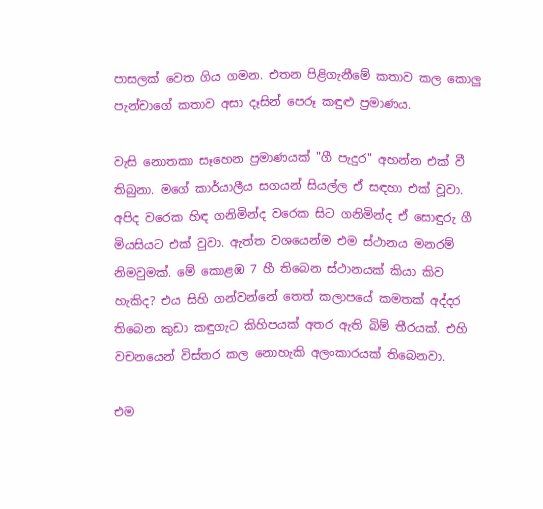පාසලක් වෙත ගිය ගමන. එතන පිළිගැනීමේ කතාව කල කොලු පැන්චාගේ කතාව අසා දෑසින් පෙරූ කඳුළු ප්‍රමාණය.

වැසි නොතකා සෑහෙන ප්‍රමාණයක් "ගී පැදුර" අහන්න එක් වී තිබුනා. මගේ කාර්යාලීය සගයන් සියල්ල ඒ සඳහා එක් වූවා. අපිද වරෙක හිඳ ගනිමින්ද වරෙක සිට ගනිමින්ද ඒ සොඳුරු ගී මියසියට එක් වුවා. ඇත්ත වශයෙන්ම එම ස්ථානය මනරම් නිමවුමක්. මේ කොළඹ 7 හී තිබෙන ස්ථානයක් කියා කිව හැකිද? එය සිහි ගන්වන්නේ තෙත් කලාපයේ කමතක් අද්දර තිබෙන කුඩා කඳුගැට කිහිපයක් අතර ඇති බිම් තීරයක්. එහි වචනයෙන් විස්තර කල නොහැකි අලංකාරයක් තිබෙනවා.

එම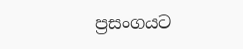ප්‍රසංගයට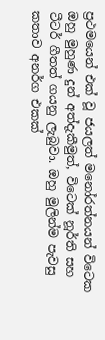ප්‍රථමයෙන් එක් වූ ජයලත් මනෝරත්නයන් විටෙක ඔහු මුහුණ දුන් අත්දැකීමුත්, විටෙක් නූර්ති සහ ටීටර් ගීතත් ගයනු ලැබුවා. ඔහු මුලින්ම පැවසු කතාව අනර්ග එකක්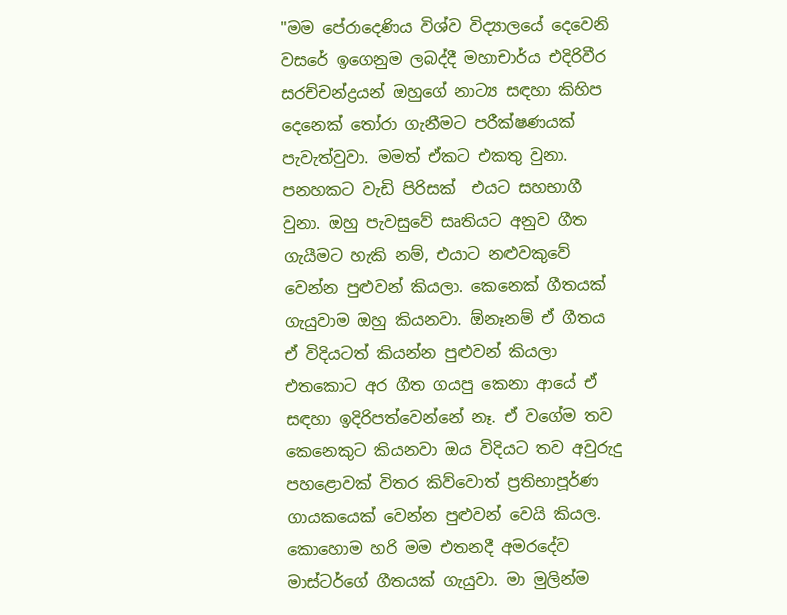"මම පේරාදෙණිය විශ්ව විද්‍යාලයේ දෙවෙනි වසරේ ඉගෙනුම ලබද්දී මහාචාර්ය එදිරිවීර සරච්චන්ද්‍රයන් ඔහුගේ නාට්‍ය සඳහා කිහිප දෙනෙක් තෝරා ගැනීමට පරීක්ෂණයක් පැවැත්වුවා. මමත් ඒකට එකතු වුනා. පනහකට වැඩි පිරිසක්  එයට සහභාගී වුනා. ඔහු පැවසුවේ සෘතියට අනුව ගීත ගැයීමට හැකි නම්, එයාට නළුවකුවේ වෙන්න පුළුවන් කියලා. කෙනෙක් ගීතයක් ගැයුවාම ඔහු කියනවා. ඕනෑනම් ඒ ගීතය ඒ විදියටත් කියන්න පුළුවන් කියලා එතකොට අර ගීත ගයපු කෙනා ආයේ ඒ සඳහා ඉදිරිපත්වෙන්නේ නෑ. ඒ වගේම තව කෙනෙකුට කියනවා ඔය විදියට තව අවුරුදු පහළොවක් විතර කිව්වොත් ප්‍රතිභාපූර්ණ ගායකයෙක් වෙන්න පුළුවන් වෙයි කියල. කොහොම හරි මම එතනදී අමරදේව මාස්ටර්ගේ ගීතයක් ගැයුවා. මා මුලින්ම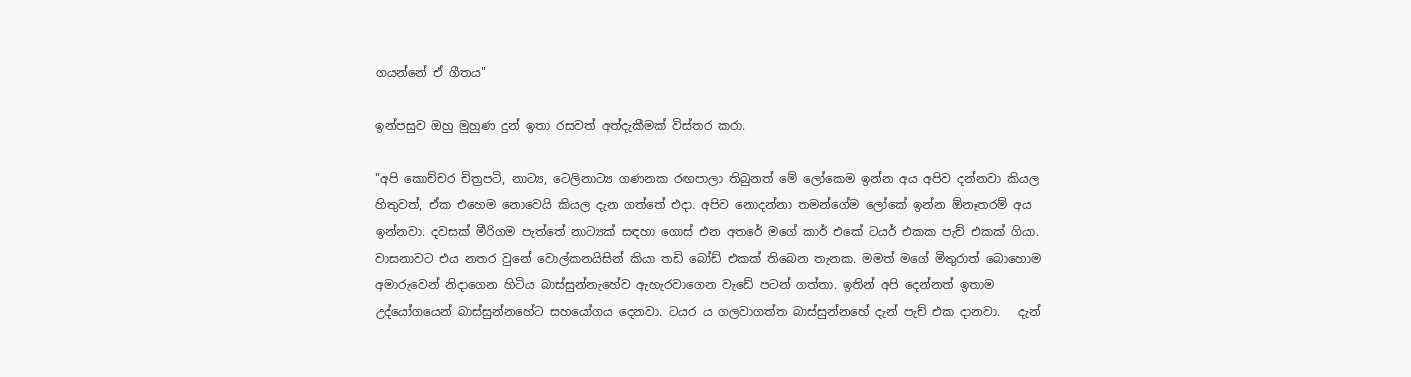ගයන්නේ ඒ ගීතය"

ඉන්පසුව ඔහු මුහුණ දුන් ඉතා රසවත් අත්දැකීමක් විස්තර කරා.

"අපි කොච්චර චිත්‍රපටි, නාට්‍ය, ටෙලිනාට්‍ය ගණනක රඟපාලා තිබුනත් මේ ලෝකෙම ඉන්න අය අපිව දන්නවා කියල හිතුවත්, ඒක එහෙම නොවෙයි කියල දැන ගත්තේ එදා. අපිව නොදන්නා තමන්ගේම ලෝකේ ඉන්න ඕනෑතරම් අය ඉන්නවා. දවසක් මීරිගම පැත්තේ නාට්‍යක් සඳහා ගොස් එන අතරේ මගේ කාර් එකේ ටයර් එකක පැච් එකක් ගියා. වාසනාවට එය නතර වුනේ වොල්කනයිසින් කියා තඩි බෝඩ් එකක් තිබෙන තැනක. මමත් මගේ මිතුරාත් බොහොම අමාරුවෙන් නිදාගෙන හිටිය බාස්සුන්නැහේව ඇහැරවාගෙන වැඩේ පටන් ගත්තා. ඉතින් අපි දෙන්නත් ඉතාම උද්යෝගයෙන් බාස්සුන්නහේට සහයෝගය දෙනවා. ටයර ය ගලවාගත්ත බාස්සුන්නහේ දැන් පැච් එක දානවා.   දැන්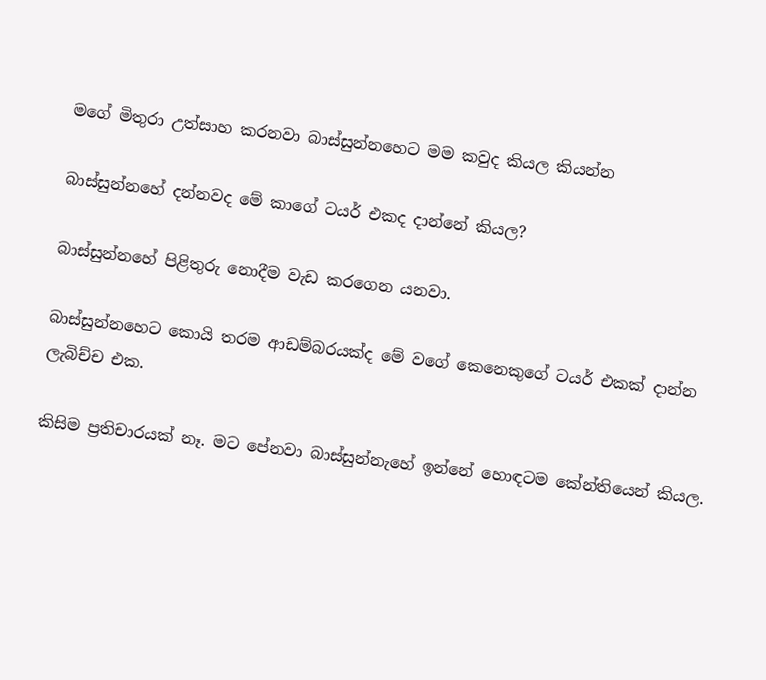මගේ මිතුරා උත්සාහ කරනවා බාස්සුන්නහෙට මම කවුද කියල කියන්න

බාස්සුන්නහේ දන්නවද මේ කාගේ ටයර් එකද දාන්නේ කියල?

බාස්සුන්නහේ පිළිතුරු නොදීම වැඩ කරගෙන යනවා.

බාස්සුන්නහෙට කොයි තරම ආඩම්බරයක්ද මේ වගේ කෙනෙකුගේ ටයර් එකක් දාන්න ලැබිච්ච එක.

කිසිම ප්‍රතිචාරයක් නෑ. මට පේනවා බාස්සුන්නැහේ ඉන්නේ හොඳටම කේන්තියෙන් කියල.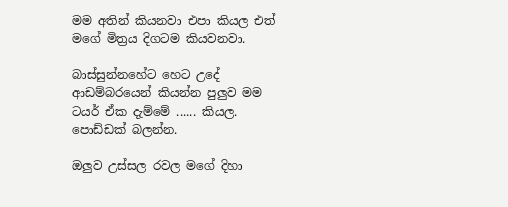මම අතින් කියනවා එපා කියල එත් මගේ මිත්‍රය දිගටම කියවනවා.

බාස්සුන්නහේට හෙට උදේ ආඩම්බරයෙන් කියන්න පුලුව මම ටයර් ඒක දැම්මේ ...... කියල. පොඩ්ඩක් බලන්න.

ඔලුව උස්සල රවල මගේ දිහා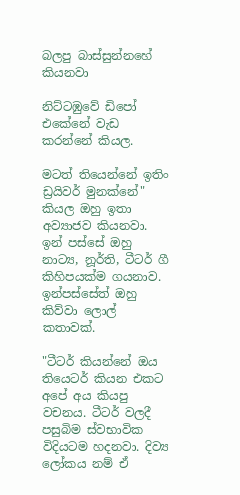බලපු බාස්සුන්නහේ කියනවා

නිට්ටඹුවේ ඩිපෝ එකේනේ වැඩ කරන්නේ කියල.

මටත් තියෙන්නේ ඉතිං ඩ්‍රයිවර් මුනක්නේ" කියල ඔහු ඉතා අව්‍යාජව කියනවා. ඉන් පස්සේ ඔහු නාට්‍ය, නූර්ති, ටීටර් ගී කිහිපයක්ම ගයනාව. ඉන්පස්සේත් ඔහු කිව්වා ලොල් කතාවක්.

"ටීටර් කියන්නේ ඔය තියෙටර් කියන එකට අපේ අය කියපු වචනය. ටීටර් වලදී පසුබිම ස්වභාවික විදියටම හදනවා. දිව්‍ය ලෝකය නම් ඒ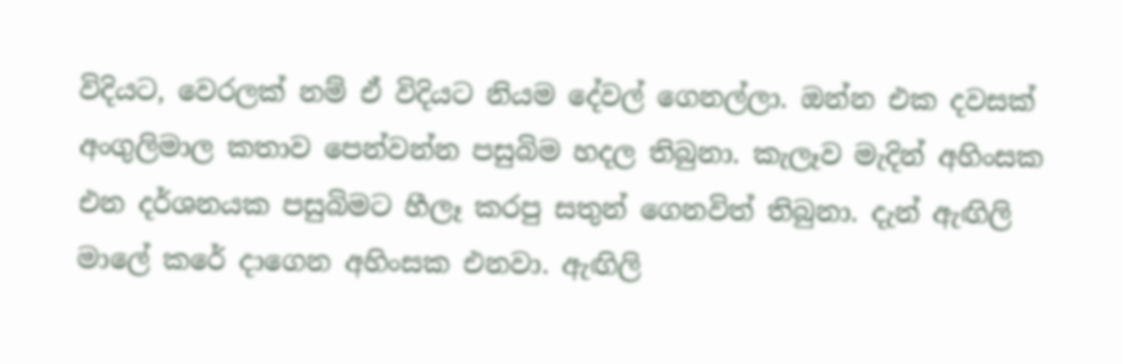විදියට, වෙරලක් නම් ඒ විදියට නියම දේවල් ගෙනල්ලා. ඔන්න එක දවසක් අංගුලිමාල කතාව පෙන්වන්න පසුබිම හදල තිබුනා. කැලෑව මැදින් අහිංසක එන දර්ශනයක පසුබිමට හීලෑ කරපු සතුන් ගෙනවිත් තිබුනා. දැන් ඇඟිලි මාලේ කරේ දාගෙන අහිංසක එනවා. ඇඟිලි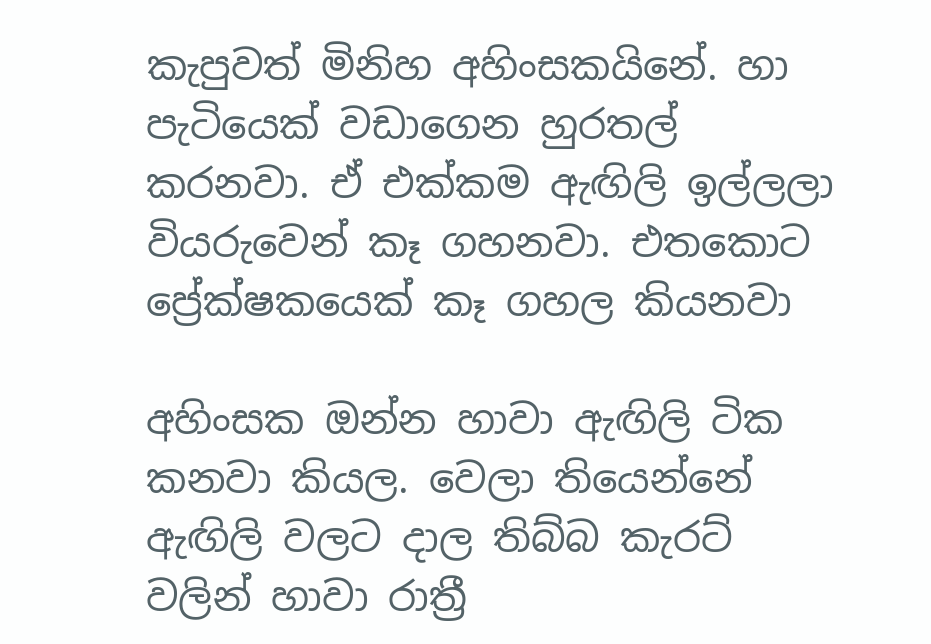කැපුවත් මිනිහ අහිංසකයිනේ. හා පැටියෙක් වඩාගෙන හුරතල් කරනවා. ඒ එක්කම ඇඟිලි ඉල්ලලා වියරුවෙන් කෑ ගහනවා. එතකොට ප්‍රේක්ෂකයෙක් කෑ ගහල කියනවා

අහිංසක ඔන්න හාවා ඇඟිලි ටික කනවා කියල. වෙලා තියෙන්නේ ඇඟිලි වලට දාල තිබ්බ කැරට් වලින් හාවා රාත්‍රී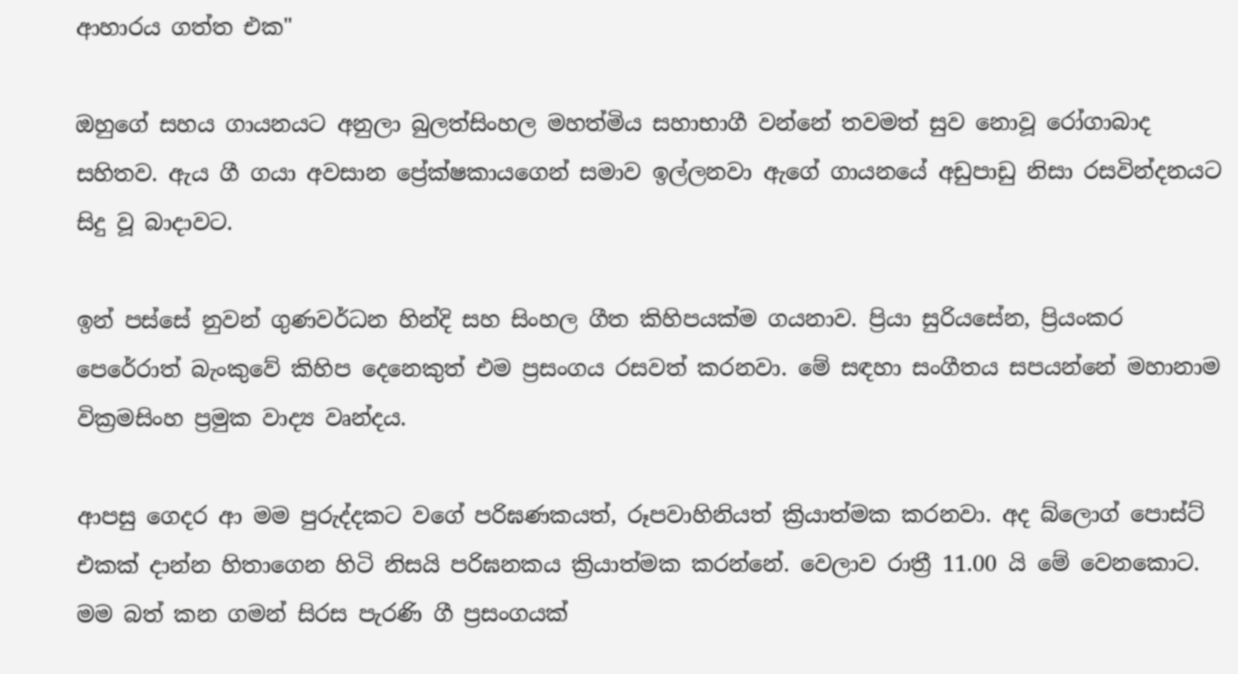ආහාරය ගත්ත එක"

ඔහුගේ සහය ගායනයට අනුලා බුලත්සිංහල මහත්මිය සහාභාගී වන්නේ තවමත් සුව නොවූ රෝගාබාද සහිතව. ඇය ගී ගයා අවසාන ප්‍රේක්ෂකායගෙන් සමාව ඉල්ලනවා ඇගේ ගායනයේ අඩුපාඩු නිසා රසවින්දනයට සිදු වූ බාදාවට.

ඉන් පස්සේ නුවන් ගුණවර්ධන හින්දි සහ සිංහල ගීත කිහිපයක්ම ගයනාව. ප්‍රියා සුරියසේන, ප්‍රියංකර පෙරේරාත් බැංකුවේ කිහිප දෙනෙකුත් එම ප්‍රසංගය රසවත් කරනවා. මේ සඳහා සංගීතය සපයන්නේ මහානාම වික්‍රමසිංහ ප්‍රමුක වාද්‍ය වෘන්දය.

ආපසු ගෙදර ආ මම පුරුද්දකට වගේ පරිඝණකයත්, රූපවාහිනියත් ක්‍රියාත්මක කරනවා. අද බ්ලොග් පොස්ට් එකක් දාන්න හිතාගෙන හිටි නිසයි පරිඝනකය ක්‍රියාත්මක කරන්නේ. වෙලාව රාත්‍රී 11.00 යි මේ වෙනකොට. මම බත් කන ගමන් සිරස පැරණි ගී ප්‍රසංගයක්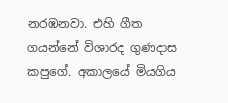නරඹනවා. එහි ගීත ගයන්නේ විශාරද ගුණදාස කපුගේ. අකාලයේ මියගිය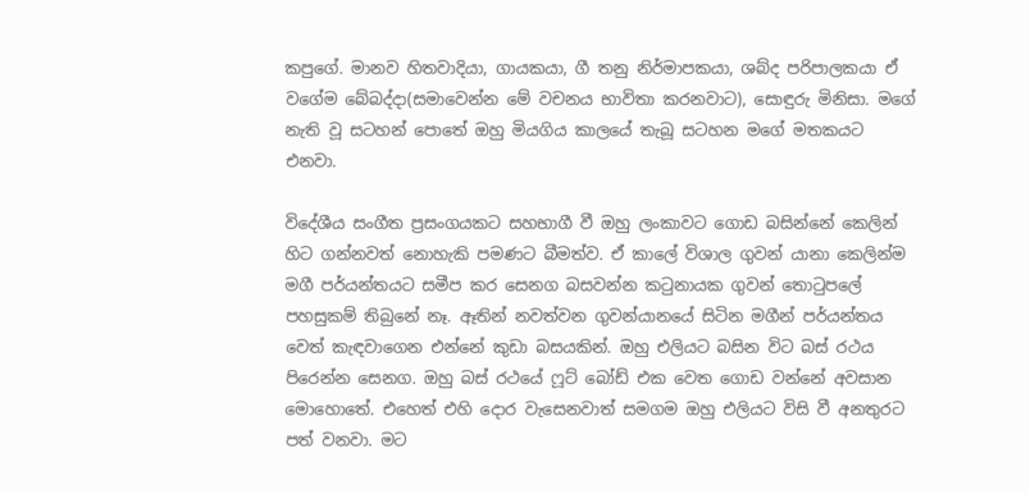කපුගේ. මානව හිතවාදියා, ගායකයා, ගී තනු නිර්මාපකයා, ශබ්ද පරිපාලකයා ඒ වගේම බේබද්දා(සමාවෙන්න මේ වචනය භාවිතා කරනවාට), සොඳුරු මිනිසා. මගේ නැති වූ සටහන් පොතේ ඔහු මියගිය කාලයේ තැබූ සටහන මගේ මතකයට එනවා.

විදේශීය සංගීත ප්‍රසංගයකට සහභාගී වී ඔහු ලංකාවට ගොඩ බසින්නේ කෙලින් හිට ගන්නවත් නොහැකි පමණට බීමත්ව. ඒ කාලේ විශාල ගුවන් යානා කෙලින්ම මගී පර්යන්තයට සමීප කර සෙනග බසවන්න කටුනායක ගුවන් තොටුපලේ පහසුකම් තිබුනේ නෑ. ඈතින් නවත්වන ගුවන්යානයේ සිටින මගීන් පර්යන්තය වෙත් කැඳවාගෙන එන්නේ කුඩා බසයකින්. ඔහු එලියට බසින විට බස් රථය පිරෙන්න සෙනග. ඔහු බස් රථයේ ෆූට් බෝඩ් එක වෙත ගොඩ වන්නේ අවසාන මොහොතේ. එහෙත් එහි දොර වැසෙනවාත් සමගම ඔහු එලියට විසි වී අනතුරට පත් වනවා. මට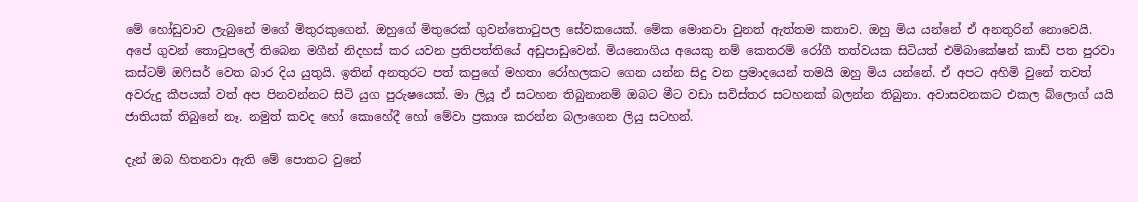මේ හෝඩුවාව ලැබුනේ මගේ මිතුරකුගෙන්. ඔහුගේ මිතුරෙක් ගුවන්තොටුපල සේවකයෙක්. මේක මොනවා වුනත් ඇත්තම කතාව. ඔහු මිය යන්නේ ඒ අනතුරින් නොවෙයි. අපේ ගුවන් තොටුපලේ තිබෙන මගීන් නිදහස් කර යවන ප්‍රතිපත්තියේ අඩුපාඩුවෙන්. මියනොගිය අයෙකු නම් කෙතරම් රෝගී තත්වයක සිටියත් එම්බාකේෂන් කාඩ් පත පුරවා කස්ටම් ඔෆිසර් වෙත බාර දිය යුතුයි. ඉතින් අනතුරට පත් කපුගේ මහතා රෝහලකට ගෙන යන්න සිදු වන ප්‍රමාදයෙන් තමයි ඔහු මිය යන්නේ. ඒ අපට අහිමි වුනේ තවත් අවරුදු කීපයක් වත් අප පිනවන්නට සිටි යුග පුරුෂයෙක්. මා ලියූ ඒ සටහන තිබුනානම් ඔබට මීට වඩා සවිස්තර සටහනක් බලන්න තිබුනා. අවාසවනකට එකල බ්ලොග් යයි ජාතියක් තිබුනේ නෑ. නමුත් කවද හෝ කොහේදී හෝ මේවා ප්‍රකාශ කරන්න බලාගෙන ලියු සටහන්.

දැන් ඔබ හිතනවා ඇති මේ පොතට වුනේ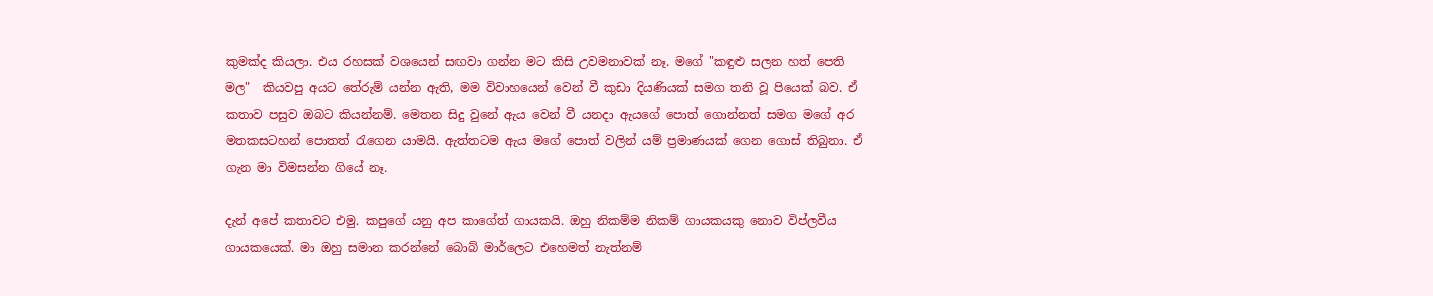කුමක්ද කියලා. එය රහසක් වශයෙන් සඟවා ගන්න මට කිසි උවමනාවක් නෑ. මගේ "කඳුළු සලන හත් පෙති මල"  කියවපු අයට තේරුම් යන්න ඇති, මම විවාහයෙන් වෙන් වී කුඩා දියණියක් සමග තනි වූ පියෙක් බව. ඒ කතාව පසුව ඔබට කියන්නම්. මෙතන සිදු වුනේ ඇය වෙන් වී යනදා ඇයගේ පොත් ගොන්නත් සමග මගේ අර මතකසටහන් පොතත් රැගෙන යාමයි. ඇත්තටම ඇය මගේ පොත් වලින් යම් ප්‍රමාණයක් ගෙන ගොස් තිබුනා. ඒ ගැන මා විමසන්න ගියේ නෑ.

දැන් අපේ කතාවට එමු. කපුගේ යනු අප කාගේත් ගායකයි. ඔහු නිකම්ම නිකම් ගායකයකු නොව විප්ලවීය ගායකයෙක්. මා ඔහු සමාන කරන්නේ බොබ් මාර්ලෙට එහෙමත් නැත්නම්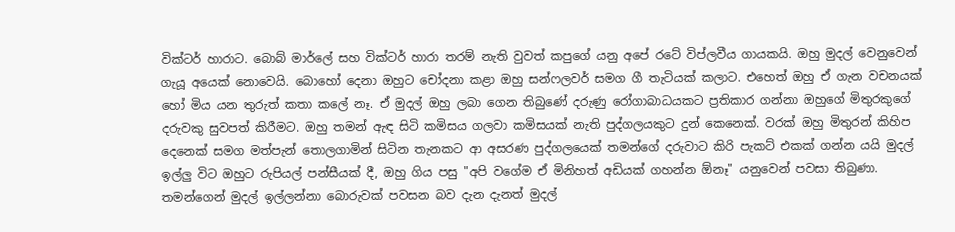වික්ටර් හාරාට. බොබ් මාර්ලේ සහ වික්ටර් හාරා තරම් නැති වුවත් කපුගේ යනු අපේ රටේ විප්ලවීය ගායකයි. ඔහු මුදල් වෙනුවෙන් ගැයූ අයෙක් නොවෙයි. බොහෝ දෙනා ඔහුට චෝදනා කළා ඔහු සන්ෆලවර් සමග ගී තැටියක් කලාට. එහෙත් ඔහු ඒ ගැන වචනයක් හෝ මිය යන තුරුත් කතා කලේ නෑ. ඒ මුදල් ඔහු ලබා ගෙන තිබුණේ දරුණු රෝගාබාධයකට ප්‍රතිකාර ගන්නා ඔහුගේ මිතුරකුගේ දරුවකු සුවපත් කිරීමට. ඔහු තමන් ඇඳ සිටි කමිසය ගලවා කමිසයක් නැති පුද්ගලයකුට දුන් කෙනෙක්. වරක් ඔහු මිතුරන් කිහිප දෙනෙක් සමග මත්පැන් තොලගාමින් සිටින තැනකට ආ අසරණ පුද්ගලයෙක් තමන්ගේ දරුවාට කිරි පැකට් එකක් ගන්න යයි මුදල් ඉල්ලු විට ඔහුට රුපියල් පන්සීයක් දී, ඔහු ගිය පසු "අපි වගේම ඒ මිනිහත් අඩියක් ගහන්න ඕනෑ" යනුවෙන් පවසා තිබුණා. තමන්ගෙන් මුදල් ඉල්ලන්නා බොරුවක් පවසන බව දැන දැනත් මුදල්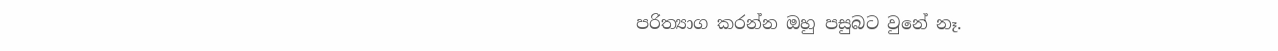පරිත්‍යාග කරන්න ඔහු පසුබට වුනේ නෑ.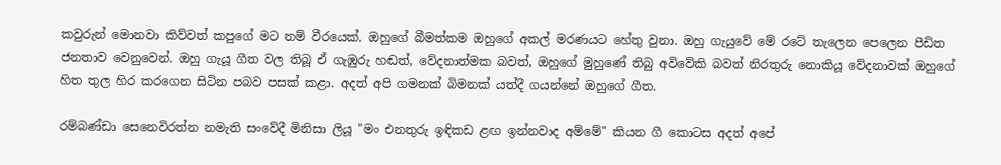කවුරුන් මොනවා කිව්වත් කපුගේ මට නම් වීරයෙක්. ඔහුගේ බීමත්කම ඔහුගේ අකල් මරණයට හේතු වුනා. ඔහු ගැයුවේ මේ රටේ තැලෙන පෙලෙන පීඩිත ජනතාව වෙනුවෙන්. ඔහු ගැයූ ගීත වල තිබූ ඒ ගැඹුරු හඬත්, වේදනාත්මක බවත්, ඔහුගේ මුහුණේ තිබු අවිවේකි බවත් නිරතුරු නොකියූ වේදනාවක් ඔහුගේ හිත තුල හිර කරගෙන සිටින පබව පසක් කළා. අදත් අපි ගමනක් බිමනක් යත්දී ගයන්නේ ඔහුගේ ගීත.

රම්බණ්ඩා සෙනෙවිරත්න නමැති සංවේදී මිනිසා ලියූ "මං එනතුරු ඉඳිකඩ ළඟ ඉන්නවාද අම්මේ" කියන ගී කොටස අදත් අපේ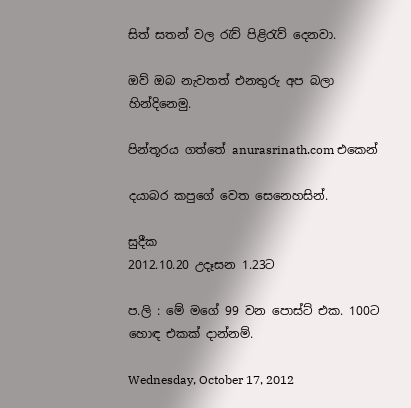සිත් සතන් වල රැව් පිළිරැව් දෙනවා.

ඔව් ඔබ නැවතත් එනතුරු අප බලා හින්දිනෙමු.

පින්තූරය ගත්තේ anurasrinath.com එකෙන්

දයාබර කපුගේ වෙත සෙනෙහසින්.

සුදීක
2012.10.20 උදෑසන 1.23ට

ප.ලි : මේ මගේ 99 වන පොස්ට් එක. 100ට හොඳ එකක් දාන්නම්.

Wednesday, October 17, 2012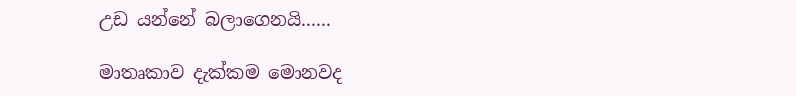උඩ යන්නේ බලාගෙනයි......

මාතෘකාව දැක්කම මොනවද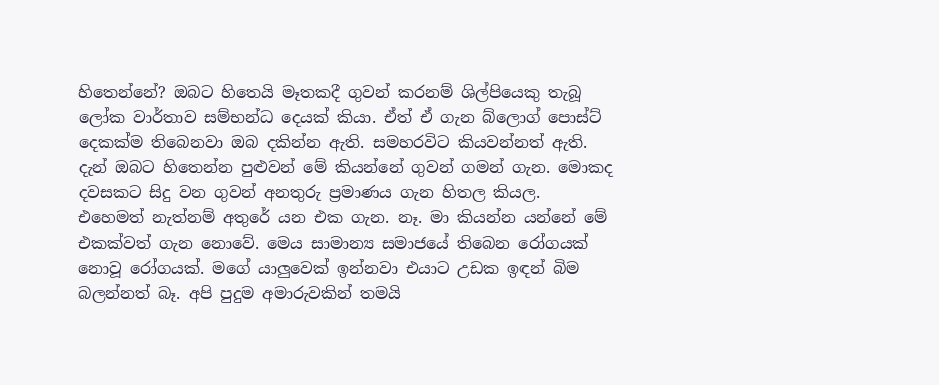හිතෙන්නේ? ඔබට හිතෙයි මෑතකදී ගුවන් කරනම් ශිල්පියෙකු තැබූ ලෝක වාර්තාව සම්භන්ධ දෙයක් කියා. ඒත් ඒ ගැන බ්ලොග් පොස්ට් දෙකක්ම තිබෙනවා ඔබ දකින්න ඇති. සමහරවිට කියවන්නත් ඇති. දැන් ඔබට හිතෙන්න පුළුවන් මේ කියන්නේ ගුවන් ගමන් ගැන. මොකද දවසකට සිදු වන ගුවන් අනතුරු ප්‍රමාණය ගැන හිතල කියල. එහෙමත් නැත්නම් අතුරේ යන එක ගැන. නෑ. මා කියන්න යන්නේ මේ එකක්වත් ගැන නොවේ. මෙය සාමාන්‍ය සමාජයේ තිබෙන රෝගයක් නොවූ රෝගයක්. මගේ යාලුවෙක් ඉන්නවා එයාට උඩක ඉඳන් බිම බලන්නත් බෑ. අපි පුදුම අමාරුවකින් තමයි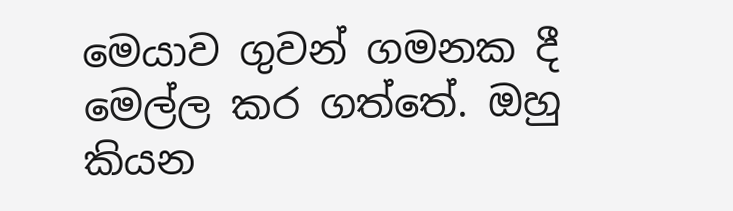මෙයාව ගුවන් ගමනක දී මෙල්ල කර ගත්තේ. ඔහු කියන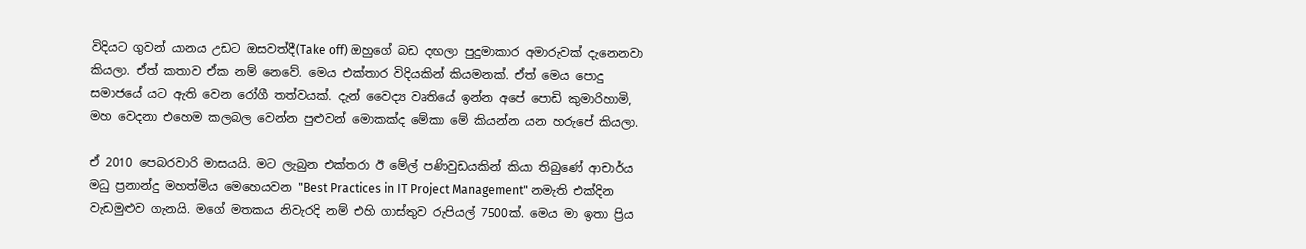විදියට ගුවන් යානය උඩට ඔසවත්දී(Take off) ඔහුගේ බඩ දඟලා පුදුමාකාර අමාරුවක් දැනෙනවා කියලා. ඒත් කතාව ඒක නම් නෙවේ. මෙය එක්තාර විදියකින් කියමනක්. ඒත් මෙය පොදු සමාජයේ යට ඇති වෙන රෝගී තත්වයක්. දැන් වෛද්‍ය වෘතියේ ඉන්න අපේ පොඩි කුමාරිහාමි, මහ වෙදනා එහෙම කලබල වෙන්න පුළුවන් මොකක්ද මේකා මේ කියන්න යන හරුපේ කියලා.

ඒ 2010 පෙබරවාරි මාසයයි. මට ලැබුන එක්තරා ඊ මේල් පණිවුඩයකින් කියා තිබුණේ ආචාර්ය මධු ප්‍රනාන්දු මහත්මිය මෙහෙයවන "Best Practices in IT Project Management" නමැති එක්දින වැඩමුළුව ගැනයි. මගේ මතකය නිවැරදි නම් එහි ගාස්තුව රුපියල් 7500ක්. මෙය මා ඉතා ප්‍රිය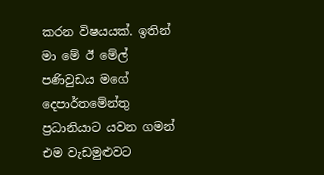කරන විෂයයක්. ඉතින් මා මේ ඊ මේල් පණිවුඩය මගේ දෙපාර්තමේන්තු ප්‍රධානියාට යවන ගමන් එම වැඩමුළුවට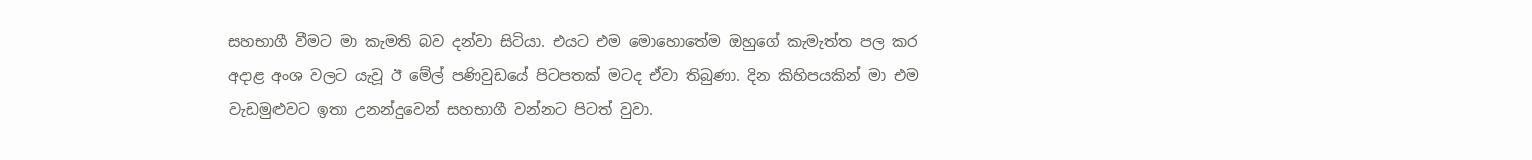සහභාගී වීමට මා කැමති බව දන්වා සිටියා. එයට එම මොහොතේම ඔහුගේ කැමැත්ත පල කර අදාළ අංශ වලට යැවූ ඊ මේල් පණිවුඩයේ පිටපතක් මටද ඒවා තිබුණා. දින කිහිපයකින් මා එම වැඩමුළුවට ඉතා උනන්දුවෙන් සහභාගී වන්නට පිටත් වුවා.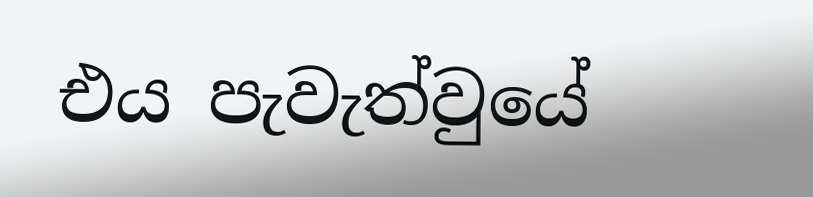එය පැවැත්වුයේ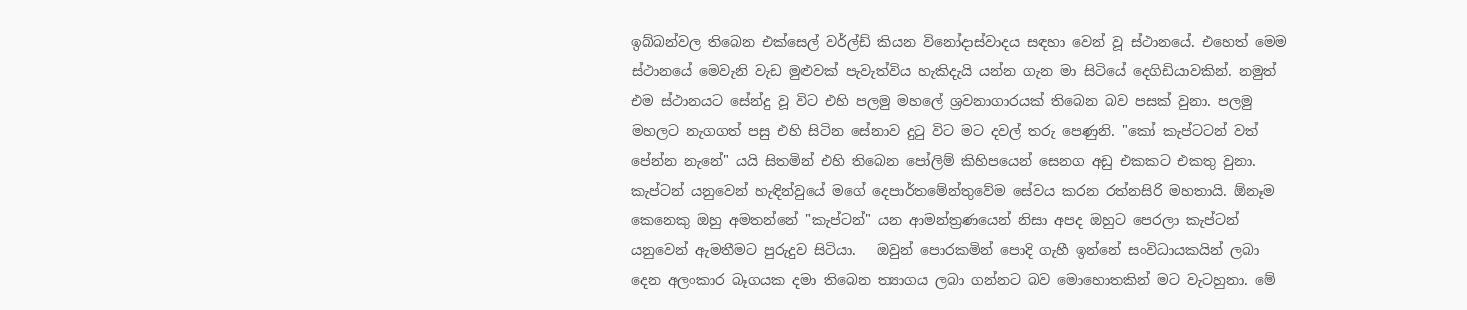ඉබ්බන්වල තිබෙන එක්සෙල් වර්ල්ඩ් කියන විනෝදාස්වාදය සඳහා වෙන් වූ ස්ථානයේ. එහෙත් මෙම ස්ථානයේ මෙවැනි වැඩ මුළුවක් පැවැත්විය හැකිදැයි යන්න ගැන මා සිටියේ දෙගිඩියාවකින්. නමුත් එම ස්ථානයට සේන්දු වූ විට එහි පලමු මහලේ ශ්‍රවනාගාරයක් තිබෙන බව පසක් වුනා. පලමු මහලට නැගගත් පසු එහි සිටින සේනාව දුටු විට මට දවල් තරු පෙණුනි. "කෝ කැප්ටටන් වත් පේන්න නැනේ" යයි සිතමින් එහි තිබෙන පෝලිම් කිහිපයෙන් සෙනග අඩු එකකට එකතු වුනා. කැප්ටන් යනුවෙන් හැඳින්වුයේ මගේ දෙපාර්තමේන්තුවේම සේවය කරන රත්නසිරි මහතායි. ඕනෑම කෙනෙකු ඔහු අමතන්නේ "කැප්ටන්" යන ආමන්ත්‍රණයෙන් නිසා අපද ඔහුට පෙරලා කැප්ටන් යනුවෙන් ඇමතීමට පුරුදුව සිටියා.   ඔවුන් පොරකමින් පොදි ගැහී ඉන්නේ සංවිධායකයින් ලබා දෙන අලංකාර බෑගයක දමා තිබෙන ත්‍යාගය ලබා ගන්නට බව මොහොතකින් මට වැටහුනා. මේ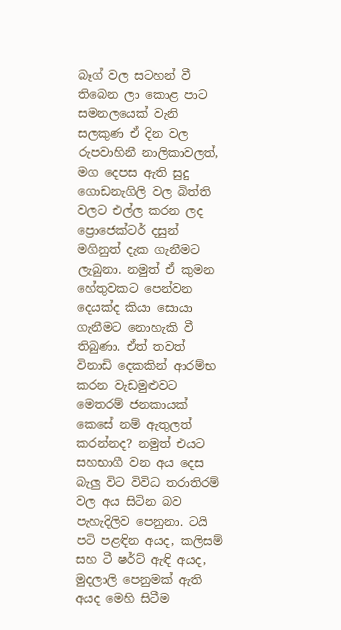බෑග් වල සටහන් වී තිබෙන ලා කොළ පාට සමනලයෙක් වැනි සලකුණ ඒ දින වල රුපවාහිනී නාලිකාවලත්, මග දෙපස ඇති සුදු ගොඩනැගිලි වල බිත්ති වලට එල්ල කරන ලද ප්‍රොජෙක්ටර් දසුන් මගිනුත් දැක ගැනීමට ලැබුනා. නමුත් ඒ කුමන හේතුවකට පෙන්වන දෙයක්ද කියා සොයා ගැනීමට නොහැකි වී තිබුණා. ඒත් තවත් විනාඩි දෙකකින් ආරම්භ කරන වැඩමුළුවට මෙතරම් ජනකායක් කෙසේ නම් ඇතුලත් කරන්නද? නමුත් එයට සහභාගී වන අය දෙස බැලු විට විවිධ තරාතිරම් වල අය සිටින බව පැහැදිලිව පෙනුනා. ටයි පටි පළඳින අයද, කලිසම් සහ ටී ෂර්ට් ඇඳි අයද, මුදලාලි පෙනුමක් ඇති අයද මෙහි සිටීම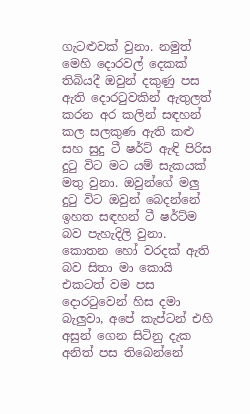ගැටළුවක් වුනා. නමුත් මෙහි දොරවල් දෙකක් තිබියදී ඔවුන් දකුණු පස ඇති දොරටුවකින් ඇතුලත් කරන අර කලින් සඳහන් කල සලකුණ ඇති කළු සහ සුදු ටී ෂර්ට් ඇඳි පිරිස දුටු විට මට යම් සැකයක් මතු වුනා. ඔවුන්ගේ මලු දුටු විට ඔවුන් බෙදන්නේ ඉහත සඳහන් ටී ෂර්ට්ම බව පැහැදිලි වුනා. කොතන හෝ වරදක් ඇති බව සිතා මා කොයි එකටත් වම පස දොරටුවෙන් හිස දමා බැලුවා, අපේ කැප්ටන් එහි අසුන් ගෙන සිටිනු දැක අනිත් පස තිබෙන්නේ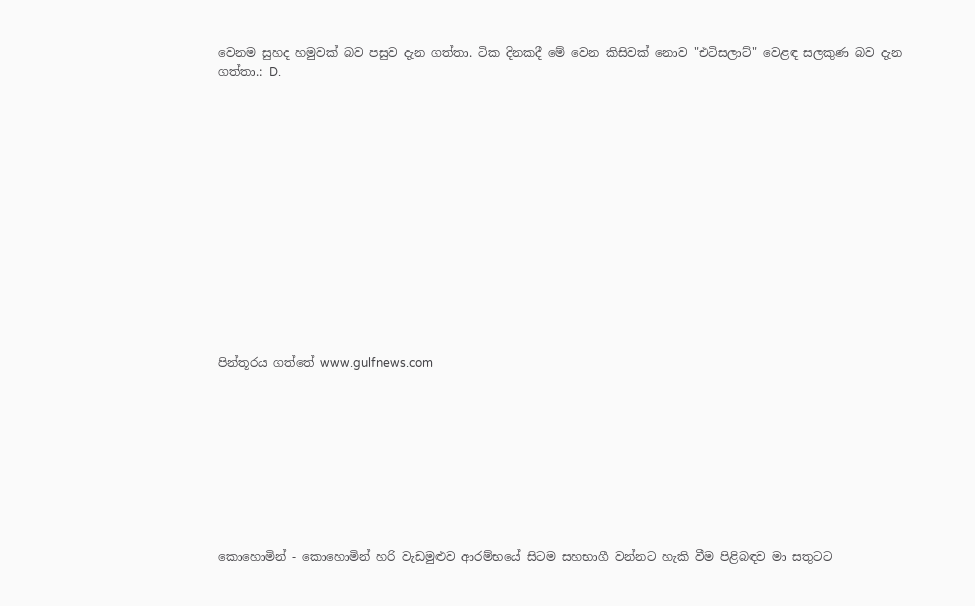වෙනම සුහද හමුවක් බව පසුව දැන ගත්තා. ටික දිනකදී මේ වෙන කිසිවක් නොව "එටිසලාට්" වෙළඳ සලකුණ බව දැන ගත්තා.: D.














පින්තූරය ගත්තේ www.gulfnews.com









කොහොමින් - කොහොමින් හරි වැඩමුළුව ආරම්භයේ සිටම සහභාගී වන්නට හැකි වීම පිළිබඳව මා සතුටට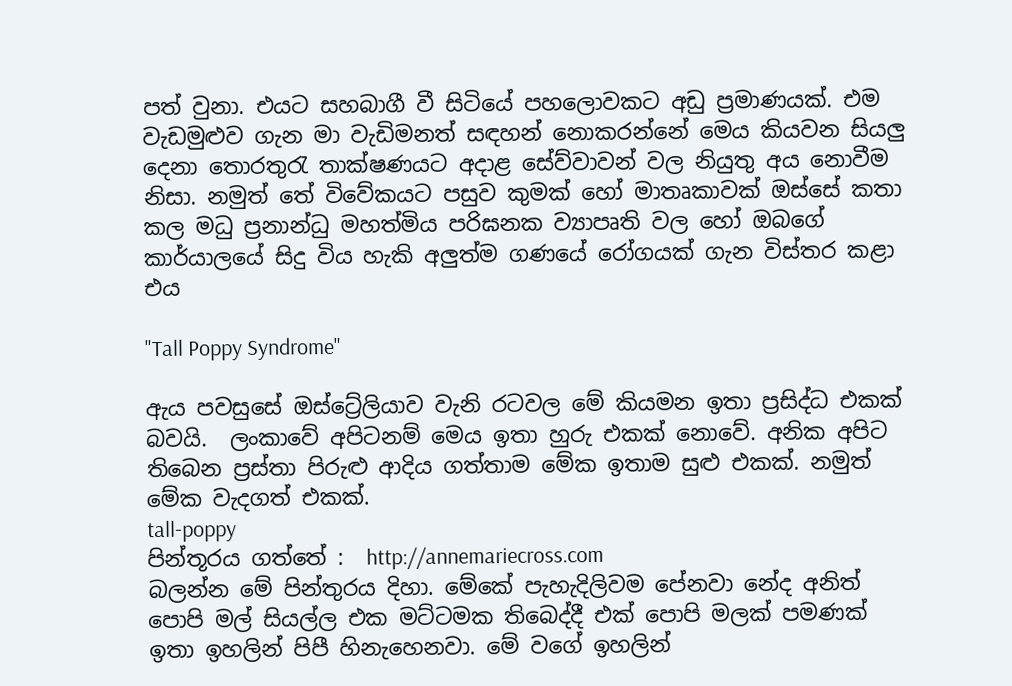පත් වුනා. එයට සහබාගී වී සිටියේ පහලොවකට අඩු ප්‍රමාණයක්. එම වැඩමුළුව ගැන මා වැඩිමනත් සඳහන් නොකරන්නේ මෙය කියවන සියලු දෙනා තොරතුරැ තාක්ෂණයට අදාළ සේව්වාවන් වල නියුතු අය නොවීම නිසා. නමුත් තේ විවේකයට පසුව කුමක් හෝ මාතෘකාවක් ඔස්සේ කතා කල මධු ප්‍රනාන්ධු මහත්මිය පරිඝනක ව්‍යාපෘති වල හෝ ඔබගේ කාර්යාලයේ සිදු විය හැකි අලුත්ම ගණයේ රෝගයක් ගැන විස්තර කළා එය

"Tall Poppy Syndrome"

ඇය පවසුසේ ඔස්ට්‍රේලියාව වැනි රටවල මේ කියමන ඉතා ප්‍රසිද්ධ එකක් බවයි.  ලංකාවේ අපිටනම් මෙය ඉතා හුරු එකක් නොවේ. අනික අපිට තිබෙන ප්‍රස්තා පිරුළු ආදිය ගත්තාම මේක ඉතාම සුළු එකක්. නමුත් මේක වැදගත් එකක්.
tall-poppy
පින්තූරය ගත්තේ :  http://annemariecross.com
බලන්න මේ පින්තුරය දිහා. මේකේ පැහැදිලිවම පේනවා නේද අනිත් පොපි මල් සියල්ල එක මට්ටමක තිබෙද්දී එක් පොපි මලක් පමණක් ඉතා ඉහලින් පිපී හිනැහෙනවා. මේ වගේ ඉහලින්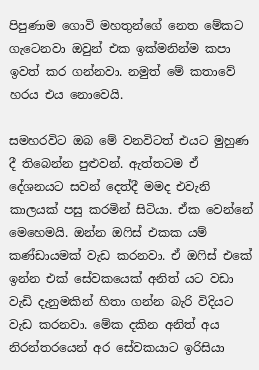පිපුණාම ගොවි මහතුන්ගේ නෙත මේකට ගැටෙනවා ඔවුන් එක ඉක්මනින්ම කපා ඉවත් කර ගන්නවා. නමුත් මේ කතාවේ හරය එය නොවෙයි.

සමහරවිට ඔබ මේ වනවිටත් එයට මුහුණ දී තිබෙන්න පුළුවන්. ඇත්තටම ඒ දේශනයට සවන් දෙත්දී මමද එවැනි කාලයක් පසු කරමින් සිටියා. ඒක වෙන්නේ මෙහෙමයි. ඔන්න ඔෆිස් එකක යම් කණ්ඩායමක් වැඩ කරනවා. ඒ ඔෆිස් එකේ ඉන්න එක් සේවකයෙක් අනිත් යට වඩා වැඩි දැනුමකින් හිතා ගන්න බැරි විදියට වැඩ කරනවා. මේක දකින අනිත් අය නිරන්තරයෙන් අර සේවකයාට ඉරිසියා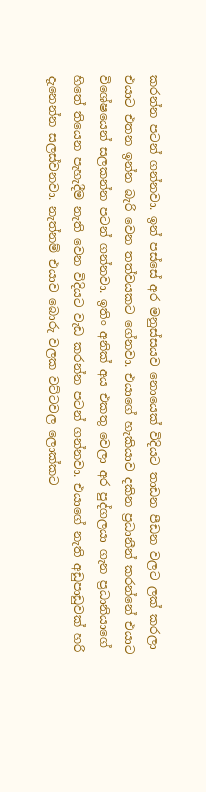කරන්න පටන් ගන්නවා. ඉන් පස්සේ අර මනුස්සයව නොයෙක් විදියට තාඩන පීඩන වලට ලක් කරලා එයාට එතන ඉන්න බැරි වෙන තත්වයකට ගේනවා. එයාගේ හැකියාව දකින ප්‍රධානීන් කරන්නේ එයාට විශේෂයෙන් සලකන්න පටන් ගන්නවා. ඉතිං අනික් අය එකතු වෙලා අර පුද්ගලයා ගැන ප්‍රධානියාගේ හිතේ තියෙන පැහැදීම නැති වෙන විදියට වැඩ කරන්න පටන් ගන්නවා. එයාගේ නැති අඩුපාඩුවක් හරි දැනෙන්න සලස්වනවා. නැත්නම් එයාව බොරු වලක වට්ටවල ලොක්කට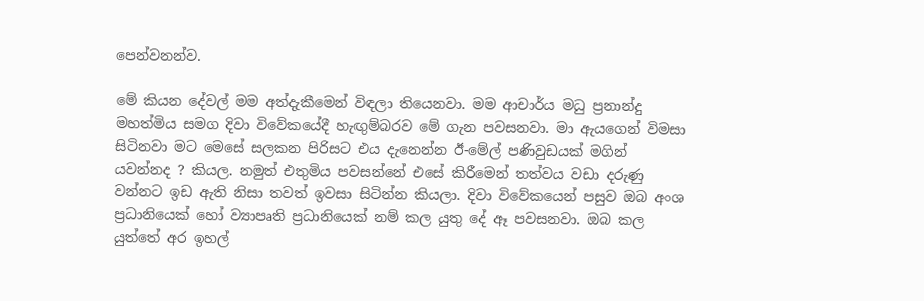පෙන්වනන්ව.

මේ කියන දේවල් මම අත්දැකීමෙන් විඳලා තියෙනවා. මම ආචාර්ය මධු ප්‍රනාන්දු මහත්මිය සමග දිවා විවේකයේදී හැඟුම්බරව මේ ගැන පවසනවා. මා ඇයගෙන් විමසා සිටිනවා මට මෙසේ සලකන පිරිසට එය දැනෙන්න ඊ-මේල් පණිවුඩයක් මගින් යවන්නද ? කියල. නමුත් එතුමිය පවසන්නේ එසේ කිරීමෙන් තත්වය වඩා දරුණු වන්නට ඉඩ ඇති නිසා තවත් ඉවසා සිටින්න කියලා. දිවා විවේකයෙන් පසුව ඔබ අංශ ප්‍රධානියෙක් හෝ ව්‍යාපෘති ප්‍රධානියෙක් නම් කල යුතු දේ ඈ පවසනවා. ඔබ කල යුත්තේ අර ඉහල්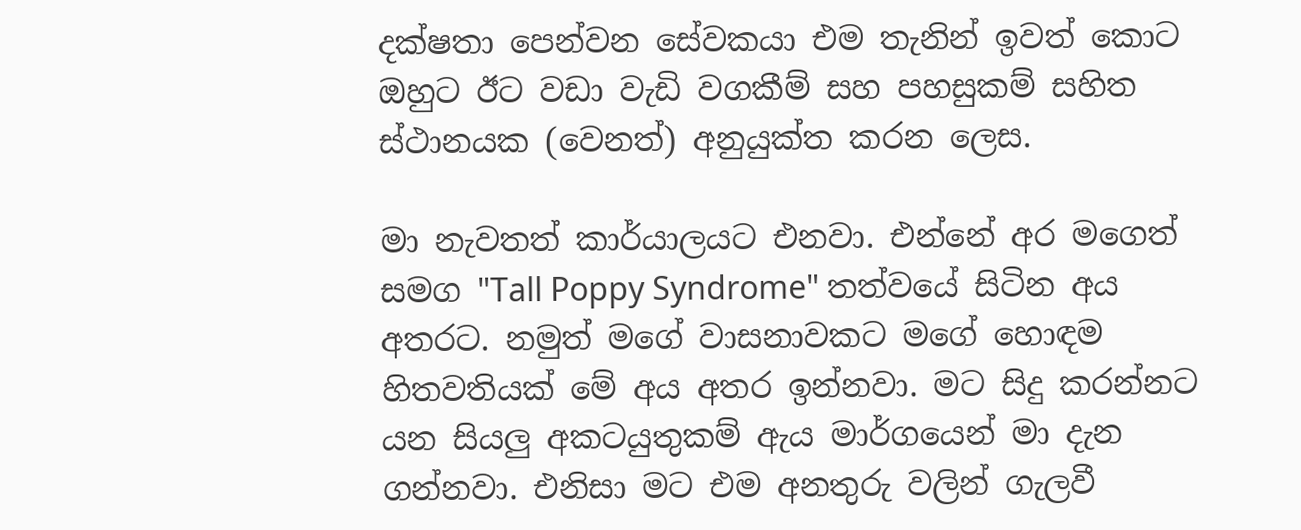දක්ෂතා පෙන්වන සේවකයා එම තැනින් ඉවත් කොට ඔහුට ඊට වඩා වැඩි වගකීම් සහ පහසුකම් සහිත ස්ථානයක (වෙනත්) අනුයුක්ත කරන ලෙස.

මා නැවතත් කාර්යාලයට එනවා. එන්නේ අර මගෙත් සමග "Tall Poppy Syndrome" තත්වයේ සිටින අය අතරට. නමුත් මගේ වාසනාවකට මගේ හොඳම හිතවතියක් මේ අය අතර ඉන්නවා. මට සිදු කරන්නට යන සියලු අකටයුතුකම් ඇය මාර්ගයෙන් මා දැන ගන්නවා. එනිසා මට එම අනතුරු වලින් ගැලවී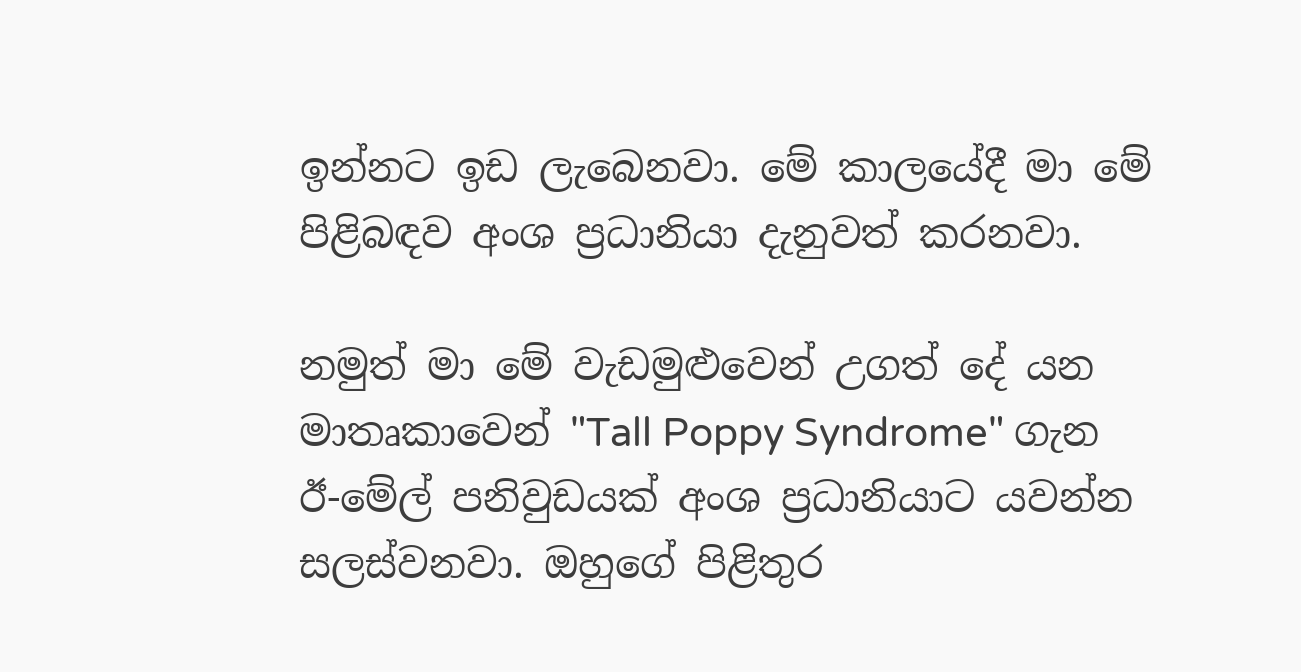ඉන්නට ඉඩ ලැබෙනවා. මේ කාලයේදී මා මේ පිළිබඳව අංශ ප්‍රධානියා දැනුවත් කරනවා.

නමුත් මා මේ වැඩමුළුවෙන් උගත් දේ යන මාතෘකාවෙන් "Tall Poppy Syndrome" ගැන ඊ-මේල් පනිවුඩයක් අංශ ප්‍රධානියාට යවන්න සලස්වනවා. ඔහුගේ පිළිතුර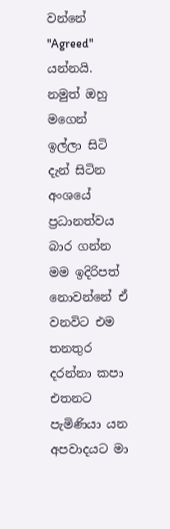වන්නේ "Agreed"   යන්නයි. නමුත් ඔහු මගෙන් ඉල්ලා සිටි දැන් සිටින අංශයේ ප්‍රධානත්වය බාර ගන්න මම ඉදිරිපත් නොවන්නේ ඒ වනවිට එම තනතුර දරන්නා කපා එතනට පැමිණියා යන අපවාදයට මා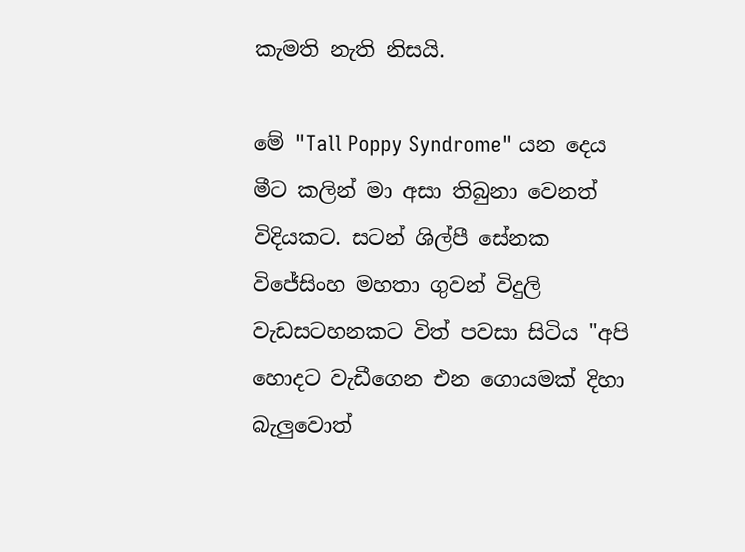කැමති නැති නිසයි.

මේ "Tall Poppy Syndrome" යන දෙය මීට කලින් මා අසා තිබුනා වෙනත් විදියකට. සටන් ශිල්පී සේනක විජේසිංහ මහතා ගුවන් විදුලි වැඩසටහනකට විත් පවසා සිටිය "අපි හොදට වැඩීගෙන එන ගොයමක් දිහා බැලුවොත්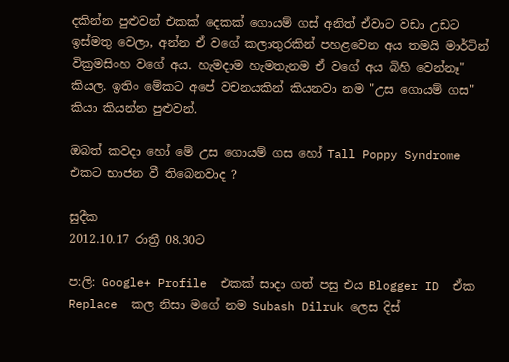දකින්න පුළුවන් එකක් දෙකක් ගොයම් ගස් අනිත් ඒවාට වඩා උඩට ඉස්මතු වෙලා, අන්න ඒ වගේ කලාතුරකින් පහළවෙන අය තමයි මාර්ටින් වික්‍රමසිංහ වගේ අය. හැමදාම හැමතැනම ඒ වගේ අය බිහි වෙන්නෑ" කියල. ඉතිං මේකට අපේ වචනයකින් කියනවා නම "උස ගොයම් ගස" කියා කියන්න පුළුවන්.

ඔබත් කවදා හෝ මේ උස ගොයම් ගස හෝ Tall Poppy Syndrome එකට භාජන වී තිබෙනවාද ?

සුදීක
2012.10.17 රාත්‍රී 08.30ට

ප:ලි: Google+ Profile  එකක් සාදා ගත් පසු එය Blogger ID  ඒක Replace  කල නිසා මගේ නම Subash Dilruk ලෙස දිස්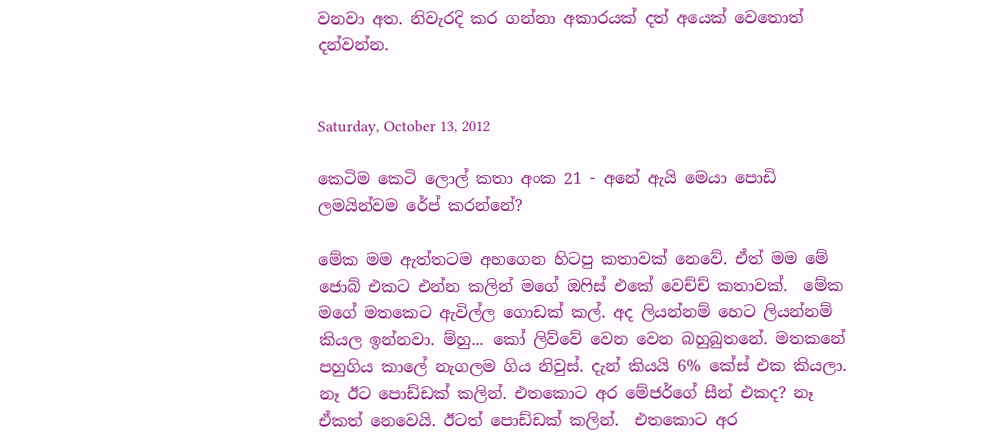වනවා අත. නිවැරදි කර ගන්නා අකාරයක් දත් අයෙක් වෙතොත් දන්වන්න.


Saturday, October 13, 2012

කෙටිම කෙටි ලොල් කතා අංක 21 - අනේ ඇයි මෙයා පොඩි ලමයින්වම රේප් කරන්නේ?

මේක මම ඇත්තටම අහගෙන හිටපු කතාවක් නෙවේ. ඒත් මම මේ ජොබ් එකට එන්න කලින් මගේ ඔෆිස් එකේ වෙච්ච් කතාවක්.  මේක මගේ මතකෙට ඇවිල්ල ගොඩක් කල්. අද ලියන්නම් හෙට ලියන්නම් කියල ඉන්නවා. ම්හු... කෝ ලිව්වේ වෙන වෙන බහුබුතනේ. මතකනේ පහුගිය කාලේ නැගලම ගිය නිවුස්. දැන් කියයි 6% කේස් එක කියලා. නෑ ඊට පොඩ්ඩක් කලින්. එතකොට අර මේජර්ගේ සීන් එකද? නෑ ඒකත් නෙවෙයි. ඊටත් පොඩ්ඩක් කලින්.  එතකොට අර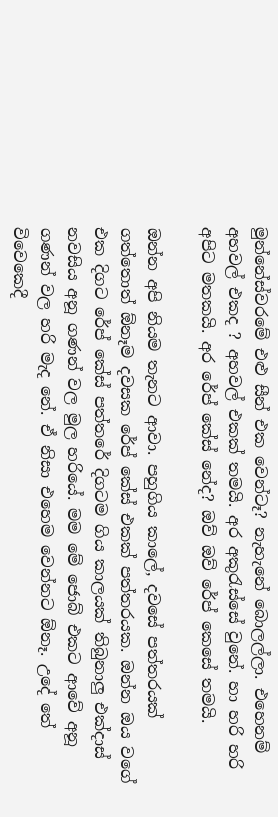මුන්නේස්වරමේ එළු සීන් එක වෙන්ටෑ? නැහැනේ බොලල්ලා. එහෙනම් අහවල් එකද ? අහවල් එකක් තමයි. අර අකුරැස්සේ වුනේ. හා හරි හරි අපිට මතකයි. අර රේප් කේස් නේද? ඔව් ඔව් රේප් කෙසේ තමයි.

ඔන්න අපි නියම තැනට ආවා. පහුගිය කාලේ, දවසේ පත්තරයක් ගත්තොත් ඕනෑම දවසක රේප් කේස් එකක් පත්තරයක. ඔන්න ඔය වගේ එක දිගට රේප් කේස් පත්තරේ දිගටම ගිය කාලයක් තිබුනාලු එක්දාස් නවසිය අනූ ගණන් වල මුල හරියේ. මම මේ ජොබ් එකට ආවේ අනූ ගණන් වල හරි මැද නේ. ඒ නිසා එහෙම වෙන්නට ඕනෑ. උදේ තේ විවෙකෙදී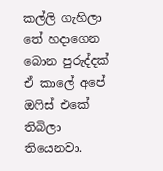කල්ලි ගැහිලා තේ හදාගෙන බොන පුරුද්දක් ඒ කාලේ අපේ ඔෆිස් එකේ තිබිලා තියෙනවා.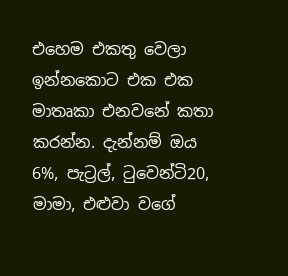එහෙම එකතු වෙලා ඉන්නකොට එක එක මාතෘකා එනවනේ කතා කරන්න. දැන්නම් ඔය 6%, පැට්‍රල්, ටුවෙන්ටි20, මාමා, එළුවා වගේ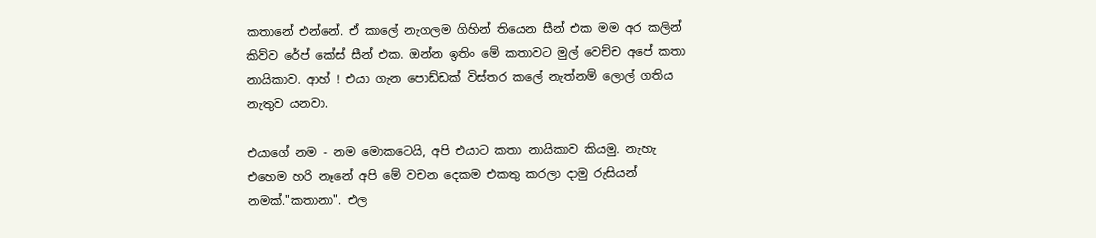කතානේ එන්නේ. ඒ කාලේ නැගලම ගිහින් තියෙන සීන් එක මම අර කලින් කිව්ව රේප් කේස් සීන් එක. ඔන්න ඉතිං මේ කතාවට මුල් වෙච්ච අපේ කතා නායිකාව. ආහ් ! එයා ගැන පොඩ්ඩක් විස්තර කලේ නැත්නම් ලොල් ගතිය නැතුව යනවා.

එයාගේ නම - නම මොකටෙයි, අපි එයාට කතා නායිකාව කියමු. නැහැ එහෙම හරි නෑනේ අපි මේ වචන දෙකම එකතු කරලා දාමු රුසියන් නමක්."කතානා". එල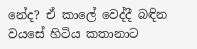නේද? ඒ කාලේ වෙද්දී බඳින වයසේ හිටිය කතානාට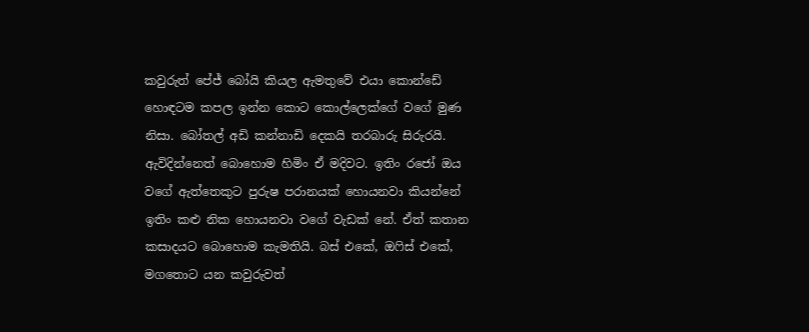කවුරුත් පේජ් බෝයි කියල ඇමතුවේ එයා කොන්ඩේ හොඳටම කපල ඉන්න කොට කොල්ලෙක්ගේ වගේ මුණ නිසා. බෝතල් අඩි කන්නාඩි දෙකයි තරබාරු සිරුරයි. ඇවිදින්නෙත් බොහොම හිමිං ඒ මදිවට. ඉතිං රජෝ ඔය වගේ ඇත්තෙකුට පුරුෂ පරානයක් හොයනවා කියන්නේ ඉතිං කළු නික හොයනවා වගේ වැඩක් නේ. ඒත් කතාන කසාදයට බොහොම කැමතියි. බස් එකේ, ඔෆිස් එකේ, මගතොට යන කවුරුවත්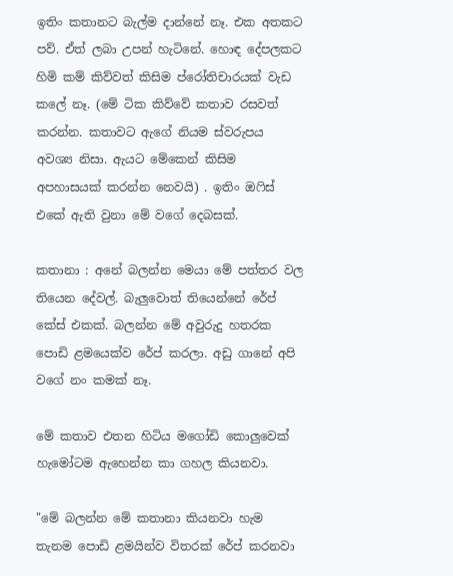ඉතිං කතානට බැල්ම දාන්නේ නෑ. එක අතකට පව්. ඒත් ලබා උපන් හැටිනේ. හොඳ දේපලකට හිමි කම් කිව්වත් කිසිම ප්රෝතිචාරයක් වැඩ කලේ නෑ. (මේ ටික කිව්වේ කතාව රසවත් කරන්න. කතාවට ඇගේ නියම ස්වරුපය අවශ්‍ය නිසා. ඇයට මේකෙන් කිසිම අපහාසයක් කරන්න නෙවයි) . ඉතිං ඔෆිස් එකේ ඇති වුනා මේ වගේ දෙබසක්.

කතානා : අනේ බලන්න මෙයා මේ පත්තර වල තියෙන දේවල්. බැලුවොත් තියෙන්නේ රේප් කේස් එකක්. බලන්න මේ අවුරුදු හතරක පොඩි ළමයෙක්ව රේප් කරලා. අඩු ගානේ අපි වගේ නං කමක් නෑ.

මේ කතාව එතන හිටිය මගෝඩි කොලුවෙක් හැමෝටම ඇහෙන්න කා ගහල කියනවා.

"මේ බලන්න මේ කතානා කියනවා හැම තැනම පොඩි ළමයින්ව විතරක් රේප් කරනවා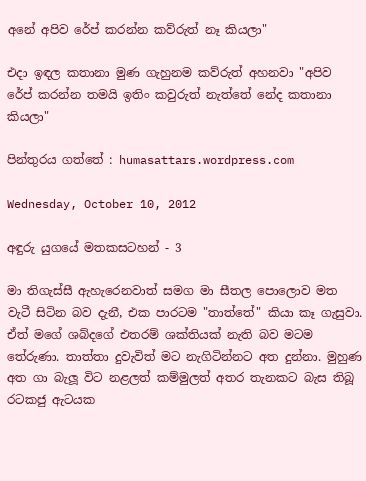අනේ අපිව රේප් කරන්න කව්රුත් නෑ කියලා"

එදා ඉඳල කතානා මුණ ගැහුනම කව්රුත් අහනවා "අපිව  රේප් කරන්න තමයි ඉතිං කවුරුත් නැත්තේ නේද කතානා කියලා"

පින්තුරය ගත්තේ : humasattars.wordpress.com

Wednesday, October 10, 2012

අඳුරු යුගයේ මතකසටහන් - 3

මා තිගැස්සී ඇහැරෙනවාත් සමග මා සීතල පොලොව මත වැටී සිටින බව දැනී, එක පාරටම "තාත්තේ" කියා කෑ ගැසුවා. ඒත් මගේ ශබ්දගේ එතරම් ශක්තියක් නැති බව මටම තේරුණා. තාත්තා දුවැවිත් මට නැගිටින්නට අත දුන්නා. මුහුණ අත ගා බැලූ විට නළලත් කම්මුලත් අතර තැනකට බැස තිබූ රටකජු ඇටයක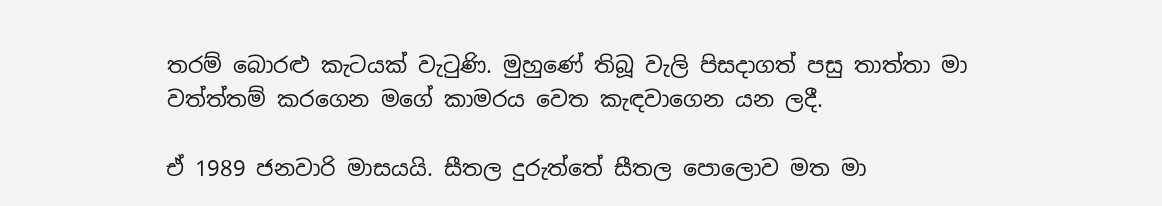තරම් බොරළු කැටයක් වැටුණි. මුහුණේ තිබූ වැලි පිසදාගත් පසු තාත්තා මා වත්ත්තම් කරගෙන මගේ කාමරය වෙත කැඳවාගෙන යන ලදී.

ඒ 1989 ජනවාරි මාසයයි. සීතල දුරුත්තේ සීතල පොලොව මත මා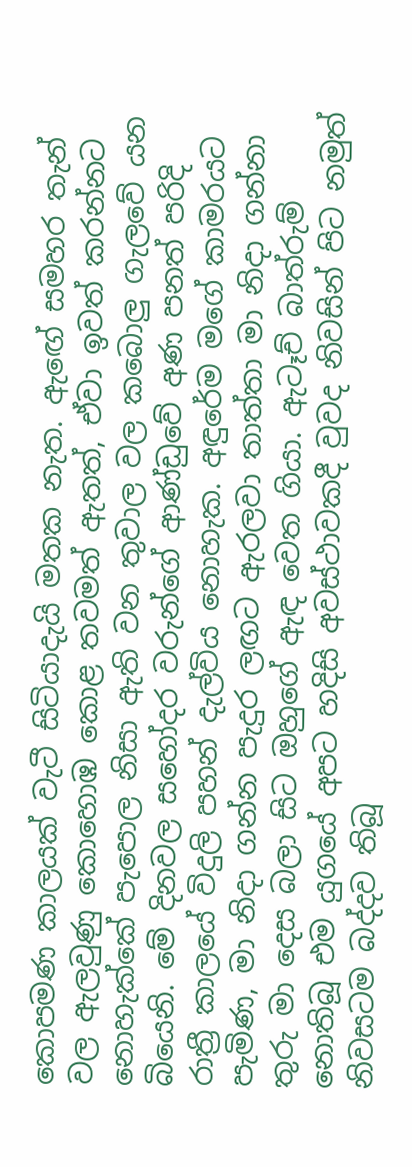කොපමණ කාලයක් වැටී සිටියාදැයි මතක නැත. ඇඟේ සමහර තැන් වල ඇලවුණු කොහොඹ කොළ තවමත් ඇතත්, ඒවා ඉවත් කරන්නට නොහැක්කේ පැපොල නිසා ඇති වන තුවාල වල කබොලු ගැලවේ යන බියෙනි. මේ දිනවල සහෝදර වරුන්ගේ ආණ්ඩුවේ අණ පනත් පරිදි රාත්‍රී කාලයේ විදුලි පහන් දැල්විය නොහැක. අඳුරේම මගේ කාමරයට පැමිණ, මා නිදා ගන්න පැදුර ලඟට ඇරලවා තාත්තා මා නිදා ගන්නා තුරු මා දෙස බලා සිට ඔහුගේ ඇඳ වෙත ගියා. ඇටෑච් බාත්රුම් නොතිබූ එම යුගයේ අපට හදිසි අවස්ථාවකදී වුවද නිවසින් පිට නමුත් නිවසටම බද්දව තිබූ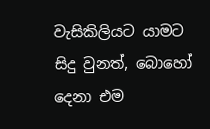වැසිකිලියට යාමට සිදු වුනත්, බොහෝ දෙනා එම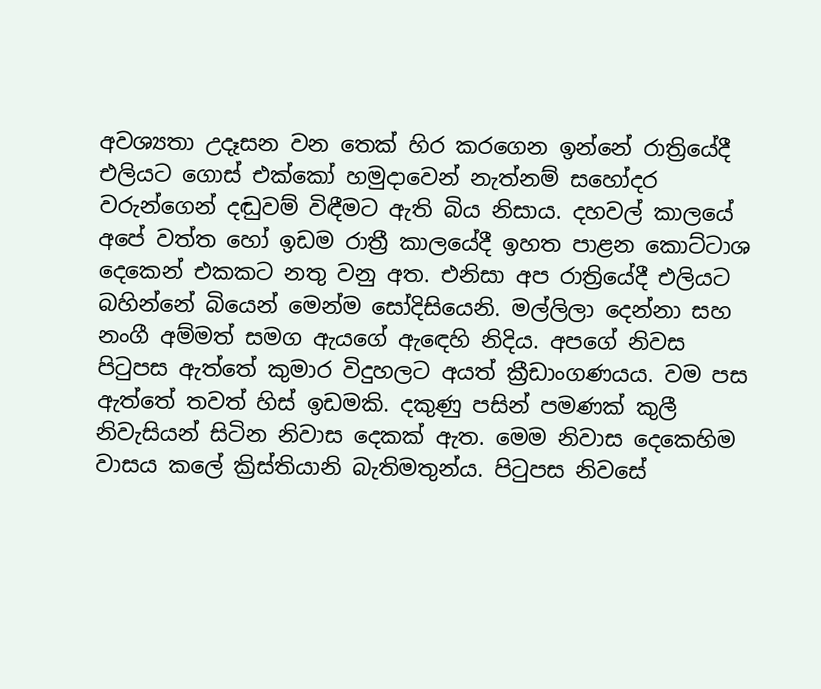අවශ්‍යතා උදෑසන වන තෙක් හිර කරගෙන ඉන්නේ රාත්‍රියේදී එලියට ගොස් එක්කෝ හමුදාවෙන් නැත්නම් සහෝදර වරුන්ගෙන් දඬුවම් විඳීමට ඇති බිය නිසාය. දහවල් කාලයේ අපේ වත්ත හෝ ඉඩම රාත්‍රී කාලයේදී ඉහත පාළන කොට්ටාශ දෙකෙන් එකකට නතු වනු අත. එනිසා අප රාත්‍රියේදී එලියට බහින්නේ බියෙන් මෙන්ම සෝදිසියෙනි. මල්ලිලා දෙන්නා සහ නංගී අම්මත් සමග ඇයගේ ඇඳෙහි නිදිය. අපගේ නිවස පිටුපස ඇත්තේ කුමාර විදුහලට අයත් ක්‍රීඩාංගණයය. වම පස ඇත්තේ තවත් හිස් ඉඩමකි. දකුණු පසින් පමණක් කුලී නිවැසියන් සිටින නිවාස දෙකක් ඇත. මෙම නිවාස දෙකෙහිම වාසය කලේ ක්‍රිස්තියානි බැතිමතුන්ය. පිටුපස නිවසේ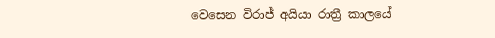වෙසෙන විරාජ් අයියා රාත්‍රී කාලයේ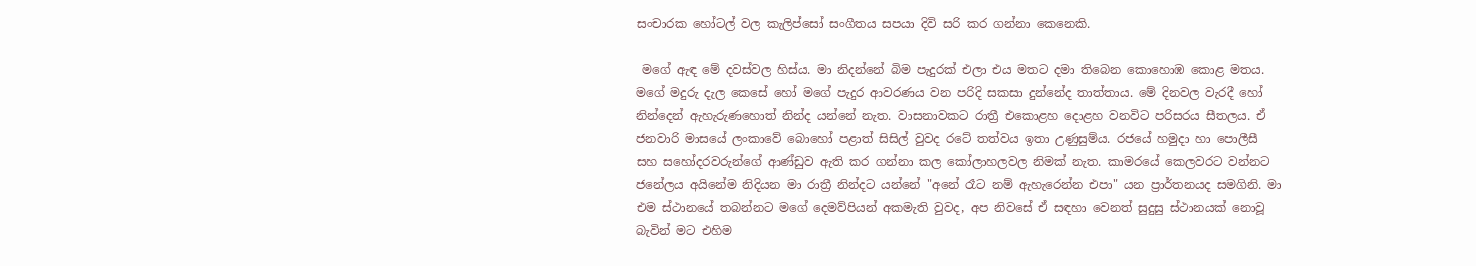සංචාරක හෝටල් වල කැලිප්සෝ සංගීතය සපයා දිවි සරි කර ගන්නා කෙනෙකි.

 මගේ ඇඳ මේ දවස්වල හිස්ය. මා නිදන්නේ බිම පැදුරක් එලා එය මතට දමා තිබෙන කොහොඹ කොළ මතය. මගේ මදුරු දැල කෙසේ හෝ මගේ පැදුර ආවරණය වන පරිදි සකසා දුන්නේද තාත්තාය. මේ දිනවල වැරදී හෝ නින්දෙන් ඇහැරුණහොත් නින්ද යන්නේ නැත. වාසනාවකට රාත්‍රී එකොළහ දොළහ වනවිට පරිසරය සීතලය. ඒ ජනවාරි මාසයේ ලංකාවේ බොහෝ පළාත් සිසිල් වුවද රටේ තත්වය ඉතා උණුසුම්ය. රජයේ හමුදා හා පොලීසී සහ සහෝදරවරුන්ගේ ආණ්ඩුව ඇති කර ගන්නා කල කෝලාහලවල නිමක් නැත. කාමරයේ කෙලවරට වන්නට ජනේලය අයිනේම නිදියන මා රාත්‍රී නින්දට යන්නේ "අනේ රෑට නම් ඇහැරෙන්න එපා" යන ප්‍රාර්තනයද සමගිනි. මා එම ස්ථානයේ තබන්නට මගේ දෙමව්පියන් අකමැති වුවද, අප නිවසේ ඒ සඳහා වෙනත් සුදුසු ස්ථානයක් නොවූ බැවින් මට එහිම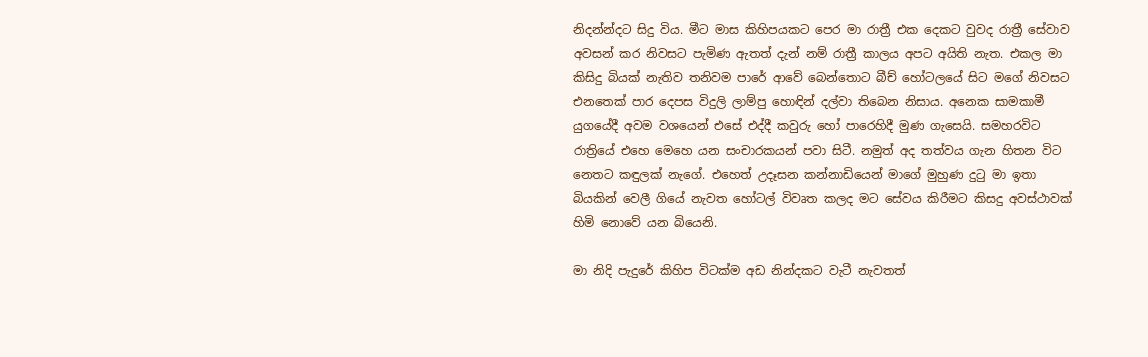නිදන්න්දට සිදු විය. මීට මාස කිහිපයකට පෙර මා රාත්‍රී එක දෙකට වුවද රාත්‍රී සේවාව අවසන් කර නිවසට පැමිණ ඇතත් දැන් නම් රාත්‍රී කාලය අපට අයිති නැත. එකල මා කිසිදු බියක් නැතිව තනිවම පාරේ ආවේ බෙන්තොට බීච් හෝටලයේ සිට මගේ නිවසට එනතෙක් පාර දෙපස විදුලි ලාම්පු හොඳින් දල්වා තිබෙන නිසාය. අනෙක සාමකාමී යුගයේදී අවම වශයෙන් එසේ එද්දී කවුරු හෝ පාරෙහිදී මුණ ගැසෙයි. සමහරවිට රාත්‍රියේ එහෙ මෙහෙ යන සංචාරකයන් පවා සිටී. නමුත් අද තත්වය ගැන හිතන විට නෙතට කඳුලක් නැගේ. එහෙත් උදෑසන කන්නාඩියෙන් මාගේ මුහුණ දුටු මා ඉතා බියකින් වෙලී ගියේ නැවත හෝටල් විවෘත කලද මට සේවය කිරීමට කිසදු අවස්ථාවක් හිමි නොවේ යන බියෙනි.

මා නිදි පැදුරේ කිහිප විටක්ම අඩ නින්දකට වැටී නැවතත්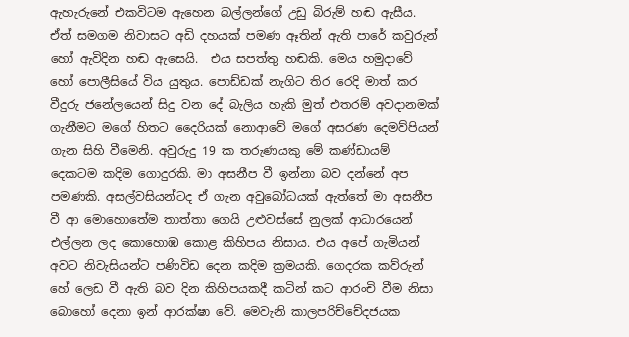ඇහැරුනේ එකවිටම ඇහෙන බල්ලන්ගේ උඩු බිරුම් හඬ ඇසීය. ඒත් සමගම නිවාසට අඩි දහයක් පමණ ඈතින් ඇති පාරේ කවුරුන් හෝ ඇවිදින හඬ ඇසෙයි.  එය සපත්තු හඬකි. මෙය හමුදාවේ හෝ පොලීසියේ විය යුතුය. පොඩ්ඩක් නැගිට තිර රෙදි මාත් කර වීදුරු ජනේලයෙන් සිදු වන දේ බැලිය හැකි මුත් එතරම් අවදානමක් ගැනීමට මගේ හිතට දෛරියක් නොආවේ මගේ අසරණ දෙමව්පියන් ගැන සිහි වීමෙනි. අවුරුදු 19 ක තරුණයකු මේ කණ්ඩායම් දෙකටම කදිම ගොදුරකි. මා අසනීප වී ඉන්නා බව දන්නේ අප පමණකි. අසල්වසියන්ටද ඒ ගැන අවුබෝධයක් ඇත්තේ මා අසනීප වී ආ මොහොතේම තාත්තා ගෙයි උළුවස්සේ නුලක් ආධාරයෙන් එල්ලන ලද කොහොඹ කොළ කිහිපය නිසාය. එය අපේ ගැමියන් අවට නිවැසියන්ට පණිවිඩ දෙන කදිම ක්‍රමයකි. ගෙදරක කව්රුන් හේ ලෙඩ වී ඇති බව දින කිහිපයකදී කටින් කට ආරංචි වීම නිසා බොහෝ දෙනා ඉන් ආරක්ෂා වේ. මෙවැනි කාලපරිච්චේදජයක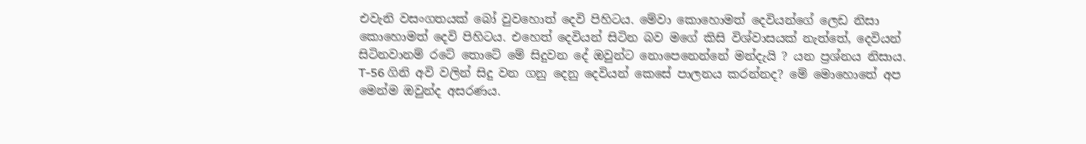එවැනි වසංගතයක් බෝ වුවහොත් දෙවි පිහිටය. මේවා කොහොමත් දෙවියන්ගේ ලෙඩ නිසා කොහොමත් දෙවි පිහිටය. එහෙත් දෙවියන් සිටින බව මගේ කිසි විශ්වාසයක් නැත්තේ, දෙවියන් සිටිනවානම් රටේ තොටේ මේ සිදුවන දේ ඔවුන්ට නොපෙනෙන්නේ මන්දැයි ? යන ප්‍රශ්නය නිසාය. T-56 ගිනි අවි වලින් සිදු වන ගනු දෙනු දෙවියන් කෙසේ පාලනය කරන්නද? මේ මොහොතේ අප මෙන්ම ඔවුන්ද අසරණය.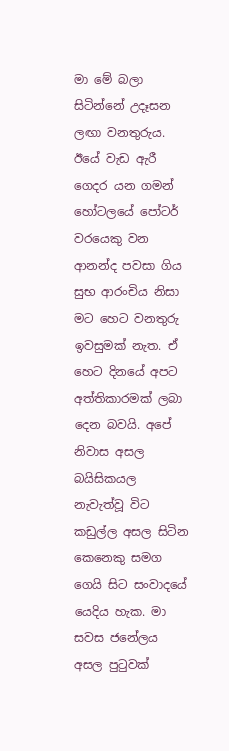මා මේ බලා සිටින්නේ උදෑසන ලඟා වනතුරුය. ඊයේ වැඩ ඇරී ගෙදර යන ගමන් හෝටලයේ පෝටර් වරයෙකු වන ආනන්ද පවසා ගිය සුභ ආරංචිය නිසා මට හෙට වනතුරු ඉවසුමක් නැත. ඒ හෙට දිනයේ අපට අත්තිකාරමක් ලබා දෙන බවයි. අපේ නිවාස අසල බයිසිකයල නැවැත්වූ විට කඩුල්ල අසල සිටින කෙනෙකු සමග ගෙයි සිට සංවාදයේ යෙදිය හැක. මා සවස ජනේලය අසල පුටුවක්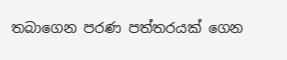තබාගෙන පරණ පත්තරයක් ගෙන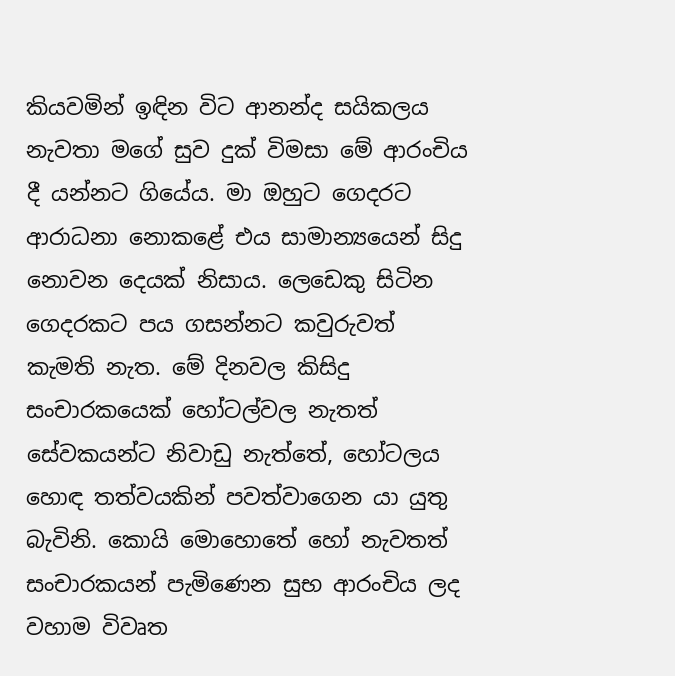කියවමින් ඉඳින විට ආනන්ද සයිකලය නැවතා මගේ සුව දුක් විමසා මේ ආරංචිය දී යන්නට ගියේය. මා ඔහුට ගෙදරට ආරාධනා නොකළේ එය සාමාන්‍යයෙන් සිදු නොවන දෙයක් නිසාය. ලෙඩෙකු සිටින ගෙදරකට පය ගසන්නට කවුරුවත් කැමති නැත. මේ දිනවල කිසිදු සංචාරකයෙක් හෝටල්වල නැතත් සේවකයන්ට නිවාඩු නැත්තේ, හෝටලය හොඳ තත්වයකින් පවත්වාගෙන යා යුතු බැවිනි. කොයි මොහොතේ හෝ නැවතත් සංචාරකයන් පැමිණෙන සුභ ආරංචිය ලද වහාම විවෘත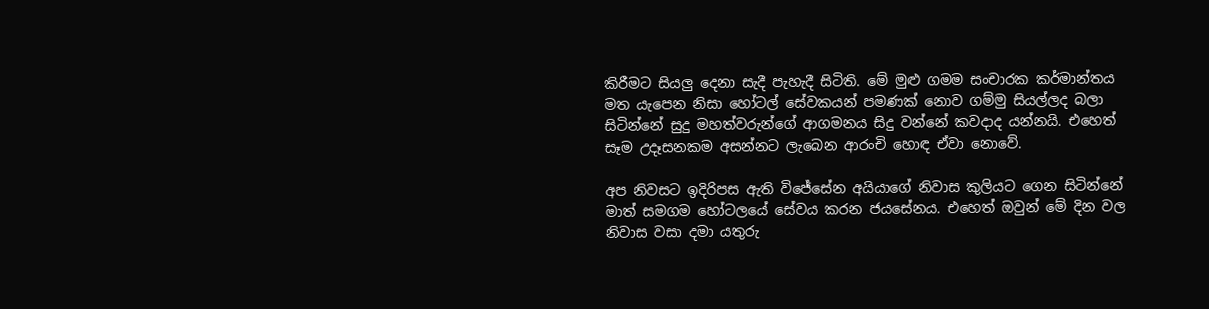කිරීමට සියලු දෙනා සැදී පැහැදී සිටිති. මේ මුළු ගමම සංචාරක කර්මාන්තය මත යැපෙන නිසා හෝටල් සේවකයන් පමණක් නොව ගම්මු සියල්ලද බලා සිටින්නේ සුදු මහත්වරුන්ගේ ආගමනය සිදු වන්නේ කවදාද යන්නයි. එහෙත් සෑම උදෑසනකම අසන්නට ලැබෙන ආරංචි හොඳ ඒවා නොවේ.

අප නිවසට ඉදිරිපස ඇති විජේසේන අයියාගේ නිවාස කුලියට ගෙන සිටින්නේ මාත් සමගම හෝටලයේ සේවය කරන ජයසේනය. එහෙත් ඔවුන් මේ දින වල නිවාස වසා දමා යතුරු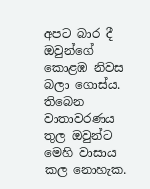අපට බාර දී ඔවුන්ගේ කොළඹ නිවස බලා ගොස්ය. තිබෙන වාතාවරණය තුල ඔවුන්ට මෙහි වාසාය කල නොහැක.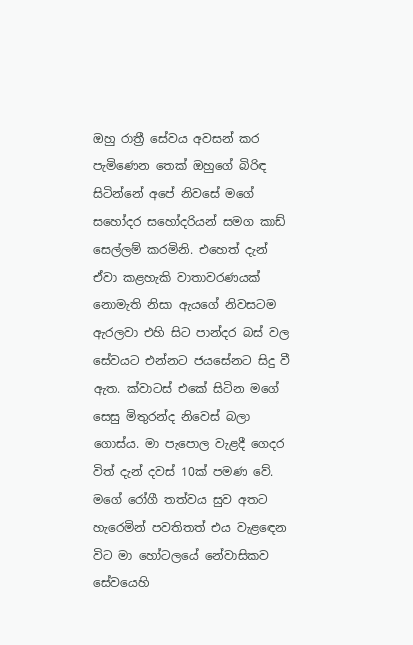ඔහු රාත්‍රී සේවය අවසන් කර පැමිණෙන තෙක් ඔහුගේ බිරිඳ සිටින්නේ අපේ නිවසේ මගේ සහෝදර සහෝදරියන් සමග කාඩ් සෙල්ලම් කරමිනි. එහෙත් දැන් ඒවා කළහැකි වාතාවරණයක් නොමැති නිසා ඇයගේ නිවසටම ඇරලවා එහි සිට පාන්දර බස් වල සේවයට එන්නට ජයසේනට සිදු වී ඇත. ක්වාටස් එකේ සිටින මගේ සෙසු මිතුරන්ද නිවෙස් බලා ගොස්ය. මා පැපොල වැළදී ගෙදර විත් දැන් දවස් 10ක් පමණ වේ. මගේ රෝගී තත්වය සුව අතට හැරෙමින් පවතිතත් එය වැළඳෙන විට මා හෝටලයේ නේවාසිකව සේවයෙහි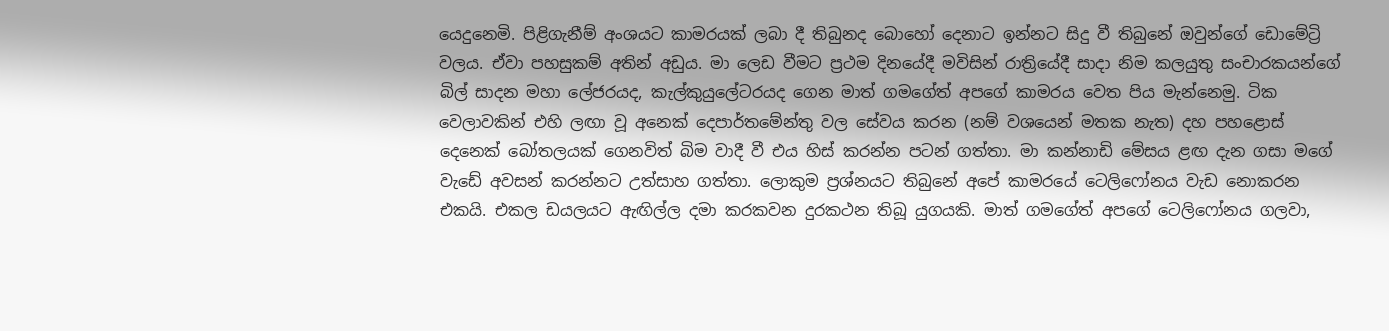යෙදුනෙමි. පිළිගැනීම් අංශයට කාමරයක් ලබා දී තිබුනද බොහෝ දෙනාට ඉන්නට සිදු වී තිබුනේ ඔවුන්ගේ ඩොමේට්‍රි වලය. ඒවා පහසුකම් අතින් අඩුය. මා ලෙඩ වීමට ප්‍රථම දිනයේදී මවිසින් රාත්‍රියේදී සාදා නිම කලයුතු සංචාරකයන්ගේ බිල් සාදන මහා ලේජරයද, කැල්කුයුලේටරයද ගෙන මාත් ගමගේත් අපගේ කාමරය වෙත පිය මැන්නෙමු. ටික වෙලාවකින් එහි ලඟා වූ අනෙක් දෙපාර්තමේන්තු වල සේවය කරන (නම් වශයෙන් මතක නැත) දහ පහළොස් දෙනෙක් බෝතලයක් ගෙනවිත් බිම වාදී වී එය හිස් කරන්න පටන් ගත්තා. මා කන්නාඩි මේසය ළඟ දැන ගසා මගේ වැඩේ අවසන් කරන්නට උත්සාහ ගත්තා. ලොකුම ප්‍රශ්නයට තිබුනේ අපේ කාමරයේ ටෙලිෆෝනය වැඩ නොකරන එකයි. එකල ඩයලයට ඇඟිල්ල දමා කරකවන දුරකථන තිබූ යුගයකි. මාත් ගමගේත් අපගේ ටෙලිෆෝනය ගලවා,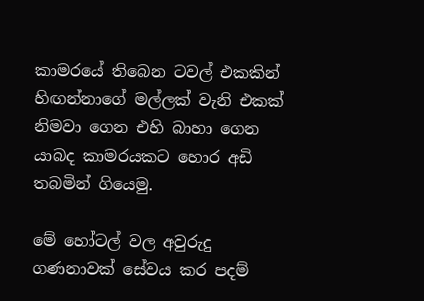කාමරයේ තිබෙන ටවල් එකකින් හිඟන්නාගේ මල්ලක් වැනි එකක් නිමවා ගෙන එහි බාහා ගෙන යාබද කාමරයකට හොර අඩි තබමින් ගියෙමු.

මේ හෝටල් වල අවුරුදු ගණනාවක් සේවය කර පදම්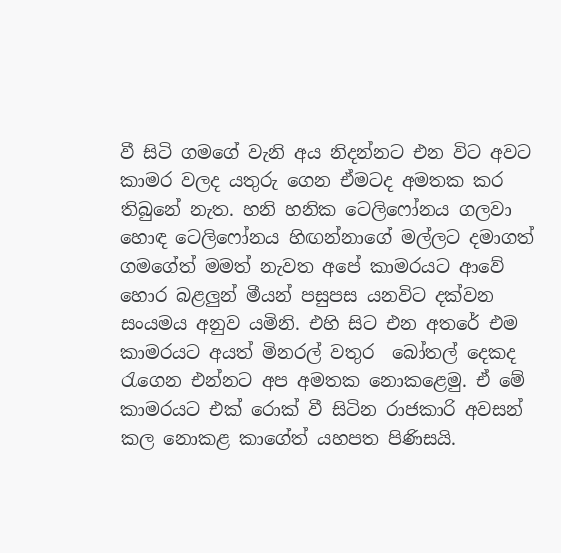වී සිටි ගමගේ වැනි අය නිදන්නට එන විට අවට කාමර වලද යතුරු ගෙන ඒමටද අමතක කර තිබුනේ නැත. හනි හනික ටෙලිෆෝනය ගලවා හොඳ ටෙලිෆෝනය හිඟන්නාගේ මල්ලට දමාගත් ගමගේත් මමත් නැවත අපේ කාමරයට ආවේ හොර බළලුන් මීයන් පසුපස යනවිට දක්වන සංයමය අනුව යමිනි. එහි සිට එන අතරේ එම කාමරයට අයත් මිනරල් වතුර  බෝතල් දෙකද රැගෙන එන්නට අප අමතක නොකළෙමු. ඒ මේ කාමරයට එක් රොක් වී සිටින රාජකාරි අවසන් කල නොකළ කාගේත් යහපත පිණිසයි.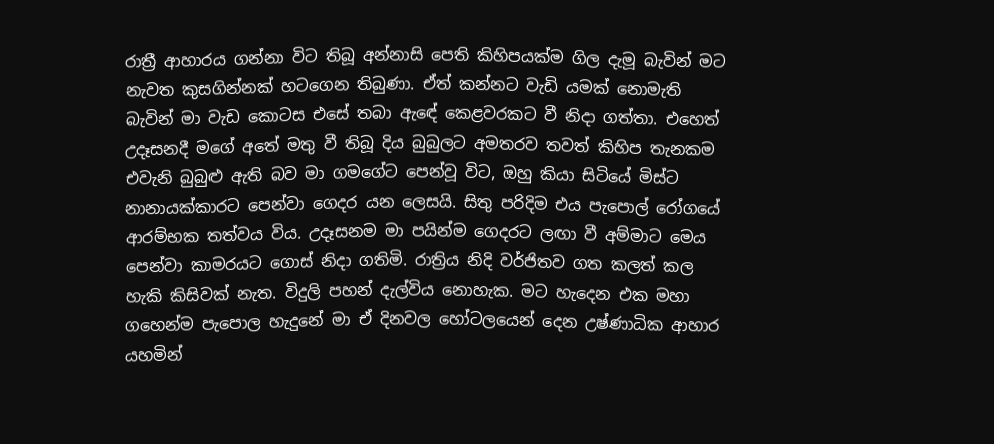රාත්‍රී ආහාරය ගන්නා විට තිබූ අන්නාසි පෙති කිහිපයක්ම ගිල දැමූ බැවින් මට නැවත කුසගින්නක් හටගෙන තිබුණා. ඒත් කන්නට වැඩි යමක් නොමැති බැවින් මා වැඩ කොටස එසේ තබා ඇඳේ කෙළවරකට වී නිදා ගත්තා. එහෙත් උදෑසනදී මගේ අතේ මතු වී තිබූ දිය බුබුලට අමතරව තවත් කිහිප තැනකම එවැනි බුබුළු ඇති බව මා ගමගේට පෙන්වූ විට, ඔහු කියා සිටියේ මිස්ට නානායක්කාරට පෙන්වා ගෙදර යන ලෙසයි. සිතු පරිදිම එය පැපොල් රෝගයේ ආරම්භක තත්වය විය. උදෑසනම මා පයින්ම ගෙදරට ලඟා වී අම්මාට මෙය පෙන්වා කාමරයට ගොස් නිදා ගතිමි. රාත්‍රිය නිදි වර්ජිතව ගත කලත් කල හැකි කිසිවක් නැත. විදුලි පහන් දැල්විය නොහැක. මට හැදෙන එක මහා ගහෙන්ම පැපොල හැදුනේ මා ඒ දිනවල හෝටලයෙන් දෙන උෂ්ණාධික ආහාර යහමින්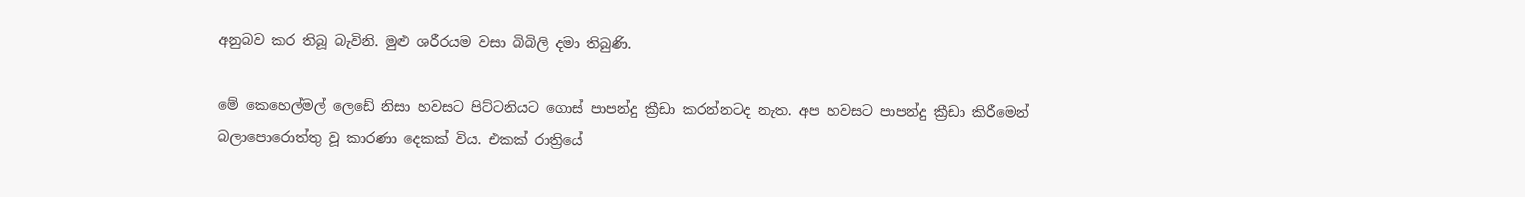අනුබව කර තිබූ බැවිනි. මුළු ශරීරයම වසා බිබිලි දමා තිබුණි.

මේ කෙහෙල්මල් ලෙඩේ නිසා හවසට පිට්ටනියට ගොස් පාපන්දු ක්‍රීඩා කරන්නටද නැත. අප හවසට පාපන්දු ක්‍රීඩා කිරීමෙන් බලාපොරොත්තු වූ කාරණා දෙකක් විය. එකක් රාත්‍රියේ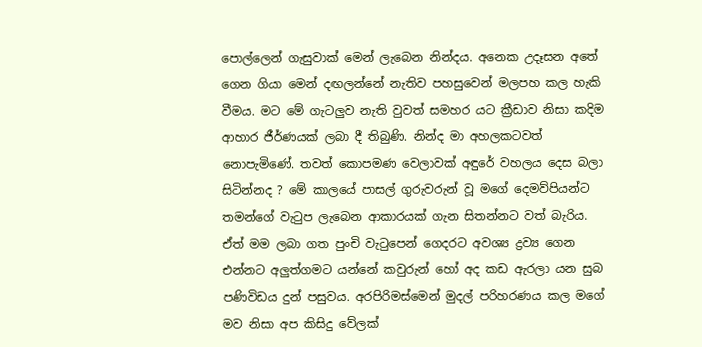පොල්ලෙන් ගැසුවාක් මෙන් ලැබෙන නින්දය. අනෙක උදෑසන අතේ ගෙන ගියා මෙන් දඟලන්නේ නැතිව පහසුවෙන් මලපහ කල හැකි වීමය. මට මේ ගැටලුව නැති වුවත් සමහර යට ක්‍රීඩාව නිසා කදිම ආහාර ජීර්ණයක් ලබා දී තිබුණි. නින්ද මා අහලකටවත් නොපැමිණේ. තවත් කොපමණ වෙලාවක් අඳුරේ වහලය දෙස බලා සිටින්නද ? මේ කාලයේ පාසල් ගුරුවරුන් වූ මගේ දෙමව්පියන්ට තමන්ගේ වැටුප ලැබෙන ආකාරයක් ගැන සිතන්නට වත් බැරිය. ඒත් මම ලබා ගත පුංචි වැටුපෙන් ගෙදරට අවශ්‍ය ද්‍රව්‍ය ගෙන එන්නට අලුත්ගමට යන්නේ කවුරුන් හෝ අද කඩ ඇරලා යන සුබ පණිවිඩය දුන් පසුවය. අරපිරිමස්මෙන් මුදල් පරිහරණය කල මගේ මව නිසා අප කිසිදු වේලක්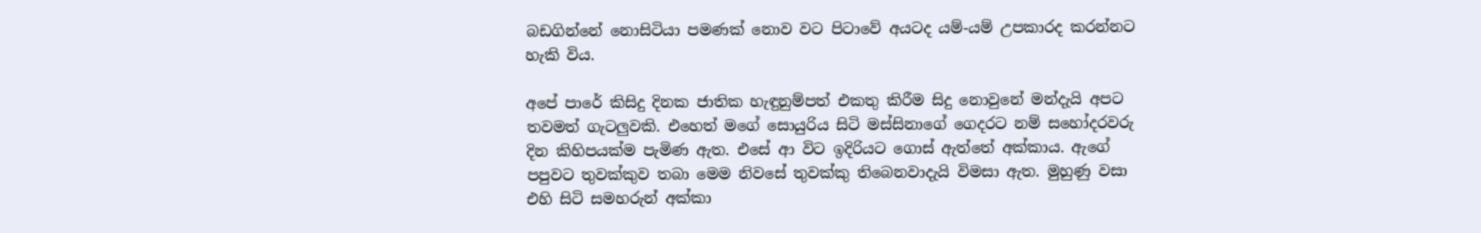බඩගින්නේ නොසිටියා පමණක් නොව වට පිටාවේ අයටද යම්-යම් උපකාරද කරන්නට හැකි විය.

අපේ පාරේ කිසිදු දිනක ජාතික හැඳුනුම්පත් එකතු කිරීම සිදු නොවුනේ මන්දැයි අපට තවමත් ගැටලුවකි. එහෙත් මගේ සොයුරිය සිටි මස්සිනාගේ ගෙදරට නම් සහෝදරවරු දින කිහිපයක්ම පැමිණ ඇත. එසේ ආ විට ඉදිරියට ගොස් ඇත්තේ අක්කාය. ඇගේ පපුවට තුවක්කුව තබා මෙම නිවසේ තුවක්කු තිබෙනවාදැයි විමසා ඇත. මුහුණු වසා එහි සිටි සමහරුන් අක්කා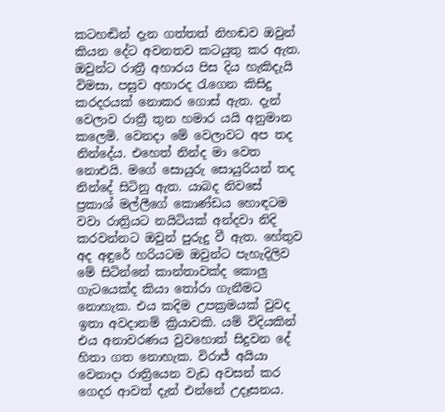කටහඬින් දැන ගත්තත් නිහඬව ඔවුන් කියන දේට අවනතව කටයුතු කර ඇත. ඔවුන්ට රාත්‍රී අහාරය පිස දිය හැකිදැයි විමසා, පසුව අහාරද රැගෙන කිසිදු කරදරයක් නොකර ගොස් ඇත. දැන් වෙලාව රාත්‍රී තුන හමාර යයි අනුමාන කලෙමි. වෙනදා මේ වෙලාවට අප තද නින්දේය. එහෙත් නින්ද මා වෙත නොඑයි. මගේ සොයුරු සොයුරියන් තද නින්දේ සිටිනු ඇත. යාබද නිවසේ ප්‍රකාශ් මල්ලීගේ කොණ්ඩය හොඳටම වවා රාත්‍රියට නයිටියක් අන්දවා නිදි කරවන්නට ඔවුන් පුරුදු වී ඇත. හේතුව අද අඳුරේ හරියටම ඔවුන්ට පැහැදිලිව මේ සිටින්නේ කාන්තාවක්ද කොලු ගැටයෙක්ද කියා තෝරා ගැනීමට නොහැක. එය කදිම උපක්‍රමයක් වුවද ඉතා අවදානම් ක්‍රියාවකි. යම් විදියකින් එය අනාවරණය වුවහොත් සිදුවන දේ හිතා ගත නොහැක. විරාජ් අයියා වෙනාදා රාත්‍රියෙන වැඩ අවසන් කර ගෙදර ආවත් දැන් එන්නේ උදෑසනය.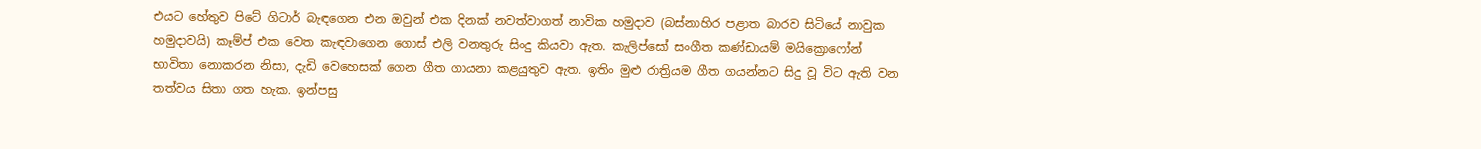එයට හේතුව පිටේ ගිටාර් බැඳගෙන එන ඔවුන් එක දිනක් නවත්වාගත් නාවික හමුදාව (බස්නාහිර පළාත බාරව සිටියේ නාවුක හමුදාවයි) කෑම්ප් එක වෙත කැඳවාගෙන ගොස් එලි වනතුරු සිංදු කියවා ඇත. කැලිප්සෝ සංගීත කණ්ඩායම් මයික්‍රොෆෝන් භාවිතා නොකරන නිසා, දැඩි වෙහෙසක් ගෙන ගීත ගායනා කළයුතුව ඇත. ඉතිං මුළු රාත්‍රියම ගීත ගයන්නට සිදු වූ විට ඇති වන තත්වය සිතා ගත හැක. ඉන්පසු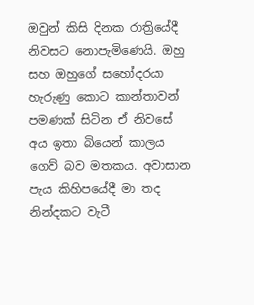ඔවුන් කිසි දිනක රාත්‍රියේදී නිවසට නොපැමිණෙයි. ඔහු සහ ඔහුගේ සහෝදරයා හැරුණු කොට කාන්තාවන් පමණක් සිටින ඒ නිවසේ අය ඉතා බියෙන් කාලය ගෙව් බව මතකය. අවාසාන පැය කිහිපයේදී මා තද නින්දකට වැටී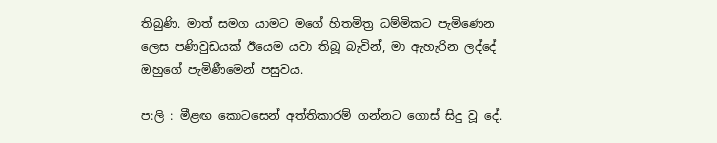තිබුණි. මාත් සමග යාමට මගේ හිතමිත්‍ර ධම්මිකට පැමිණෙන ලෙස පණිවුඩයක් ඊයෙම යවා තිබූ බැවින්, මා ඇහැරින ලද්දේ ඔහුගේ පැමිණීමෙන් පසුවය.

ප:ලි : මීළඟ කොටසෙන් අත්තිකාරම් ගන්නට ගොස් සිදු වූ දේ.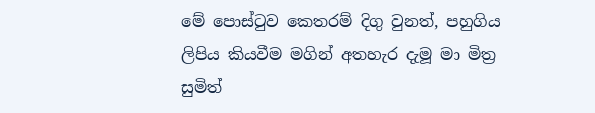මේ පොස්ටුව කෙතරම් දිගු වුනත්, පහුගිය ලිපිය කියවීම මගින් අතහැර දැමූ මා මිත්‍ර සුමිත්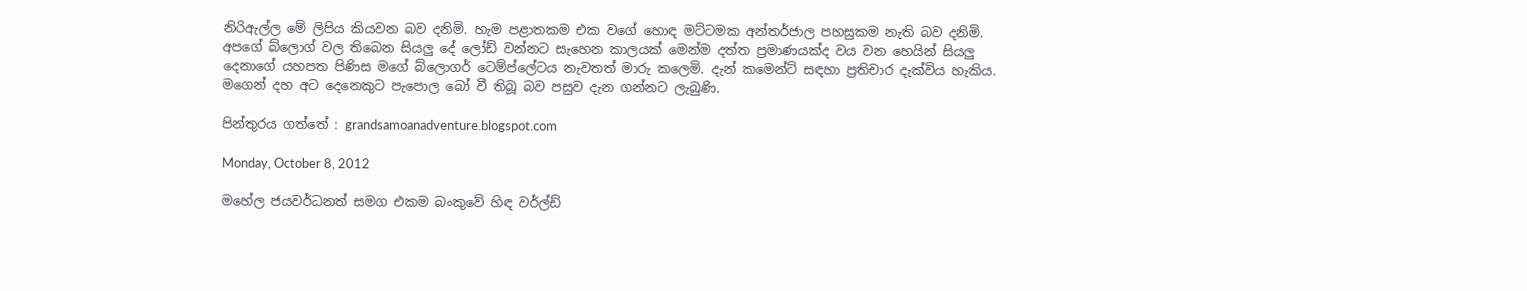නිරිඇල්ල මේ ලිපිය කියවන බව දනිමි. හැම පළාතකම එක වගේ හොඳ මට්ටමක අන්තර්ජාල පහසුකම නැති බව දනිමි. අපගේ බ්ලොග් වල තිබෙන සියලු දේ ලෝඩ් වන්නට සැහෙන කාලයක් මෙන්ම දත්ත ප්‍රමාණයක්ද වය වන හෙයින් සියලු දෙනාගේ යහපත පිණිස මගේ බ්ලොගර් ටෙම්ප්ලේටය නැවතත් මාරු කලෙමි. දැන් කමෙන්ට් සඳහා ප්‍රතිචාර දැක්විය හැකිය. මගෙන් දහ අට දෙනෙකුට පැපොල බෝ වී තිබූ බව පසුව දැන ගන්නට ලැබුණි.

පින්තුරය ගත්තේ : grandsamoanadventure.blogspot.com

Monday, October 8, 2012

මහේල ජයවර්ධනත් සමග එකම බංකුවේ හිඳ වර්ල්ඩ්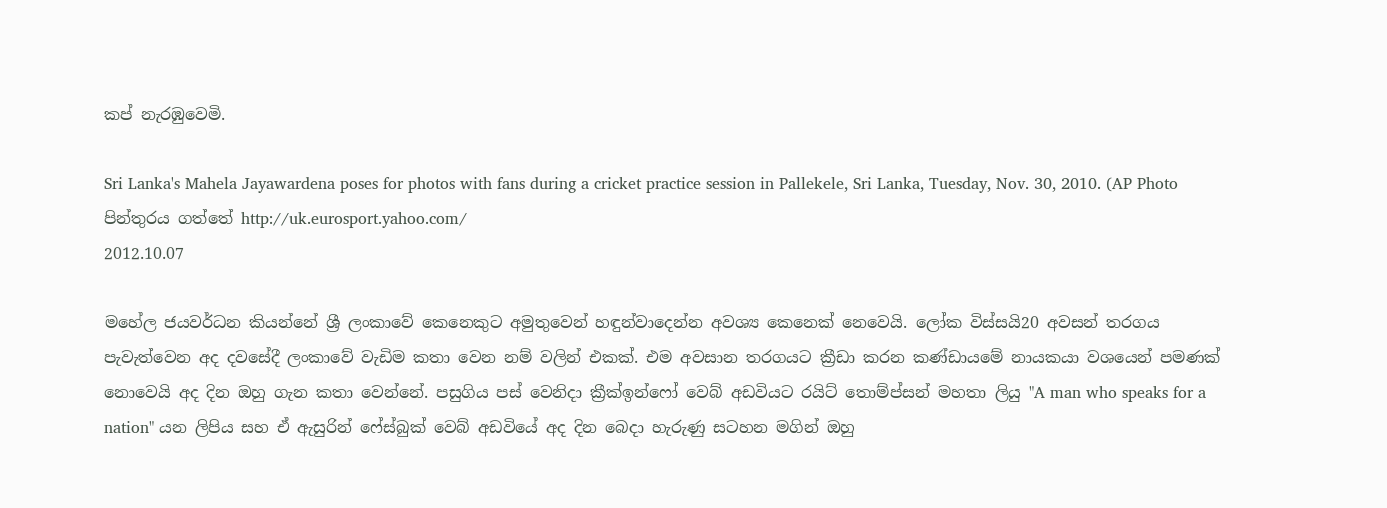කප් නැරඹුවෙමි.

Sri Lanka's Mahela Jayawardena poses for photos with fans during a cricket practice session in Pallekele, Sri Lanka, Tuesday, Nov. 30, 2010. (AP Photo
පින්තුරය ගත්තේ http://uk.eurosport.yahoo.com/
2012.10.07

මහේල ජයවර්ධන කියන්නේ ශ්‍රී ලංකාවේ කෙනෙකුට අමුතුවෙන් හඳුන්වාදෙන්න අවශ්‍ය කෙනෙක් නෙවෙයි. ලෝක විස්සයි20 අවසන් තරගය පැවැත්වෙන අද දවසේදී ලංකාවේ වැඩිම කතා වෙන නම් වලින් එකක්. එම අවසාන තරගයට ක්‍රීඩා කරන කණ්ඩායමේ නායකයා වශයෙන් පමණක් නොවෙයි අද දින ඔහු ගැන කතා වෙන්නේ. පසුගිය පස් වෙනිදා ක්‍රීක්ඉන්ෆෝ වෙබ් අඩවියට රයිට් තොම්ප්සන් මහතා ලියු "A man who speaks for a nation" යන ලිපිය සහ ඒ ඇසුරින් ෆේස්බුක් වෙබ් අඩවියේ අද දින බෙදා හැරුණු සටහන මගින් ඔහු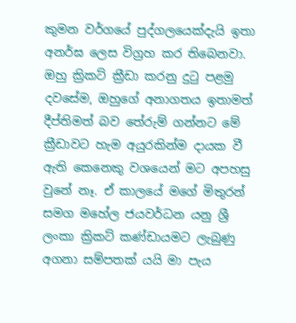කුමන වර්ගයේ පුද්ගලයෙක්දැයි ඉතා අනර්ඝ ලෙස විග්‍රහ කර තිබෙනවා. ඔහු ක්‍රිකට් ක්‍රීඩා කරනු දුටු පළමු දවසේම, ඔහුගේ අනාගතය ඉතාමත් දීප්තිමත් බව තේරුම් ගන්නට මේ ක්‍රීඩාවට හැම අයුරකින්ම දායක වී ඇති කෙනෙකු වශයෙන් මට අපහසු වුනේ නෑ. ඒ කාලයේ මගේ මිතුරන් සමග මහේල ජයවර්ධන යනු ශ්‍රී ලංකා ක්‍රිකට් කණ්ඩායමට ලැබුණු අගනා සම්පතක් යයි මා පැය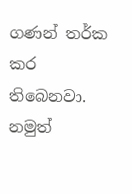ගණන් තර්ක කර තිබෙනවා. නමුත්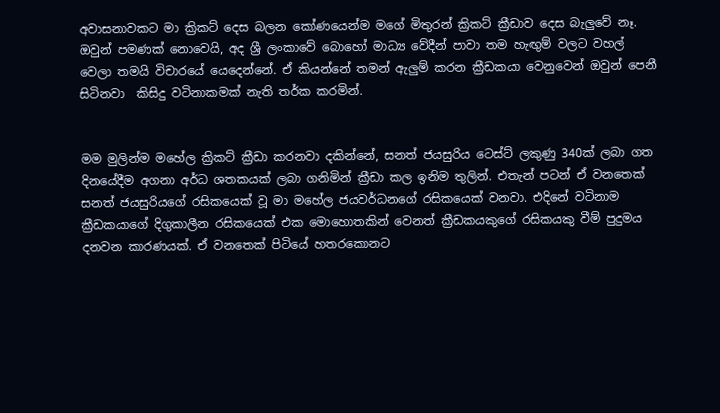අවාසනාවකට මා ක්‍රිකට් දෙස බලන කෝණයෙන්ම මගේ මිතුරන් ක්‍රිකට් ක්‍රීඩාව දෙස බැලුවේ නෑ. ඔවුන් පමණක් නොවෙයි, අද ශ්‍රී ලංකාවේ බොහෝ මාධ්‍ය වේදීන් පාවා තම හැඟුම් වලට වහල් වෙලා තමයි විචාරයේ යෙදෙන්නේ. ඒ කියන්නේ තමන් ඇලුම් කරන ක්‍රීඩකයා වෙනුවෙන් ඔවුන් පෙනී සිටිනවා  කිසිදු වටිනාකමක් නැති තර්ක කරමින්.


මම මුලින්ම මහේල ක්‍රිකට් ක්‍රීඩා කරනවා දකින්නේ, සනත් ජයසුරිය ටෙස්ට් ලකුණු 340ක් ලබා ගත දිනයේදීම අගනා අර්ධ ශතකයක් ලබා ගනිමින් ක්‍රීඩා කල ඉනිම තුලින්. එතැන් පටන් ඒ වනතෙක් සනත් ජයසුරියගේ රසිකයෙක් වූ මා මහේල ජයවර්ධනගේ රසිකයෙක් වනවා. එදිනේ වටිනාම ක්‍රීඩකයාගේ දිගුකාලීන රසිකයෙක් එක මොහොතකින් වෙනත් ක්‍රීඩකයකුගේ රසිකයකු වීම් පුදුමය දනවන කාරණයක්. ඒ වනතෙක් පිටියේ හතරකොනට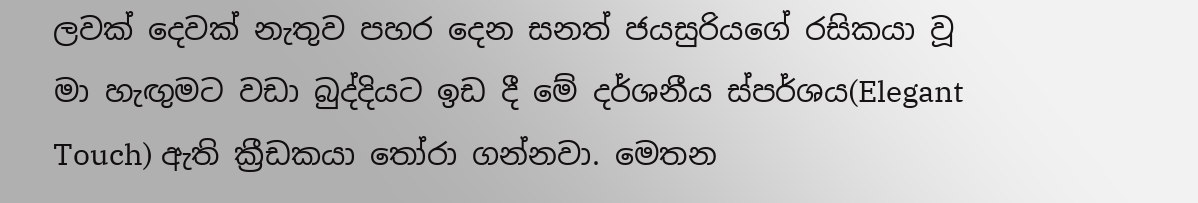ලවක් දෙවක් නැතුව පහර දෙන සනත් ජයසුරියගේ රසිකයා වූ මා හැඟුමට වඩා බුද්දියට ඉඩ දී මේ දර්ශනීය ස්පර්ශය(Elegant Touch) ඇති ක්‍රීඩකයා තෝරා ගන්නවා. මෙතන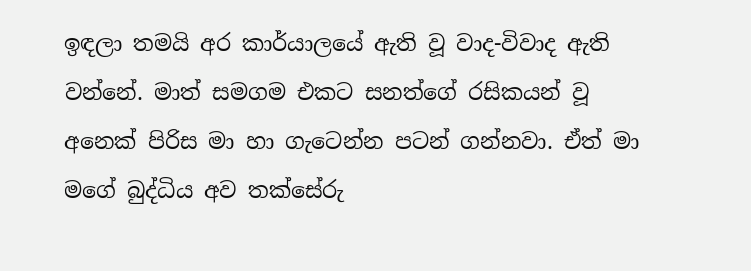ඉඳලා තමයි අර කාර්යාලයේ ඇති වූ වාද-විවාද ඇති වන්නේ. මාත් සමගම එකට සනත්ගේ රසිකයන් වූ අනෙක් පිරිස මා හා ගැටෙන්න පටන් ගන්නවා. ඒත් මා මගේ බුද්ධිය අව තක්සේරු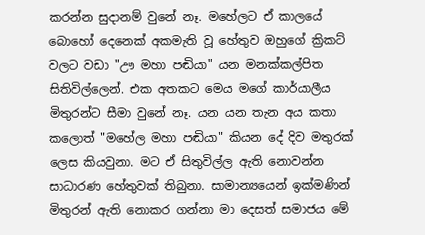කරන්න සුදානම් වුනේ නෑ. මහේලට ඒ කාලයේ බොහෝ දෙනෙක් අකමැති වූ හේතුව ඔහුගේ ක්‍රිකට් වලට වඩා "ඌ මහා පඬියා" යන මනක්කල්පිත   සිතිවිල්ලෙන්. එක අතකට මෙය මගේ කාර්යාලීය මිතුරන්ට සීමා වුනේ නෑ. යන යන තැන අය කතා කලොත් "මහේල මහා පඬියා" කියන දේ දිව මතුරක් ලෙස කියවුනා. මට ඒ සිතුවිල්ල ඇති නොවන්න සාධාරණ හේතුවක් තිබුනා. සාමාන්‍යයෙන් ඉක්මණින් මිතුරන් ඇති නොකර ගන්නා මා දෙසත් සමාජය මේ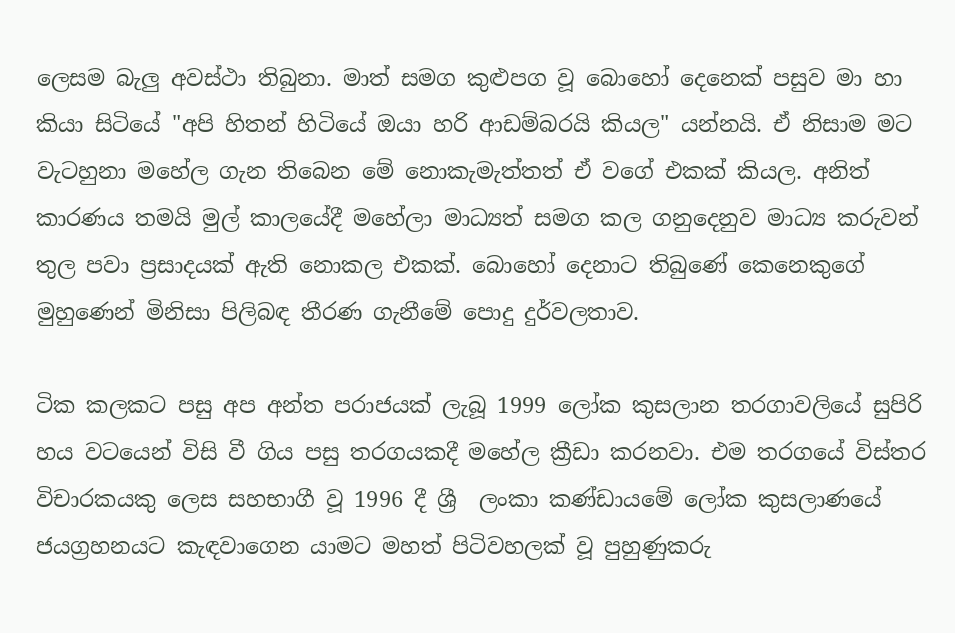ලෙසම බැලු අවස්ථා තිබුනා. මාත් සමග කුළුපග වූ බොහෝ දෙනෙක් පසුව මා හා කියා සිටියේ "අපි හිතන් හිටියේ ඔයා හරි ආඩම්බරයි කියල" යන්නයි. ඒ නිසාම මට වැටහුනා මහේල ගැන තිබෙන මේ නොකැමැත්තත් ඒ වගේ එකක් කියල. අනිත් කාරණය තමයි මුල් කාලයේදී මහේලා මාධ්‍යත් සමග කල ගනුදෙනුව මාධ්‍ය කරුවන් තුල පවා ප්‍රසාදයක් ඇති නොකල එකක්. බොහෝ දෙනාට තිබුණේ කෙනෙකුගේ මුහුණෙන් මිනිසා පිලිබඳ තීරණ ගැනීමේ පොදු දුර්වලතාව.

ටික කලකට පසු අප අන්ත පරාජයක් ලැබූ 1999 ලෝක කුසලාන තරගාවලියේ සුපිරි හය වටයෙන් විසි වී ගිය පසු තරගයකදී මහේල ක්‍රීඩා කරනවා. එම තරගයේ විස්තර විචාරකයකු ලෙස සහභාගී වූ 1996 දී ශ්‍රී  ලංකා කණ්ඩායමේ ලෝක කුසලාණයේ ජයග්‍රහනයට කැඳවාගෙන යාමට මහත් පිටිවහලක් වූ පුහුණුකරු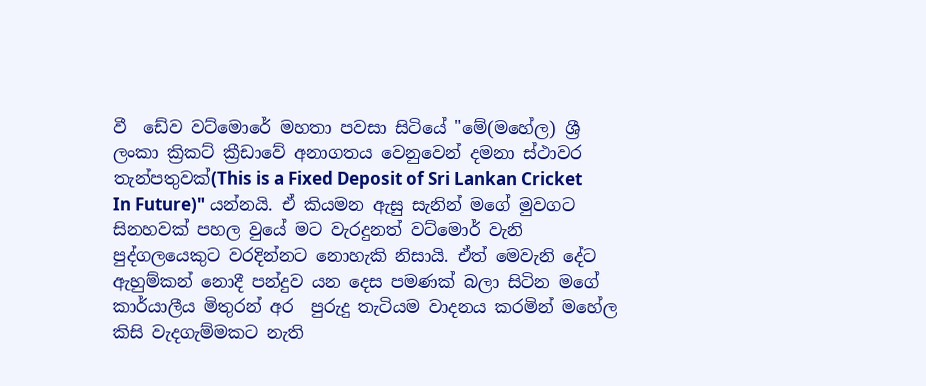වී  ඩේව වට්මොරේ මහතා පවසා සිටියේ "මේ(මහේල) ශ්‍රී ලංකා ක්‍රිකට් ක්‍රීඩාවේ අනාගතය වෙනුවෙන් දමනා ස්ථාවර තැන්පතුවක්(This is a Fixed Deposit of Sri Lankan Cricket In Future)" යන්නයි. ඒ කියමන ඇසු සැනින් මගේ මුවගට සිනහවක් පහල වුයේ මට වැරදුනත් වට්මොර් වැනි පුද්ගලයෙකුට වරදින්නට නොහැකි නිසායි. ඒත් මෙවැනි දේට ඇහුම්කන් නොදී පන්දුව යන දෙස පමණක් බලා සිටින මගේ කාර්යාලීය මිතුරන් අර  පුරුදු තැටියම වාදනය කරමින් මහේල කිසි වැදගැම්මකට නැති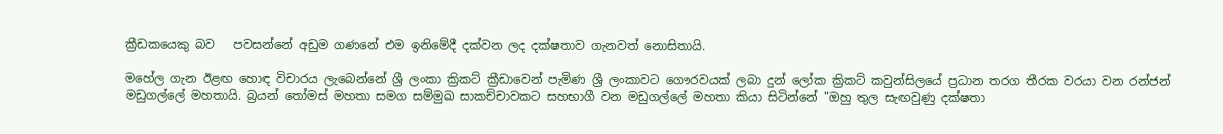ක්‍රීඩකයෙකු බව   පවසන්නේ අඩුම ගණනේ එම ඉනිමේදී දක්වන ලද දක්ෂතාව ගැනවත් නොසිතායි.

මහේල ගැන ඊළඟ හොඳ විචාරය ලැබෙන්නේ ශ්‍රී ලංකා ක්‍රිකට් ක්‍රීඩාවෙන් පැමිණ ශ්‍රී ලංකාවට ගෞරවයක් ලබා දුන් ලෝක ක්‍රිකට් කවුන්සිලයේ ප්‍රධාන තරග තීරක වරයා වන රන්ජන් මඩුගල්ලේ මහතායි. බ්‍රයන් තෝමස් මහතා සමග සම්මුඛ සාකච්චාවකට සහභාගී වන මඩුගල්ලේ මහතා කියා සිටින්නේ "ඔහු තුල සැඟවුණු දක්ෂතා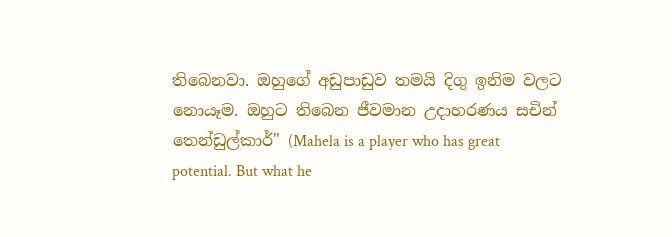තිබෙනවා. ඔහුගේ අඩුපාඩුව තමයි දිගු ඉනිම වලට නොයෑම. ඔහුට තිබෙන ජීවමාන උදාහරණය සචින් තෙන්ඩුල්කාර්" (Mahela is a player who has great potential. But what he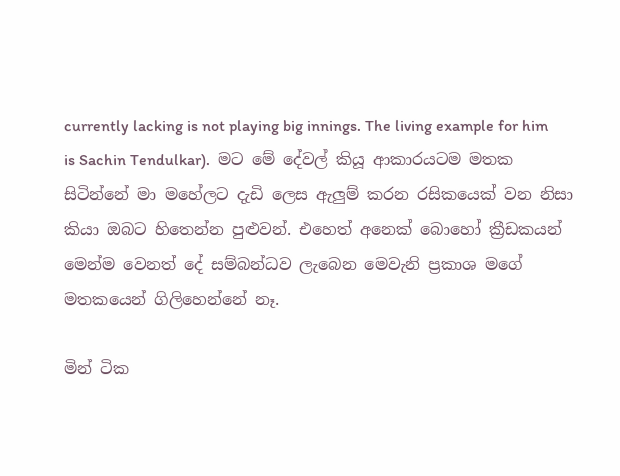currently lacking is not playing big innings. The living example for him is Sachin Tendulkar).  මට මේ දේවල් කියූ ආකාරයටම මතක සිටින්නේ මා මහේලට දැඩි ලෙස ඇලුම් කරන රසිකයෙක් වන නිසා කියා ඔබට හිතෙන්න පුළුවන්. එහෙත් අනෙක් බොහෝ ක්‍රීඩකයන් මෙන්ම වෙනත් දේ සම්බන්ධව ලැබෙන මෙවැනි ප්‍රකාශ මගේ මතකයෙන් ගිලිහෙන්නේ නෑ.

මින් ටික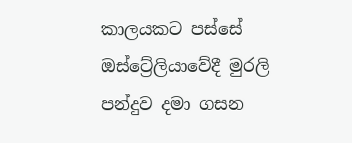කාලයකට පස්සේ ඔස්ට්‍රේලියාවේදී මුරලි පන්දුව දමා ගසන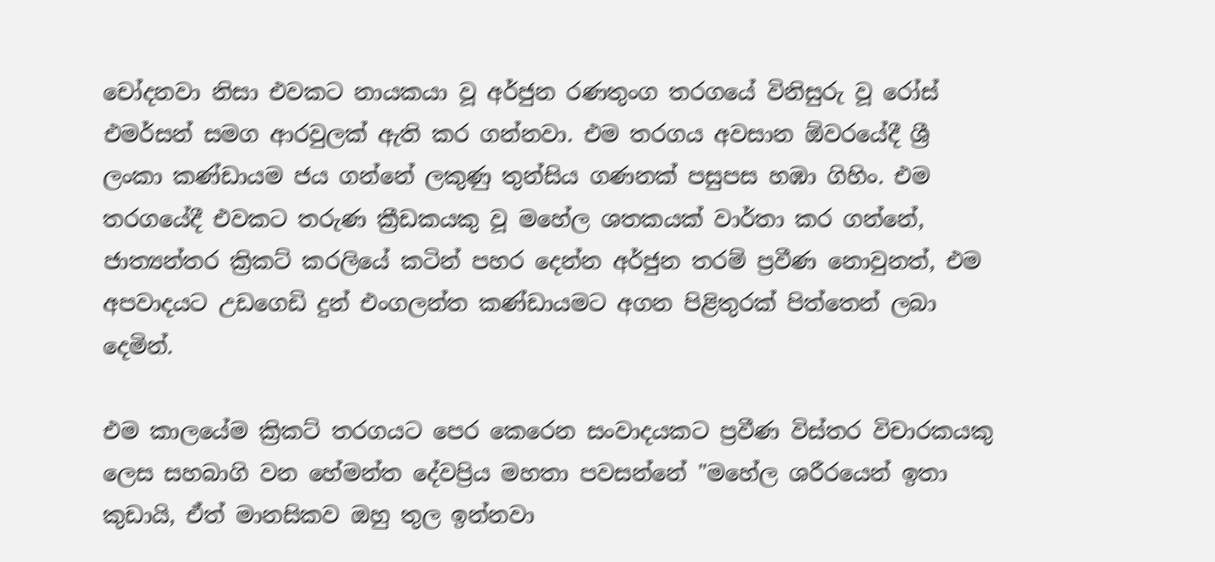චෝදනවා නිසා එවකට නායකයා වූ අර්ජුන රණතුංග තරගයේ විනිසුරු වූ රෝස් එමර්සන් සමග ආරවුලක් ඇති කර ගන්නවා. එම තරගය අවසාන ඕවරයේදී ශ්‍රී ලංකා කණ්ඩායම ජය ගන්නේ ලකුණු තුන්සිය ගණනක් පසුපස හඹා ගිහිං. එම තරගයේදී එවකට තරුණ ක්‍රීඩකයකු වූ මහේල ශතකයක් වාර්තා කර ගන්නේ, ජාත්‍යන්තර ක්‍රිකට් කරලියේ කටින් පහර දෙන්න අර්ජුන තරම් ප්‍රවීණ නොවුනත්, එම අපවාදයට උඩගෙඩි දුන් එංගලන්ත කණ්ඩායමට අගන පිළිතුරක් පිත්තෙන් ලබා දෙමින්.

එම කාලයේම ක්‍රිකට් තරගයට පෙර කෙරෙන සංවාදයකට ප්‍රවීණ විස්තර විචාරකයකු ලෙස සහබාගි වන හේමන්ත දේවප්‍රිය මහතා පවසන්නේ "මහේල ශරීරයෙන් ඉතා කුඩායි, ඒත් මානසිකව ඔහු තුල ඉන්නවා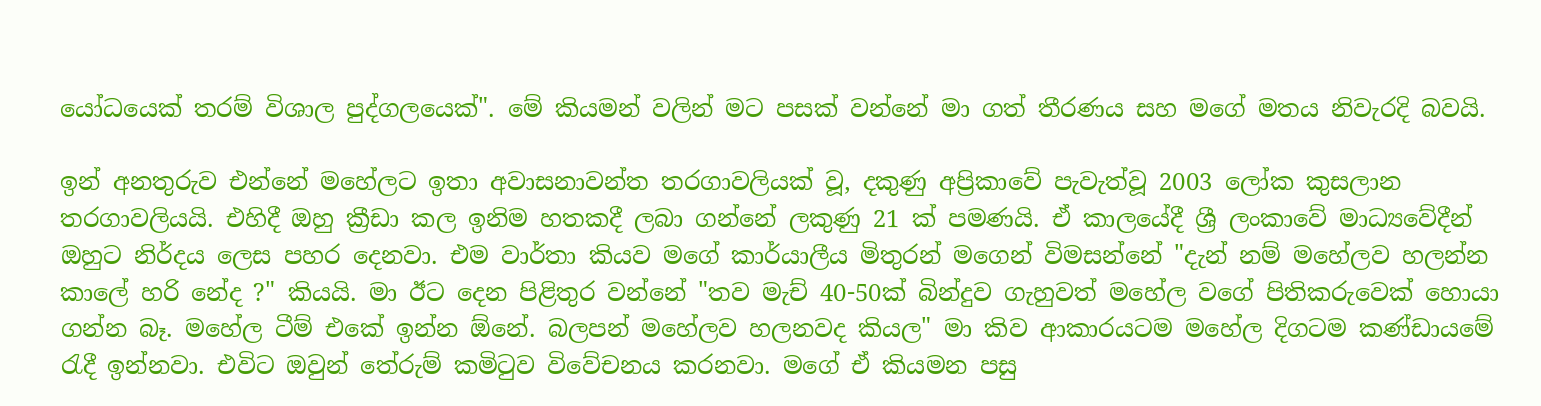යෝධයෙක් තරම් විශාල පුද්ගලයෙක්". මේ කියමන් වලින් මට පසක් වන්නේ මා ගත් තීරණය සහ මගේ මතය නිවැරදි බවයි.

ඉන් අනතුරුව එන්නේ මහේලට ඉතා අවාසනාවන්ත තරගාවලියක් වූ, දකුණු අප්‍රිකාවේ පැවැත්වූ 2003 ලෝක කුසලාන තරගාවලියයි. එහිදී ඔහු ක්‍රීඩා කල ඉනිම හතකදී ලබා ගන්නේ ලකුණු 21 ක් පමණයි. ඒ කාලයේදී ශ්‍රී ලංකාවේ මාධ්‍යවේදීන් ඔහුට නිර්දය ලෙස පහර දෙනවා. එම වාර්තා කියව මගේ කාර්යාලීය මිතුරන් මගෙන් විමසන්නේ "දැන් නම් මහේලව හලන්න කාලේ හරි නේද ?" කියයි. මා ඊට දෙන පිළිතුර වන්නේ "තව මැච් 40-50ක් බින්දුව ගැහුවත් මහේල වගේ පිතිකරුවෙක් හොයා ගන්න බෑ. මහේල ටීම් එකේ ඉන්න ඕනේ. බලපන් මහේලව හලනවද කියල" මා කිව ආකාරයටම මහේල දිගටම කණ්ඩායමේ  රැදී ඉන්නවා. එවිට ඔවුන් තේරුම් කමිටුව විවේචනය කරනවා. මගේ ඒ කියමන පසු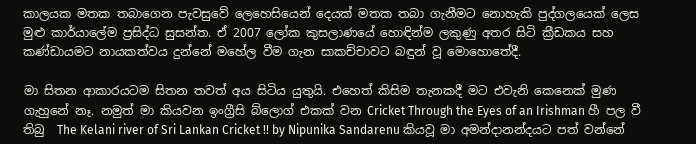කාලයක මතක තබාගෙන පැවසුවේ ලෙහෙසියෙන් දෙයක් මතක තබා ගැනීමට නොහැකි පුද්ගලයෙක් ලෙස මුළු කාර්යාලේම ප්‍රසිද්ධ සුසන්ත. ඒ 2007 ලෝක කුසලාණයේ හොඳින්ම ලකුණු අතර සිටි ක්‍රීඩකය සහ කණ්ඩායමට නායකත්වය දුන්නේ මහේල වීම ගැන සාකච්චාවට බඳුන් වූ මොහොතේදී.

මා සිතන ආකාරයටම සිතන තවත් අය සිටිය යුතුයි. එහෙත් කිසිම තැනකදී මට එවැනි කෙනෙක් මුණ ගැහුනේ නෑ. නමුත් මා කියවන ඉංග්‍රීසි බ්ලොග් එකක් වන Cricket Through the Eyes of an Irishman හී පල වී තිබු  The Kelani river of Sri Lankan Cricket !! by Nipunika Sandarenu කියවූ මා අමන්දානන්දයට පත් වන්නේ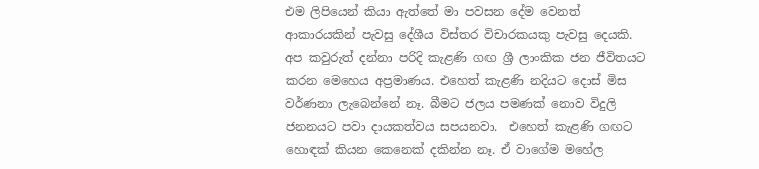එම ලිපියෙන් කියා ඇත්තේ මා පවසන දේම වෙනත් ආකාරයකින් පැවසු දේශීය විස්තර විචාරකයකු පැවසු දෙයකි. අප කවුරුත් දන්නා පරිදි කැළණි ගඟ ශ්‍රී ලාංකික ජන ජීවිතයට කරන මෙහෙය අප්‍රමාණය. එහෙත් කැළණි නදියට දොස් මිස වර්ණනා ලැබෙන්නේ නෑ. බීමට ජලය පමණක් නොව විදුලි ජනනයට පවා දායකත්වය සපයනවා.  එහෙත් කැළණි ගඟට හොඳක් කියන කෙනෙක් දකින්න නෑ. ඒ වාගේම මහේල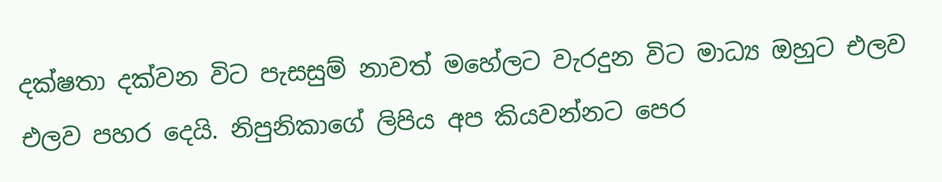දක්ෂතා දක්වන විට පැසසුම් නාවත් මහේලට වැරදුන විට මාධ්‍ය ඔහුට එලව එලව පහර දෙයි. නිපුනිකාගේ ලිපිය අප කියවන්නට පෙර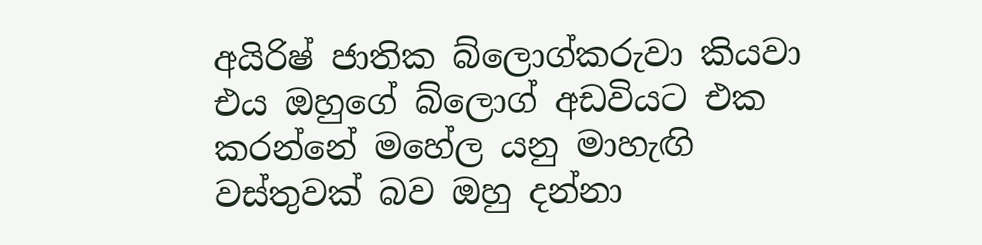අයිරිෂ් ජාතික බ්ලොග්කරුවා කියවා එය ඔහුගේ බ්ලොග් අඩවියට එක කරන්නේ මහේල යනු මාහැඟි වස්තුවක් බව ඔහු දන්නා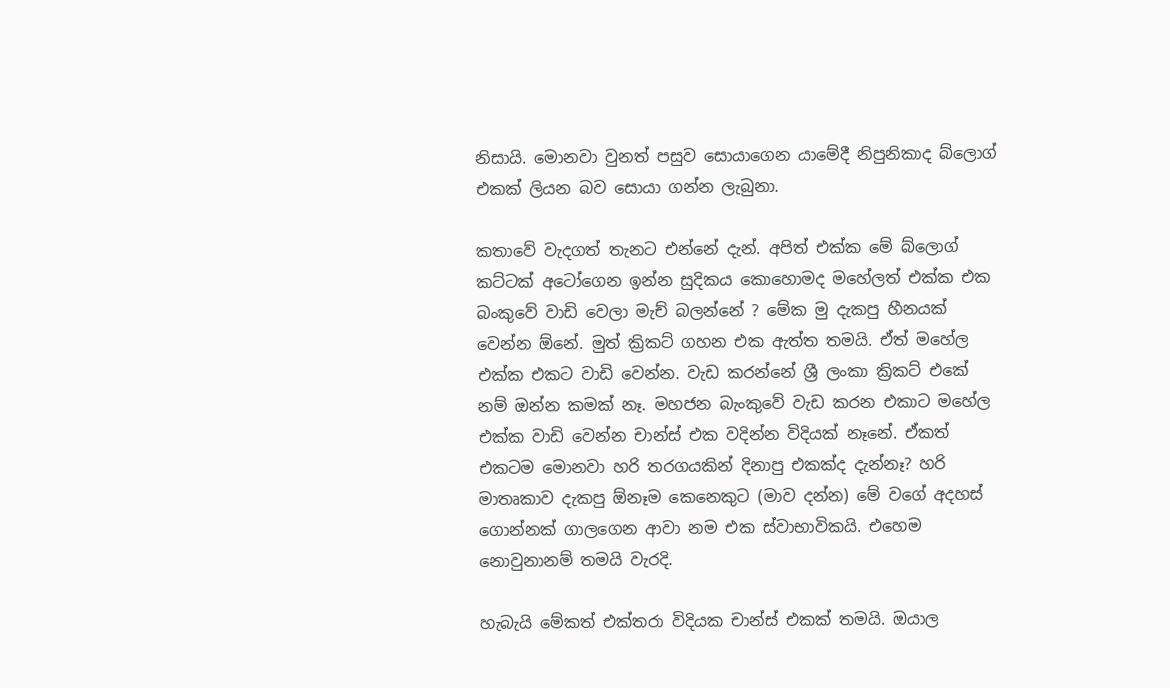නිසායි. මොනවා වුනත් පසුව සොයාගෙන යාමේදී නිපුනිකාද බ්ලොග් එකක් ලියන බව සොයා ගන්න ලැබුනා.

කතාවේ වැදගත් තැනට එන්නේ දැන්. අපිත් එක්ක මේ බ්ලොග් කට්ටක් අටෝගෙන ඉන්න සුදිකය කොහොමද මහේලත් එක්ක එක බංකුවේ වාඩි වෙලා මැච් බලන්නේ ? මේක මු දැකපු හීනයක් වෙන්න ඕනේ. මුත් ක්‍රිකට් ගහන එක ඇත්ත තමයි. ඒත් මහේල එක්ක එකට වාඩි වෙන්න. වැඩ කරන්නේ ශ්‍රී ලංකා ක්‍රිකට් එකේ නම් ඔන්න කමක් නෑ. මහජන බැංකුවේ වැඩ කරන එකාට මහේල එක්ක වාඩි වෙන්න චාන්ස් එක වදින්න විදියක් නෑනේ. ඒකත් එකටම මොනවා හරි තරගයකින් දිනාපු එකක්ද දැන්නෑ? හරි මාතෘකාව දැකපු ඕනෑම කෙනෙකුට (මාව දන්න) මේ වගේ අදහස් ගොන්නක් ගාලගෙන ආවා නම එක ස්වාභාවිකයි. එහෙම නොවුනානම් තමයි වැරදි.

හැබැයි මේකත් එක්තරා විදියක චාන්ස් එකක් තමයි. ඔයාල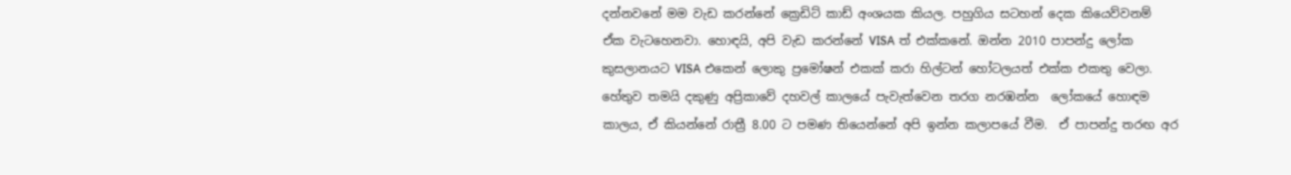දන්නවනේ මම වැඩ කරන්නේ ක්‍රෙඩිට් කාඩ් අංශයක කියල. පහුගිය සටහන් දෙක කියෙව්වනම් ඒක වැටහෙනවා. හොඳයි, අපි වැඩ කරන්නේ VISA ත් එක්කනේ. ඔන්න 2010 පාපන්දු ලෝක කුසලානයට VISA එකෙන් ලොකු ප්‍රමෝෂන් එකක් කරා හිල්ටන් හෝටලයත් එක්ක එකතු වෙලා. හේතුව තමයි දකුණු අප්‍රිකාවේ දහවල් කාලයේ පැවැත්වෙන තරග නරඹන්න  ලෝකයේ හොඳම කාලය, ඒ කියන්නේ රාත්‍රී 8.00 ට පමණ තියෙන්නේ අපි ඉන්න කලාපයේ වීම.  ඒ පාපන්දු තරඟ අර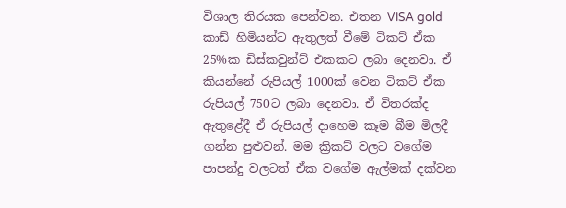විශාල තිරයක පෙන්වන. එතන VISA gold කාඩ් හිමියන්ට ඇතුලත් වීමේ ටිකට් ඒක 25%ක ඩිස්කවුන්ට් එකකට ලබා දෙනවා. ඒ කියන්නේ රුපියල් 1000ක් වෙන ටිකට් ඒක රුපියල් 750ට ලබා දෙනවා. ඒ විතරක්ද ඇතුළේදී ඒ රුපියල් දාහෙම කෑම බීම මිලදී ගන්න පුළුවන්. මම ක්‍රිකට් වලට වගේම පාපන්දු වලටත් ඒක වගේම ඇල්මක් දක්වන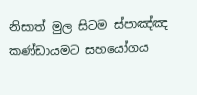නිසාත් මුල සිටම ස්පාඤ්ඤ කණ්ඩායමට සහයෝගය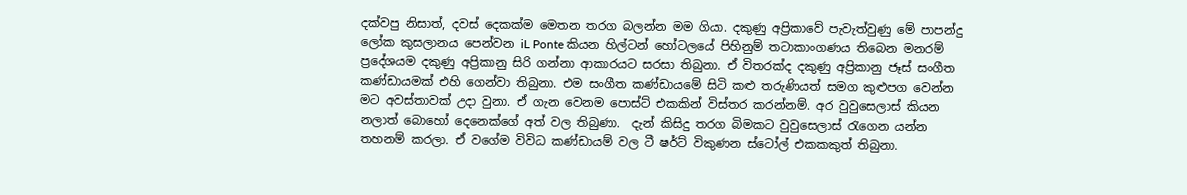දක්වපු නිසාත්, දවස් දෙකක්ම මෙතන තරග බලන්න මම ගියා. දකුණු අප්‍රිකාවේ පැවැත්වුණු මේ පාපන්දු ලෝක කුසලානය පෙන්වන iL Ponte කියන හිල්ටන් හෝටලයේ පිහිනුම් තටාකාංගණය තිබෙන මනරම් ප්‍රදේශයම දකුණු අප්‍රිකානු සිරි ගන්නා ආකාරයට සරසා තිබුනා. ඒ විතරක්ද දකුණු අප්‍රිකානු ජෑස් සංගීත කණ්ඩායමක් එහි ගෙන්වා තිබුනා. එම සංගීත කණ්ඩායමේ සිටි කළු තරුණියත් සමග කුළුපග වෙන්න මට අවස්තාවක් උදා වුනා. ඒ ගැන වෙනම පොස්ට් එකකින් විස්තර කරන්නම්. අර වුවුසෙලාස් කියන නලාත් බොහෝ දෙනෙක්ගේ අත් වල තිබුණා.  දැන් කිසිදු තරග බිමකට වුවුසෙලාස් රැගෙන යන්න තහනම් කරලා. ඒ වගේම විවිධ කණ්ඩායම් වල ටී ෂර්ට් විකුණන ස්ටෝල් එකකකුත් තිබුනා.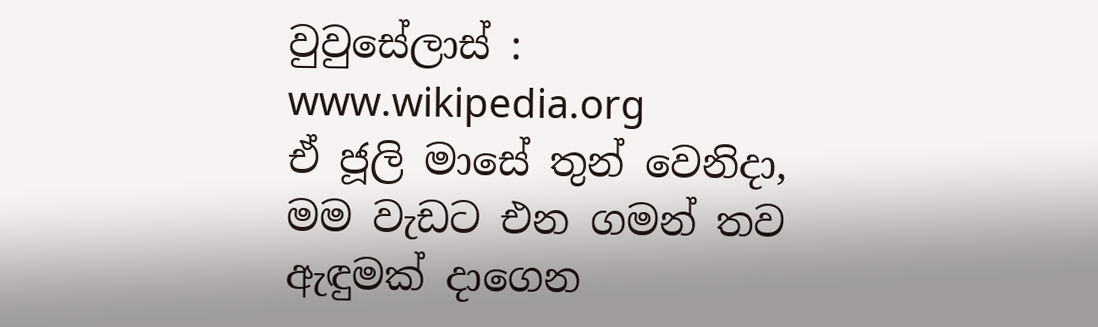වුවුසේලාස් : www.wikipedia.org
ඒ ජූලි මාසේ තුන් වෙනිදා, මම වැඩට එන ගමන් තව ඇඳුමක් දාගෙන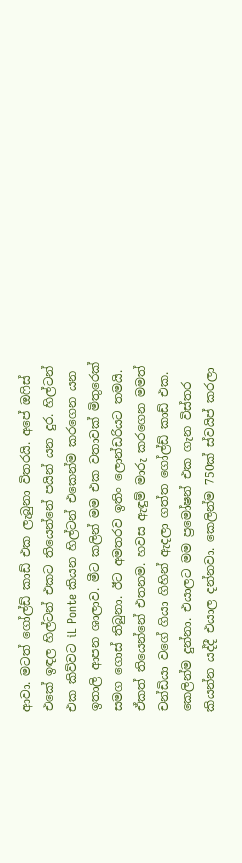ආවා. මටත් ගෝල්ඩ් කාඩ් එක ලැබුනා විතරයි. අපේ ඔෆිස් එකේ ඉඳල හිල්ටන් එකට තියෙන්නේ පයින් යන දුර. හිල්ටන් එක කිව්වට iL Ponte කියන හිල්ටන් එකෙන්ම කරගෙන යන ඉතාලි ආපන ශාලාව. මීට කලින් මම එක වතාවක් මිතුරෙක් සමග ගොස් තිබුනා. ඊට අමතරව ඉතිං ලොන්ඩරියට තමයි. ඒකත් තියෙන්නේ එතනම. හවස ඇඳුම් මාරු කරගෙන මමත් චන්ඩියා වගේ ගියා ගිහින් ඇදලා ගත්ත ගෝල්ඩ් කාඩ් එක. කෙලින්ම දුන්නා. එයාලට මම ප්‍රමෝෂන් එක ගැන විස්තර කියන්න යද්දී එයාල දන්නවා. කෙලින්ම 750ක් ස්වයිප් කරලා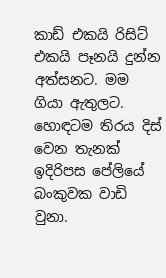කාඩ් එකයි රිසිට් එකයි පෑනයි දුන්න අත්සනට. මම ගියා ඇතුලට. හොඳටම තිරය දිස් වෙන තැනක් ඉදිරිපස පේලියේ බංකුවක වාඩි වුනා.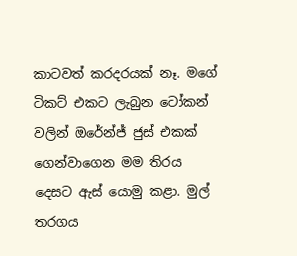කාටවත් කරදරයක් නෑ. මගේ ටිකට් එකට ලැබුන ටෝකන් වලින් ඔරේන්ජ් ජුස් එකක් ගෙන්වාගෙන මම තිරය දෙසට ඇස් යොමු කළා. මුල් තරගය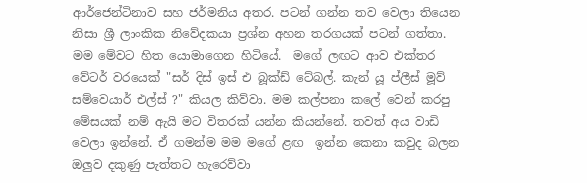ආර්ජෙන්ටිනාව සහ ජර්මනිය අතර. පටන් ගන්න තව වෙලා තියෙන නිසා ශ්‍රී ලාංකික නිවේදකයා ප්‍රශ්න අහන තරගයක් පටන් ගත්තා. මම මේවට හිත යොමාගෙන හිටියේ.  මගේ ලඟට ආව එක්තර වේටර් වරයෙක් "සර් දිස් ඉස් එ බූක්ඩ් ටේබල්. කැන් යූ ප්ලීස් මූව්  සම්වෙයාර් එල්ස් ?" කියල කිව්වා. මම කල්පනා කලේ වෙන් කරපු මේසයක් නම් ඇයි මට විතරක් යන්න කියන්නේ. තවත් අය වාඩි වෙලා ඉන්නේ. ඒ ගමන්ම මම මගේ ළඟ  ඉන්න කෙනා කවුද බලන ඔලුව දකුණු පැත්තට හැරෙව්වා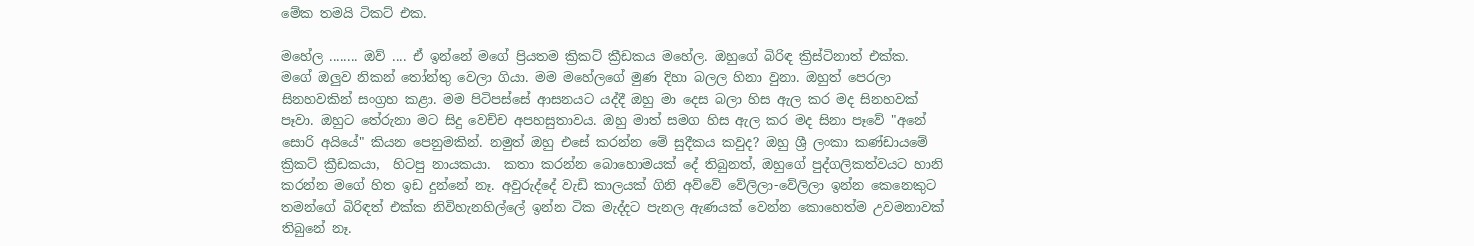මේක තමයි ටිකට් එක.

මහේල ........ ඔව් .... ඒ ඉන්නේ මගේ ප්‍රියතම ක්‍රිකට් ක්‍රීඩකය මහේල. ඔහුගේ බිරිඳ ක්‍රිස්ටිනාත් එක්ක. මගේ ඔලුව නිකන් තෝන්තු වෙලා ගියා. මම මහේලගේ මුණ දිහා බලල හිනා වුනා. ඔහුත් පෙරලා සිනහවකින් සංග්‍රහ කළා. මම පිටිපස්සේ ආසනයට යද්දී ඔහු මා දෙස බලා හිස ඇල කර මද සිනහවක් පෑවා. ඔහුට තේරුනා මට සිදු වෙච්ච අපහසුතාවය. ඔහු මාත් සමග හිස ඇල කර මද සිනා පෑවේ "අනේ සොරි අයියේ" කියන පෙනුමකින්. නමුත් ඔහු එසේ කරන්න මේ සුදීකය කවුද? ඔහු ශ්‍රී ලංකා කණ්ඩායමේ ක්‍රිකට් ක්‍රීඩකයා,  හිටපු නායකයා.  කතා කරන්න බොහොමයක් දේ තිබුනත්, ඔහුගේ පුද්ගලිකත්වයට හානි කරන්න මගේ හිත ඉඩ දුන්නේ නෑ. අවුරුද්දේ වැඩි කාලයක් ගිනි අව්වේ වේලිලා-වේලිලා ඉන්න කෙනෙකුට තමන්ගේ බිරිඳත් එක්ක නිවිහැනහිල්ලේ ඉන්න ටික මැද්දට පැනල ඇණයක් වෙන්න කොහෙත්ම උවමනාවක් තිබුනේ නෑ.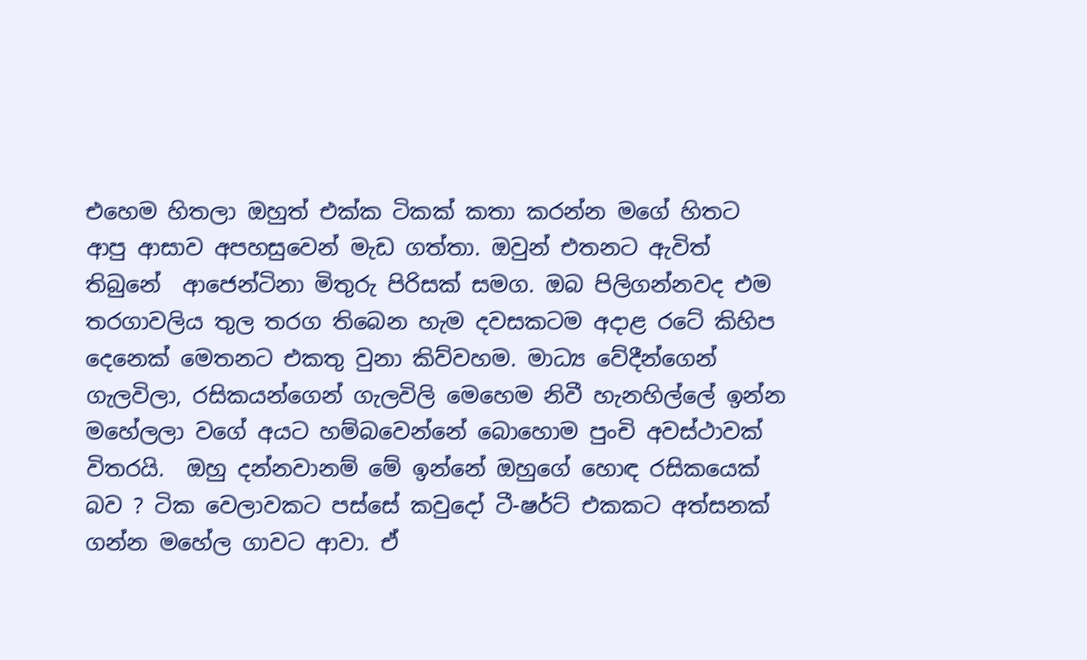එහෙම හිතලා ඔහුත් එක්ක ටිකක් කතා කරන්න මගේ හිතට ආපු ආසාව අපහසුවෙන් මැඩ ගත්තා. ඔවුන් එතනට ඇවිත් තිබුනේ  ආජෙන්ටිනා මිතුරු පිරිසක් සමග. ඔබ පිලිගන්නවද එම තරගාවලිය තුල තරග තිබෙන හැම දවසකටම අදාළ රටේ කිහිප දෙනෙක් මෙතනට එකතු වුනා කිව්වහම. මාධ්‍ය වේදීන්ගෙන් ගැලවිලා, රසිකයන්ගෙන් ගැලවිලි මෙහෙම නිවී හැනහිල්ලේ ඉන්න මහේලලා වගේ අයට හම්බවෙන්නේ බොහොම පුංචි අවස්ථාවක් විතරයි.  ඔහු දන්නවානම් මේ ඉන්නේ ඔහුගේ හොඳ රසිකයෙක් බව ? ටික වෙලාවකට පස්සේ කවුදෝ ටී-ෂර්ට් එකකට අත්සනක් ගන්න මහේල ගාවට ආවා. ඒ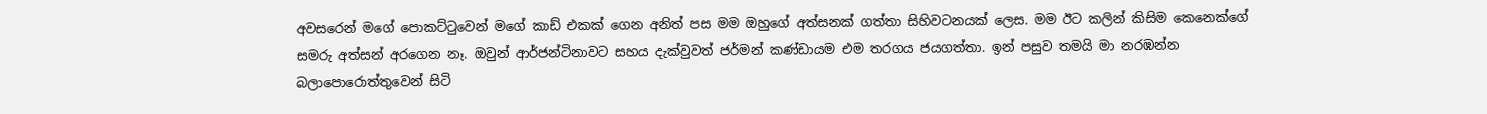අවසරෙන් මගේ පොකට්ටුවෙන් මගේ කාඩ් එකක් ගෙන අනිත් පස මම ඔහුගේ අත්සනක් ගත්තා සිහිවටනයක් ලෙස. මම ඊට කලින් කිසිම කෙනෙක්ගේ සමරු අත්සන් අරගෙන නෑ. ඔවුන් ආර්ජන්‍ටිනාවට සහය දැක්වුවත් ජර්මන් කණ්ඩායම එම තරගය ජයගත්තා. ඉන් පසුව තමයි මා නරඹන්න බලාපොරොත්තුවෙන් සිටි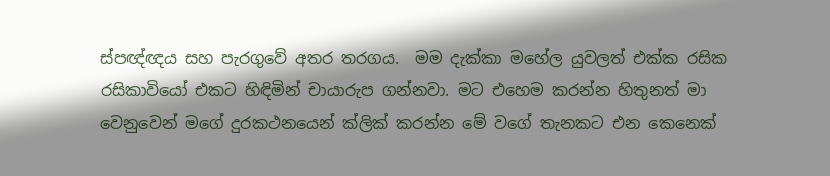ස්පඥ්ඥය සහ පැරගුවේ අතර තරගය.  මම දැක්කා මහේල යුවලත් එක්ක රසික රසිකාවියෝ එකට හිඳිමින් චායාරුප ගන්නවා. මට එහෙම කරන්න හිතුනත් මා වෙනුවෙන් මගේ දුරකථනයෙන් ක්ලික් කරන්න මේ වගේ තැනකට එන කෙනෙක්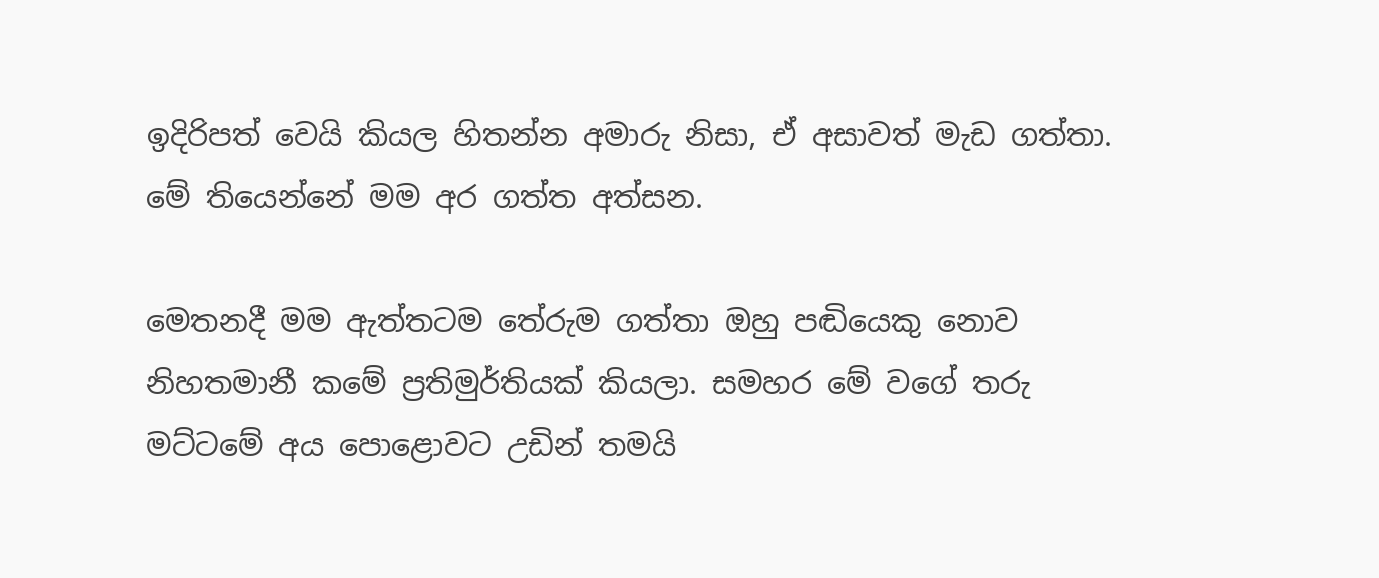ඉදිරිපත් වෙයි කියල හිතන්න අමාරු නිසා, ඒ අසාවත් මැඩ ගත්තා.
මේ තියෙන්නේ මම අර ගත්ත අත්සන.

මෙතනදී මම ඇත්තටම තේරුම ගත්තා ඔහු පඬියෙකු නොව නිහතමානී කමේ ප්‍රතිමුර්තියක් කියලා. සමහර මේ වගේ තරු මට්ටමේ අය පොළොවට උඩින් තමයි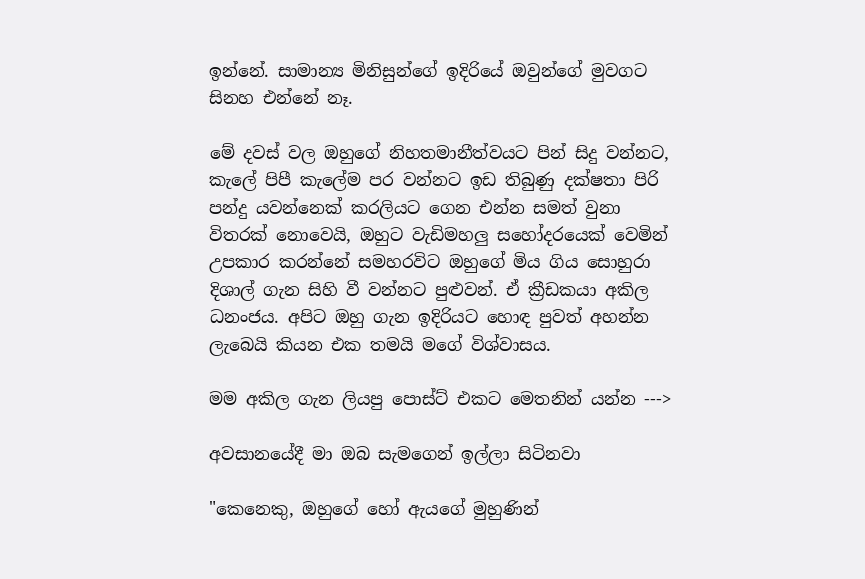ඉන්නේ. සාමාන්‍ය මිනිසුන්ගේ ඉදිරියේ ඔවුන්ගේ මුවගට සිනහ එන්නේ නෑ.

මේ දවස් වල ඔහුගේ නිහතමානීත්වයට පින් සිදු වන්නට, කැලේ පිපී කැලේම පර වන්නට ඉඩ තිබුණු දක්ෂතා පිරි පන්දු යවන්නෙක් කරලියට ගෙන එන්න සමත් වුනා විතරක් නොවෙයි, ඔහුට වැඩිමහලු සහෝදරයෙක් වෙමින් උපකාර කරන්නේ සමහරවිට ඔහුගේ මිය ගිය සොහුරා දිශාල් ගැන සිහි වී වන්නට පුළුවන්. ඒ ක්‍රීඩකයා අකිල ධනංජය. අපිට ඔහු ගැන ඉදිරියට හොඳ පුවත් අහන්න ලැබෙයි කියන එක තමයි මගේ විශ්වාසය.

මම අකිල ගැන ලියපු පොස්ට් එකට මෙතනින් යන්න --->

අවසානයේදී මා ඔබ සැමගෙන් ඉල්ලා සිටිනවා

"කෙනෙකු, ඔහුගේ හෝ ඇයගේ මුහුණින්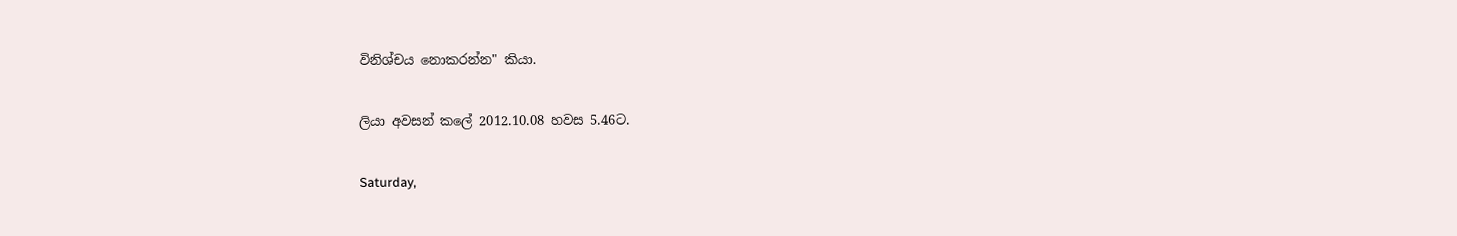විනිශ්චය නොකරන්න" කියා.

ලියා අවසන් කලේ 2012.10.08 හවස 5.46ට.

Saturday,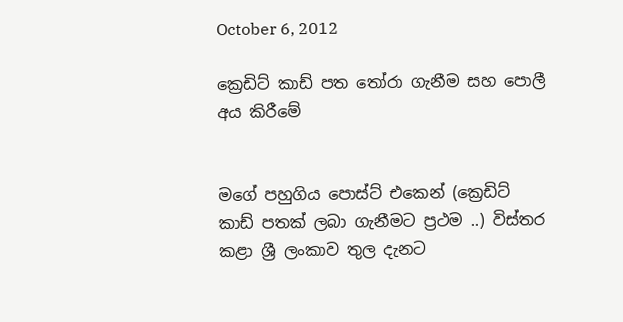October 6, 2012

ක්‍රෙඩිට් කාඩ් පත තෝරා ගැනීම සහ පොලී අය කිරීමේ


මගේ පහුගිය පොස්ට් එකෙන් (ක්‍රෙඩිට් කාඩ් පතක් ලබා ගැනීමට ප්‍රථම ..) විස්තර කළා ශ්‍රී ලංකාව තුල දැනට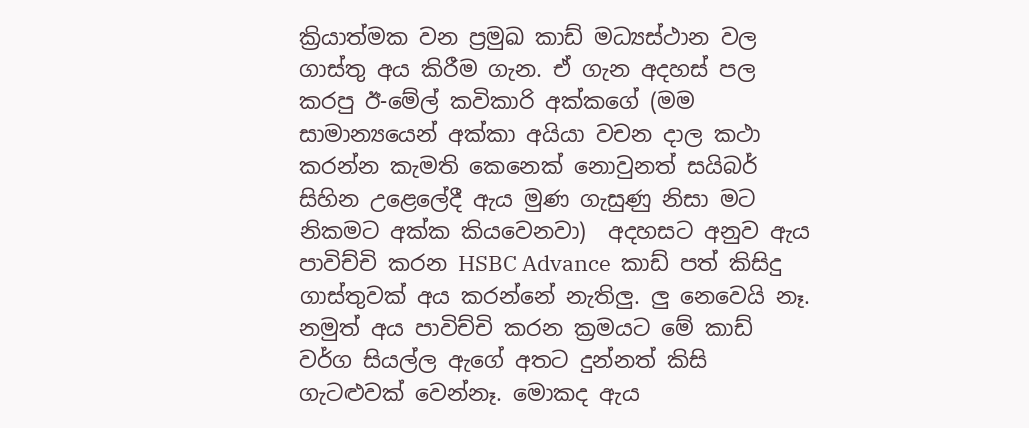ක්‍රියාත්මක වන ප්‍රමුඛ කාඩ් මධ්‍යස්ථාන වල ගාස්තු අය කිරීම ගැන. ඒ ගැන අදහස් පල කරපු ඊ-මේල් කවිකාරි අක්කගේ (මම සාමාන්‍යයෙන් අක්කා අයියා වචන දාල කථා කරන්න කැමති කෙනෙක් නොවුනත් සයිබර් සිහින උළෙලේදී ඇය මුණ ගැසුණු නිසා මට නිකමට අක්ක කියවෙනවා)  අදහසට අනුව ඇය පාවිච්චි කරන HSBC Advance  කාඩ් පත් කිසිදු ගාස්තුවක් අය කරන්නේ නැතිලු. ලු නෙවෙයි නෑ. නමුත් අය පාවිච්චි කරන ක්‍රමයට මේ කාඩ් වර්ග සියල්ල ඇගේ අතට දුන්නත් කිසි ගැටළුවක් වෙන්නෑ. මොකද ඇය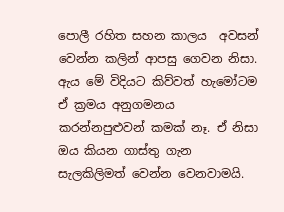පොලී රහිත සහන කාලය  අවසන් වෙන්න කලින් ආපසු ගෙවන නිසා. ඇය මේ විදියට කිව්වත් හැමෝටම ඒ ක්‍රමය අනුගමනය කරන්නපුළුවන් කමක් නෑ. ඒ නිසා ඔය කියන ගාස්තු ගැන සැලකිලිමත් වෙන්න වෙනවාමයි.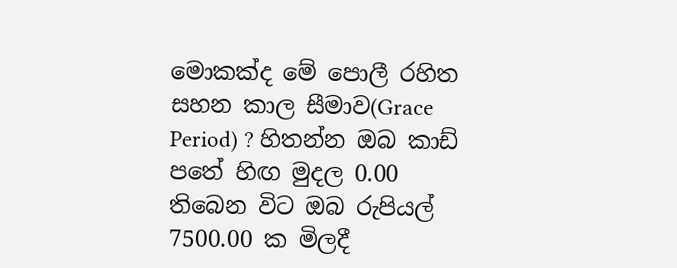මොකක්ද මේ පොලී රහිත සහන කාල සීමාව(Grace Period) ? හිතන්න ඔබ කාඩ් පතේ හිඟ මුදල 0.00 තිබෙන විට ඔබ රුපියල් 7500.00 ක මිලදී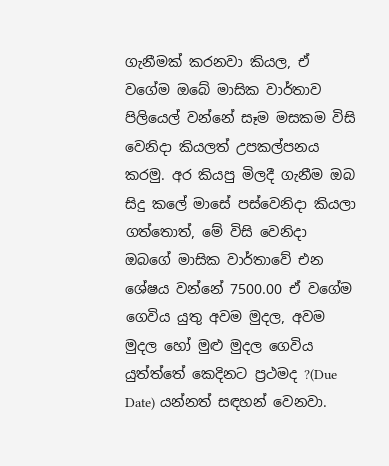ගැනීමක් කරනවා කියල, ඒ වගේම ඔබේ මාසික වාර්තාව පිලියෙල් වන්නේ සෑම මසකම විසි වෙනිදා කියලත් උපකල්පනය කරමු. අර කියපු මිලදී ගැනීම ඔබ සිදු කලේ මාසේ පස්වෙනිදා කියලා ගත්තොත්, මේ විසි වෙනිදා ඔබගේ මාසික වාර්තාවේ එන ශේෂය වන්නේ 7500.00 ඒ වගේම ගෙවිය යුතු අවම මුදල, අවම මුදල හෝ මුළු මුදල ගෙවිය යුත්ත්තේ කෙදිනට ප්‍රථමද ?(Due Date) යන්නත් සඳහන් වෙනවා.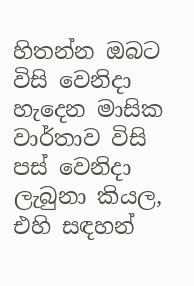හිතන්න ඔබට විසි වෙනිදා හැදෙන මාසික වාර්තාව විසි පස් වෙනිදා ලැබුනා කියල, එහි සඳහන්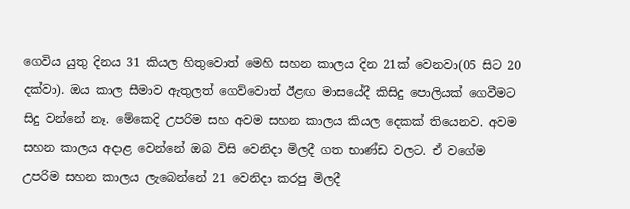ගෙවිය යුතු දිනය 31 කියල හිතුවොත් මෙහි සහන කාලය දින 21ක් වෙනවා(05 සිට 20 දක්වා). ඔය කාල සීමාව ඇතුලත් ගෙව්වොත් ඊළඟ මාසයේදී කිසිදු පොලියක් ගෙවීමට සිදු වන්නේ නෑ. මේකෙදි උපරිම සහ අවම සහන කාලය කියල දෙකක් තියෙනව. අවම සහන කාලය අදාළ වෙන්නේ ඔබ විසි වෙනිදා මිලදී ගත භාණ්ඩ වලට. ඒ වගේම උපරිම සහන කාලය ලැබෙන්නේ 21 වෙනිදා කරපු මිලදී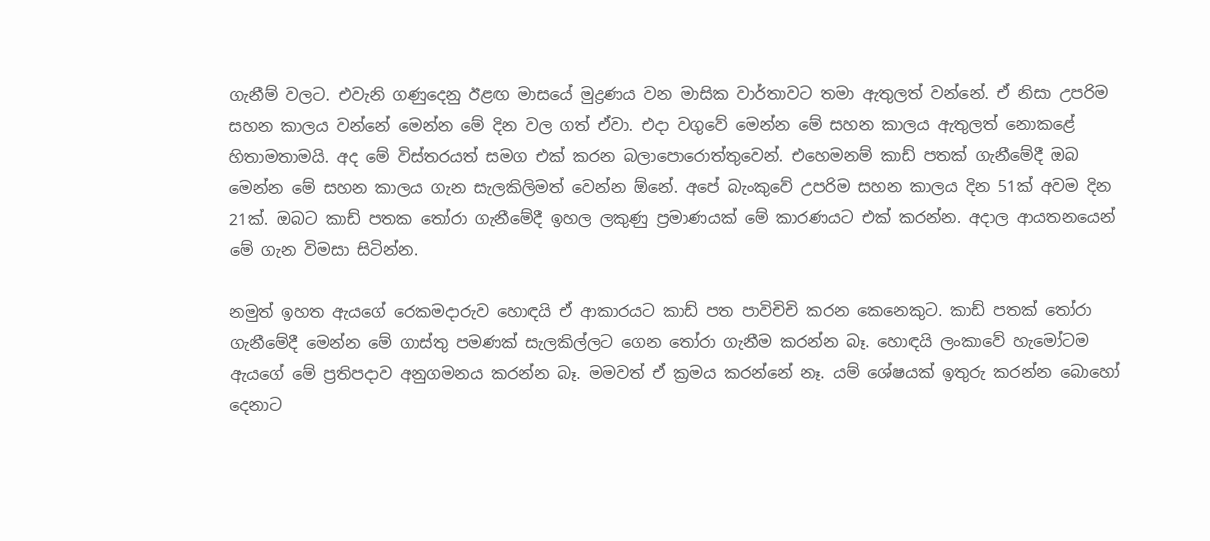ගැනීම් වලට. එවැනි ගණුදෙනු ඊළඟ මාසයේ මුද්‍රණය වන මාසික වාර්තාවට තමා ඇතුලත් වන්නේ. ඒ නිසා උපරිම සහන කාලය වන්නේ මෙන්න මේ දින වල ගත් ඒවා. එදා වගුවේ මෙන්න මේ සහන කාලය ඇතුලත් නොකළේ හිතාමතාමයි. අද මේ විස්තරයත් සමග එක් කරන බලාපොරොත්තුවෙන්. එහෙමනම් කාඩ් පතක් ගැනීමේදී ඔබ මෙන්න මේ සහන කාලය ගැන සැලකිලිමත් වෙන්න ඕනේ. අපේ බැංකුවේ උපරිම සහන කාලය දින 51ක් අවම දින 21ක්. ඔබට කාඩ් පතක තෝරා ගැනීමේදී ඉහල ලකුණු ප්‍රමාණයක් මේ කාරණයට එක් කරන්න. අදාල ආයතනයෙන් මේ ගැන විමසා සිටින්න.

නමුත් ඉහත ඇයගේ රෙකමදාරුව හොඳයි ඒ ආකාරයට කාඩ් පත පාවිචිචි කරන කෙනෙකුට. කාඩ් පතක් තෝරා ගැනීමේදී මෙන්න මේ ගාස්තු පමණක් සැලකිල්ලට ගෙන තෝරා ගැනීම කරන්න බෑ. හොඳයි ලංකාවේ හැමෝටම ඇයගේ මේ ප්‍රතිපදාව අනුගමනය කරන්න බෑ. මමවත් ඒ ක්‍රමය කරන්නේ නෑ. යම් ශේෂයක් ඉතුරු කරන්න බොහෝ දෙනාට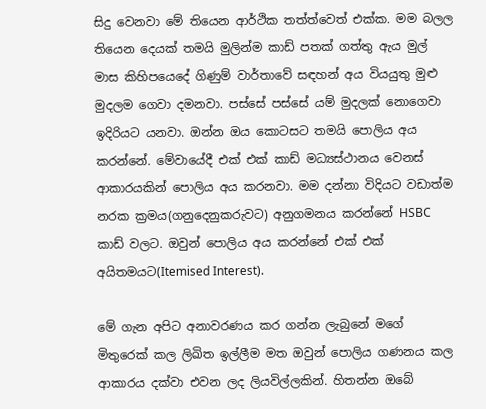සිදු වෙනවා මේ තියෙන ආර්ථික තත්ත්වෙත් එක්ක. මම බලල තියෙන දෙයක් තමයි මුලින්ම කාඩ් පතක් ගත්තු ඇය මුල් මාස කිහිපයෙදේ ගිණුම් වාර්තාවේ සඳහන් අය වියයුතු මුළු මුදලම ගෙවා දමනවා. පස්සේ පස්සේ යම් මුදලක් නොගෙවා ඉදිරියට යනවා. ඔන්න ඔය කොටසට තමයි පොලිය අය කරන්නේ. මේවායේදී එක් එක් කාඩ් මධ්‍යස්ථානය වෙනස් ආකාරයකින් පොලිය අය කරනවා. මම දන්නා විදියට වඩාත්ම නරක ක්‍රමය(ගනුදෙනුකරුවට) අනුගමනය කරන්නේ HSBC කාඩ් වලට. ඔවුන් පොලිය අය කරන්නේ එක් එක් අයිතමයට(Itemised Interest).

මේ ගැන අපිට අනාවරණය කර ගන්න ලැබුනේ මගේ මිතුරෙක් කල ලිඛිත ඉල්ලීම මත ඔවුන් පොලිය ගණනය කල ආකාරය දක්වා එවන ලද ලියවිල්ලකින්. හිතන්න ඔබේ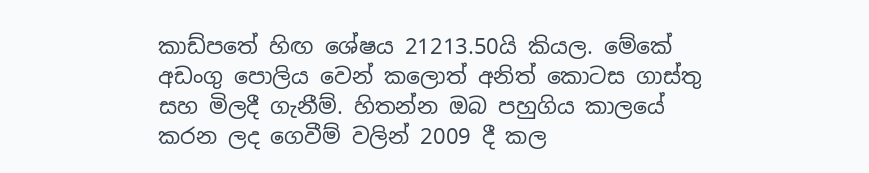කාඩ්පතේ හිඟ ශේෂය 21213.50යි කියල. මේකේ අඩංගු පොලිය වෙන් කලොත් අනිත් කොටස ගාස්තු සහ මිලදී ගැනීම්. හිතන්න ඔබ පහුගිය කාලයේ කරන ලද ගෙවීම් වලින් 2009 දී කල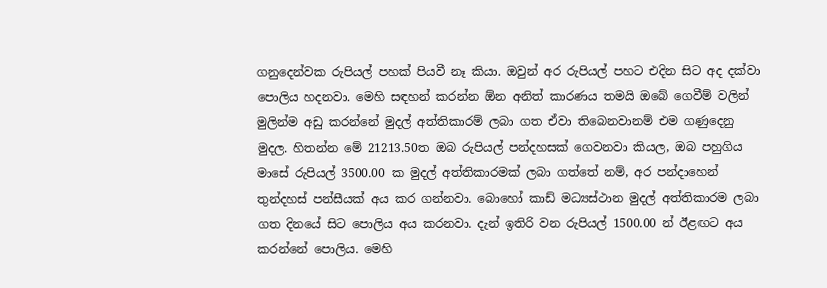ගනුදෙන්වක රුපියල් පහක් පියවී නෑ කියා. ඔවුන් අර රුපියල් පහට එදින සිට අද දක්වා පොලිය හදනවා. මෙහි සඳහන් කරන්න ඕන අනිත් කාරණය තමයි ඔබේ ගෙවීම් වලින් මුලින්ම අඩු කරන්නේ මුදල් අත්තිකාරම් ලබා ගත ඒවා තිබෙනවානම් එම ගණුදෙනු මුදල. හිතන්න මේ 21213.50ත ඔබ රුපියල් පන්දහසක් ගෙවනවා කියල, ඔබ පහුගිය මාසේ රුපියල් 3500.00 ක මුදල් අත්තිකාරමක් ලබා ගත්තේ නම්, අර පන්දාහෙන් තුන්දහස් පන්සීයක් අය කර ගන්නවා. බොහෝ කාඩ් මධ්‍යස්ථාන මුදල් අත්තිකාරම ලබා ගත දිනයේ සිට පොලිය අය කරනවා. දැන් ඉතිරි වන රුපියල් 1500.00 න් ඊළඟට අය කරන්නේ පොලිය. මෙහි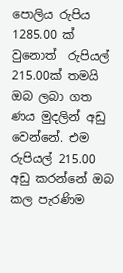පොලිය රුපිය 1285.00 ක් වුනොත්  රුපියල් 215.00ක් තමයි ඔබ ලබා ගත ණය මුදලින් අඩු වෙන්නේ. එම රුපියල් 215.00 අඩු කරන්නේ ඔබ කල පැරණිම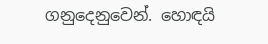ගනුදෙනුවෙන්. හොඳයි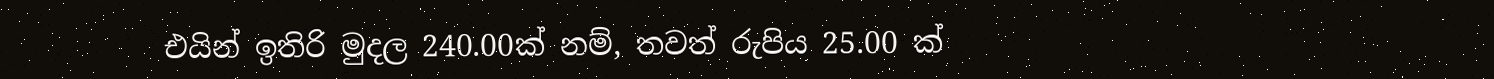එයින් ඉතිරි මුදල 240.00ක් නම්, තවත් රුපිය 25.00 ක්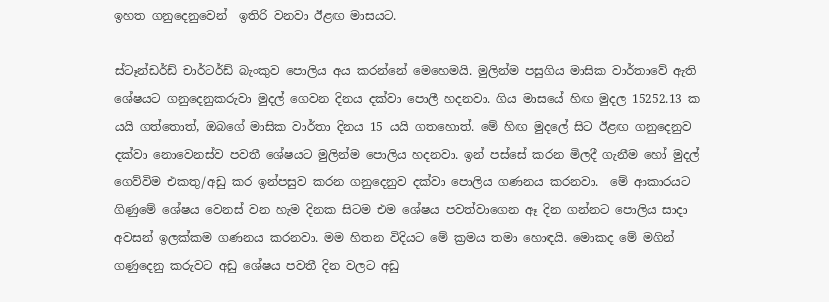ඉහත ගනුදෙනුවෙන්  ඉතිරි වනවා ඊළඟ මාසයට.

ස්ටෑන්ඩර්ඩ් චාර්ටර්ඩ් බැංකුව පොලිය අය කරන්නේ මෙහෙමයි. මුලින්ම පසුගිය මාසික වාර්තාවේ ඇති ශේෂයට ගනුදෙනුකරුවා මුදල් ගෙවන දිනය දක්වා පොලී හදනවා. ගිය මාසයේ හිඟ මුදල 15252.13 ක යයි ගත්තොත්, ඔබගේ මාසික වාර්තා දිනය 15 යයි ගතහොත්. මේ හිඟ මුදලේ සිට ඊළඟ ගනුදෙනුව දක්වා නොවෙනස්ව පවතී ශේෂයට මුලින්ම පොලිය හදනවා. ඉන් පස්සේ කරන මිලදී ගැනීම හෝ මුදල් ගෙව්විම එකතු/අඩු කර ඉන්පසුව කරන ගනුදෙනුව දක්වා පොලිය ගණනය කරනවා.  මේ ආකාරයට ගිණුමේ ශේෂය වෙනස් වන හැම දිනක සිටම එම ශේෂය පවත්වාගෙන ඈ දින ගන්නට පොලිය සාදා අවසන් ඉලක්කම ගණනය කරනවා. මම හිතන විදියට මේ ක්‍රමය තමා හොඳයි. මොකද මේ මගින් ගණුදෙනු කරුවට අඩු ශේෂය පවතී දින වලට අඩු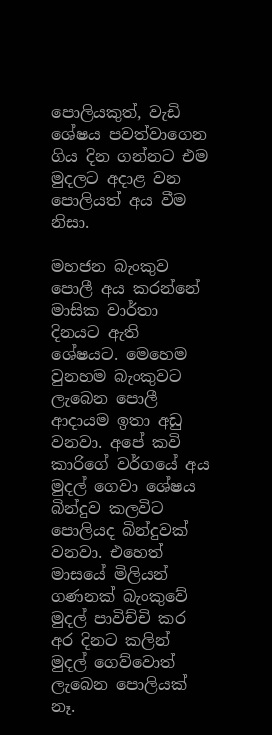පොලියකුත්, වැඩි ශේෂය පවත්වාගෙන ගිය දින ගන්නට එම මුදලට අදාළ වන පොලියත් අය වීම නිසා.

මහජන බැංකුව පොලී අය කරන්නේ මාසික වාර්තා දිනයට ඇති ශේෂයට. මෙහෙම වුනහම බැංකුවට ලැබෙන පොලී ආදායම ඉතා අඩු වනවා. අපේ කවි කාරිගේ වර්ගයේ අය මුදල් ගෙවා ශේෂය බින්දුව කලවිට පොලියද බින්දුවක් වනවා. එහෙත් මාසයේ මිලියන් ගණනක් බැංකුවේ මුදල් පාවිච්චි කර අර දිනට කලින් මුදල් ගෙව්වොත් ලැබෙන පොලියක් නෑ.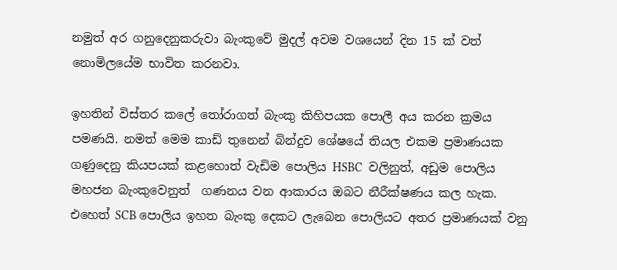නමුත් අර ගනුදෙනුකරුවා බැංකුවේ මුදල් අවම වශයෙන් දින 15 ක් වත් නොමිලයේම භාවිත කරනවා.

ඉහතින් විස්තර කලේ තෝරාගත් බැංකු කිහිපයක පොලී අය කරන ක්‍රමය පමණයි. නමත් මෙම කාඩ් තුනෙන් බින්දුව ශේෂයේ තියල එකම ප්‍රමාණයක ගණුදෙනු කියපයක් කළහොත් වැඩිම පොලිය HSBC  වලිනුත්, අඩුම පොලිය මහජන බැංකුවෙනුත්  ගණනය වන ආකාරය ඔබට නීරීක්ෂණය කල හැක. එහෙත් SCB පොලිය ඉහත බැංකු දෙකට ලැබෙන පොලියට අතර ප්‍රමාණයක් වනු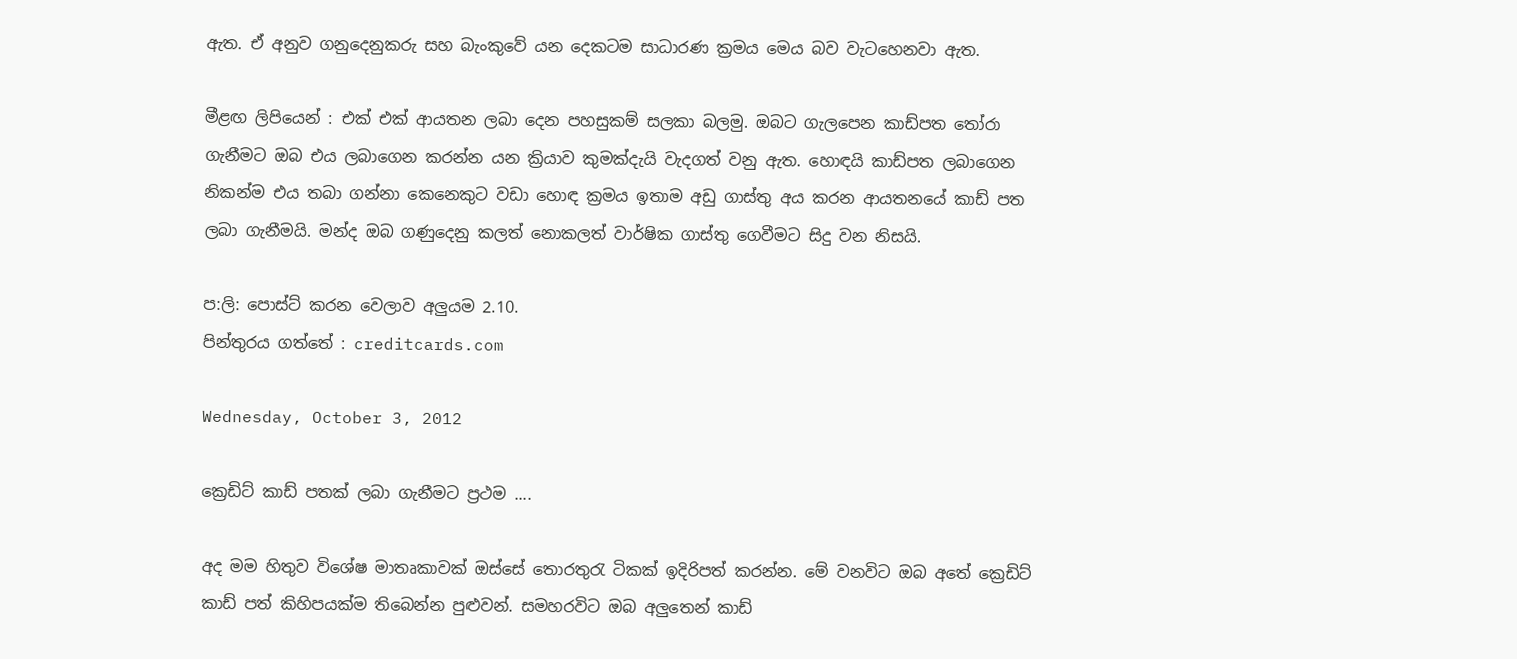ඇත. ඒ අනුව ගනුදෙනුකරු සහ බැංකුවේ යන දෙකටම සාධාරණ ක්‍රමය මෙය බව වැටහෙනවා ඇත.

මීළඟ ලිපියෙන් : එක් එක් ආයතන ලබා දෙන පහසුකම් සලකා බලමු. ඔබට ගැලපෙන කාඩ්පත තෝරා ගැනීමට ඔබ එය ලබාගෙන කරන්න යන ක්‍රියාව කුමක්දැයි වැදගත් වනු ඇත. හොඳයි කාඩ්පත ලබාගෙන නිකන්ම එය තබා ගන්නා කෙනෙකුට වඩා හොඳ ක්‍රමය ඉතාම අඩු ගාස්තු අය කරන ආයතනයේ කාඩ් පත ලබා ගැනීමයි. මන්ද ඔබ ගණුදෙනු කලත් නොකලත් වාර්ෂික ගාස්තු ගෙවීමට සිදු වන නිසයි.

ප:ලි: පොස්ට් කරන වෙලාව අලුයම 2.10.
පින්තුරය ගත්තේ : creditcards.com

Wednesday, October 3, 2012

ක්‍රෙඩිට් කාඩ් පතක් ලබා ගැනීමට ප්‍රථම ....

අද මම හිතුව විශේෂ මාතෘකාවක් ඔස්සේ තොරතුරැ ටිකක් ඉදිරිපත් කරන්න. මේ වනවිට ඔබ අතේ ක්‍රෙඩිට් කාඩ් පත් කිහිපයක්ම තිබෙන්න පුළුවන්. සමහරවිට ඔබ අලුතෙන් කාඩ්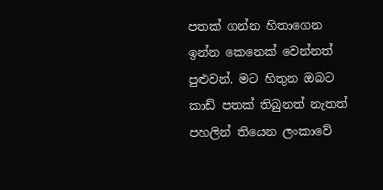පතක් ගන්න හිතාගෙන ඉන්න කෙනෙක් වෙන්නත් පුළුවන්. මට හිතුන ඔබට කාඩ් පතක් තිබුනත් නැතත් පහලින් තියෙන ලංකාවේ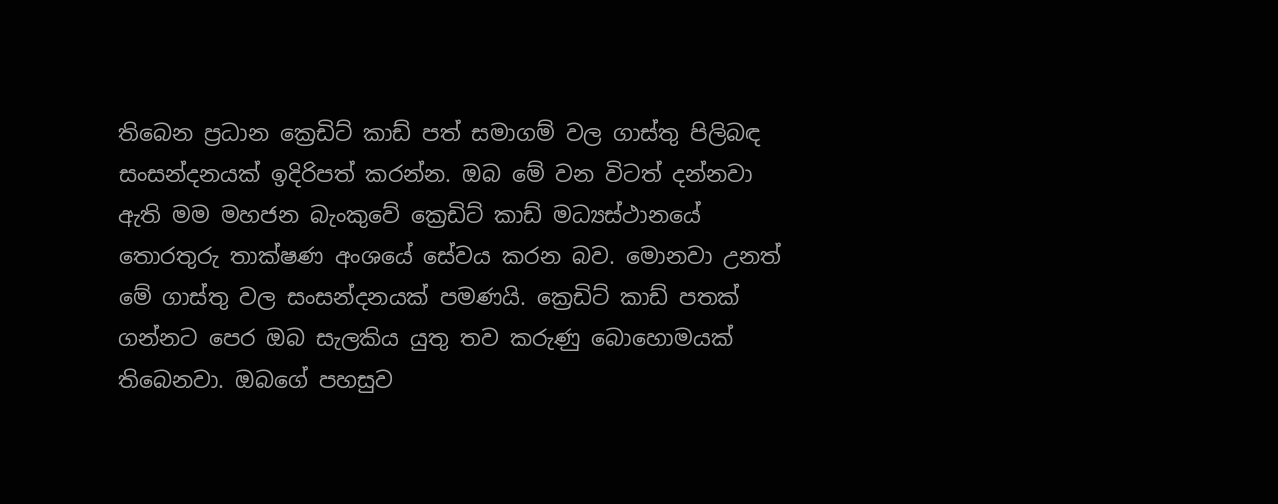තිබෙන ප්‍රධාන ක්‍රෙඩිට් කාඩ් පත් සමාගම් වල ගාස්තු පිලිබඳ සංසන්දනයක් ඉදිරිපත් කරන්න. ඔබ මේ වන විටත් දන්නවා ඇති මම මහජන බැංකුවේ ක්‍රෙඩිට් කාඩ් මධ්‍යස්ථානයේ තොරතුරු තාක්ෂණ අංශයේ සේවය කරන බව. මොනවා උනත් මේ ගාස්තු වල සංසන්දනයක් පමණයි. ක්‍රෙඩිට් කාඩ් පතක් ගන්නට පෙර ඔබ සැලකිය යුතු තව කරුණු බොහොමයක් තිබෙනවා. ඔබගේ පහසුව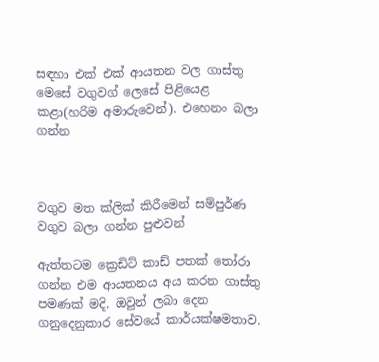සඳහා එක් එක් ආයතන වල ගාස්තු මෙසේ වගුවග් ලෙසේ පිළියෙළ කළා(හරිම අමාරුවෙන්). එහෙනං බලා ගන්න



වගුව මත ක්ලික් කිරීමෙන් සම්පුර්ණ වගුව බලා ගන්න පුළුවන්

ඇත්තටම ක්‍රෙඩිට් කාඩ් පතක් තෝරා ගන්න එම ආයතනය අය කරන ගාස්තු පමණක් මදි. ඔවුන් ලබා දෙන ගනුදෙනුකාර සේවයේ කාර්යක්ෂමතාව.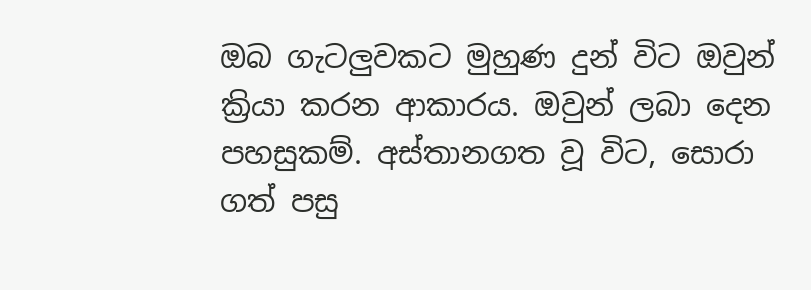ඔබ ගැටලුවකට මුහුණ දුන් විට ඔවුන් ක්‍රියා කරන ආකාරය. ඔවුන් ලබා දෙන පහසුකම්. අස්තානගත වූ විට, සොරා ගත් පසු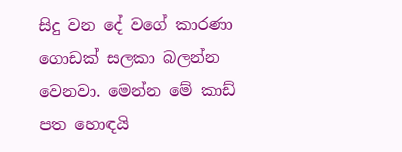සිදු වන දේ වගේ කාරණා ගොඩක් සලකා බලන්න වෙනවා. මෙන්න මේ කාඩ් පත හොඳයි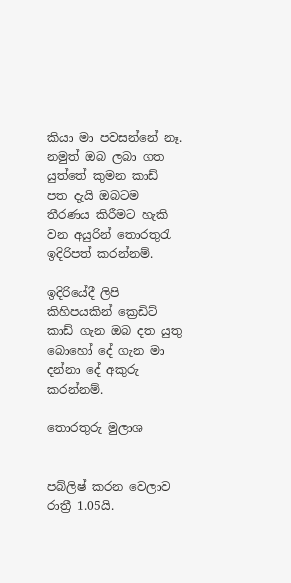කියා මා පවසන්නේ නෑ. නමුත් ඔබ ලබා ගත යුත්තේ කුමන කාඩ් පත දැයි ඔබටම තීරණය කිරීමට හැකි වන අයුරින් තොරතුරැ ඉදිරිපත් කරන්නම්.

ඉදිරියේදී ලිපි කිහිපයකින් ක්‍රෙඩිට් කාඩ් ගැන ඔබ දත යුතු බොහෝ දේ ගැන මා දන්නා දේ අකුරු කරන්නම්.

තොරතුරු මුලාශ


පබ්ලිෂ් කරන වෙලාව රාත්‍රී 1.05යි.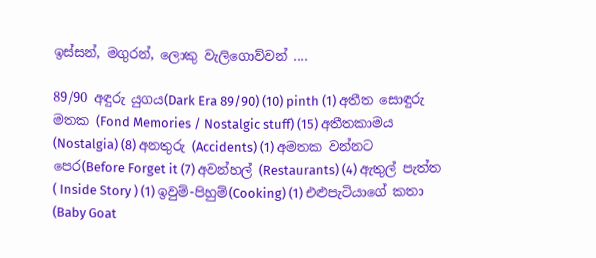ඉස්සන්, මගුරන්, ලොකු වැලිගොව්වන් ....

89/90 අඳුරු යුගය(Dark Era 89/90) (10) pinth (1) අතීත සොඳුරු මතක (Fond Memories / Nostalgic stuff) (15) අතීතකාමය (Nostalgia) (8) අනතුරු (Accidents) (1) අමතක වන්නට පෙර(Before Forget it (7) අවන්හල් (Restaurants) (4) ඇතුල් පැත්ත ( Inside Story ) (1) ඉවුම්-පිහුම්(Cooking) (1) එළුපැටියාගේ කතා (Baby Goat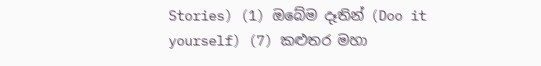Stories) (1) ඔබේම දෑතින් (Doo it yourself) (7) කළුතර මහා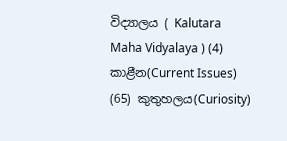විද්‍යාලය ( Kalutara Maha Vidyalaya ) (4) කාළීන(Current Issues) (65) කුතුහලය(Curiosity)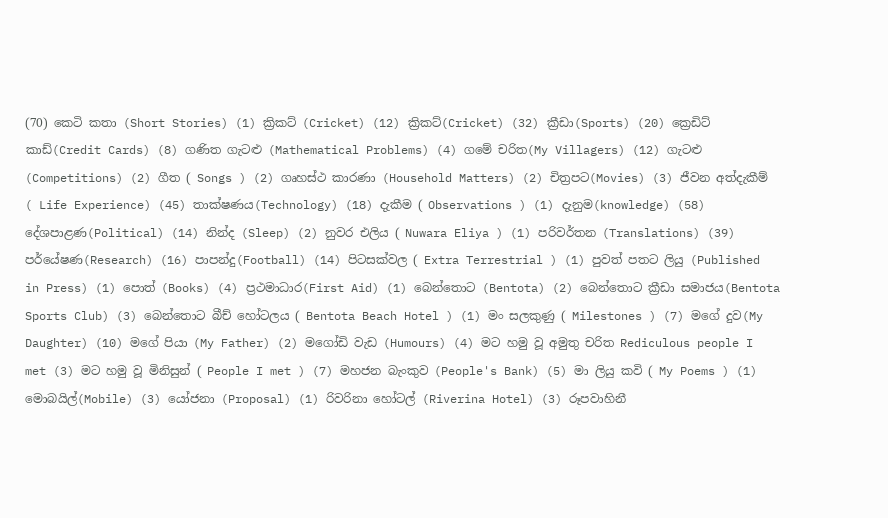(70) කෙටි කතා (Short Stories) (1) ක්‍රිකට් (Cricket) (12) ක්‍රිකට්(Cricket) (32) ක්‍රීඩා(Sports) (20) ක්‍රෙඩිට් කාඩ්(Credit Cards) (8) ගණිත ගැටළු (Mathematical Problems) (4) ගමේ චරිත(My Villagers) (12) ගැටළු (Competitions) (2) ගීත ( Songs ) (2) ගෘහස්ථ කාරණා (Household Matters) (2) චිත්‍රපට(Movies) (3) ජීවන අත්දැකීම් ( Life Experience) (45) තාක්ෂණය(Technology) (18) දැකීම ( Observations ) (1) දැනුම(knowledge) (58) දේශපාළණ(Political) (14) නින්ද (Sleep) (2) නුවර එලිය ( Nuwara Eliya ) (1) පරිවර්තන (Translations) (39) පර්යේෂණ(Research) (16) පාපන්දු(Football) (14) පිටසක්වල ( Extra Terrestrial ) (1) පුවත් පතට ලියු (Published in Press) (1) පොත් (Books) (4) ප්‍රථමාධාර(First Aid) (1) බෙන්තොට (Bentota) (2) බෙන්තොට ක්‍රීඩා සමාජය(Bentota Sports Club) (3) බෙන්තොට බීච් හෝටලය ( Bentota Beach Hotel ) (1) මං සලකුණු ( Milestones ) (7) මගේ දුව(My Daughter) (10) මගේ පියා (My Father) (2) මගෝඩි වැඩ (Humours) (4) මට හමු වූ අමුතු චරිත Rediculous people I met (3) මට හමු වූ මිනිසුන් ( People I met ) (7) මහජන බැංකුව (People's Bank) (5) මා ලියු කවි ( My Poems ) (1) මොබයිල්(Mobile) (3) යෝජනා (Proposal) (1) රිවරිනා හෝටල් (Riverina Hotel) (3) රූපවාහිනී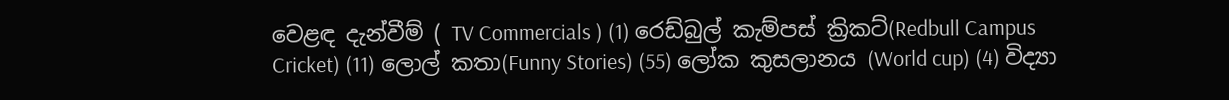වෙළඳ දැන්වීම් ( TV Commercials ) (1) රෙඩ්බුල් කැම්පස් ක්‍රිකට්(Redbull Campus Cricket) (11) ලොල් කතා(Funny Stories) (55) ලෝක කුසලානය (World cup) (4) විද්‍යා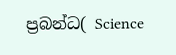ප්‍රබන්ධ( Science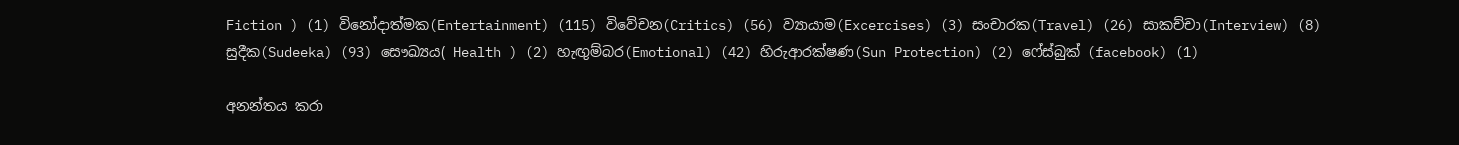Fiction ) (1) විනෝදාත්මක(Entertainment) (115) විවේචන(Critics) (56) ව්‍යායාම(Excercises) (3) සංචාරක(Travel) (26) සාකච්චා(Interview) (8) සුදීක(Sudeeka) (93) සෞඛ්‍යය( Health ) (2) හැඟුම්බර(Emotional) (42) හිරුආරක්ෂණ(Sun Protection) (2) ෆේස්බුක් (facebook) (1)

අනන්තය කරා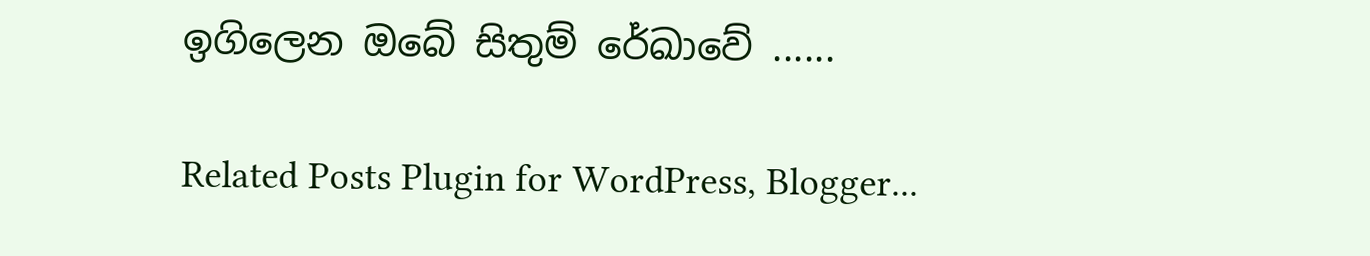ඉගිලෙන ඔබේ සිතුම් රේඛාවේ ......

Related Posts Plugin for WordPress, Blogger...